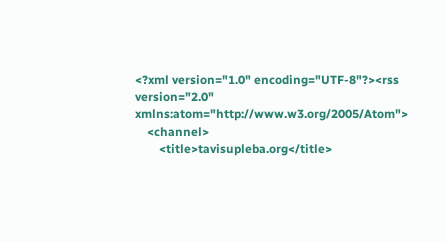<?xml version="1.0" encoding="UTF-8"?><rss version="2.0" xmlns:atom="http://www.w3.org/2005/Atom">
    <channel>
        <title>tavisupleba.org</title>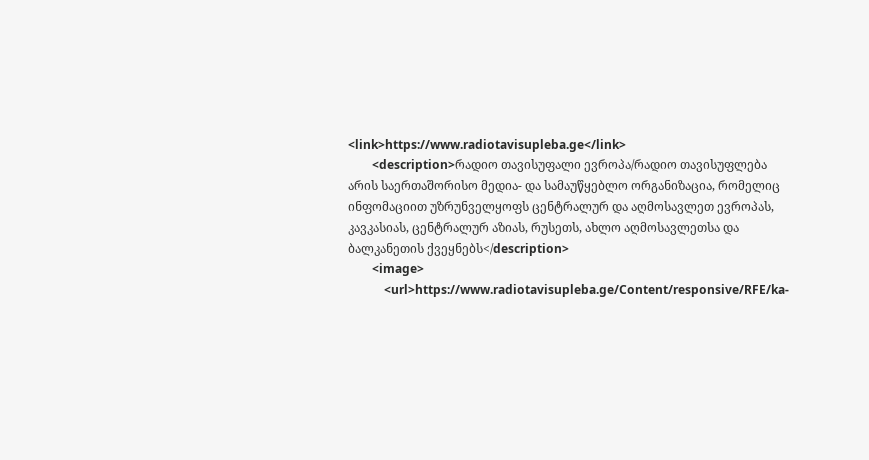<link>https://www.radiotavisupleba.ge</link>
        <description>რადიო თავისუფალი ევროპა/რადიო თავისუფლება არის საერთაშორისო მედია- და სამაუწყებლო ორგანიზაცია, რომელიც ინფომაციით უზრუნველყოფს ცენტრალურ და აღმოსავლეთ ევროპას, კავკასიას, ცენტრალურ აზიას, რუსეთს, ახლო აღმოსავლეთსა და ბალკანეთის ქვეყნებს</description>
        <image>
            <url>https://www.radiotavisupleba.ge/Content/responsive/RFE/ka-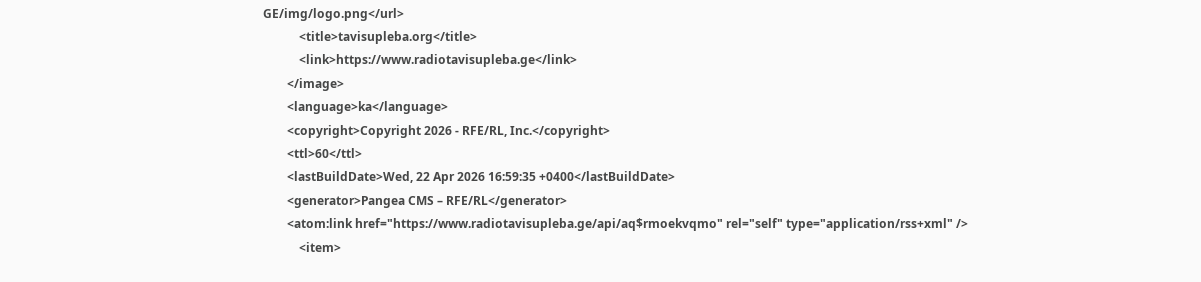GE/img/logo.png</url>
            <title>tavisupleba.org</title>
            <link>https://www.radiotavisupleba.ge</link>
        </image>
        <language>ka</language>
        <copyright>Copyright 2026 - RFE/RL, Inc.</copyright>
        <ttl>60</ttl>
        <lastBuildDate>Wed, 22 Apr 2026 16:59:35 +0400</lastBuildDate>
        <generator>Pangea CMS – RFE/RL</generator>
        <atom:link href="https://www.radiotavisupleba.ge/api/aq$rmoekvqmo" rel="self" type="application/rss+xml" />
            <item>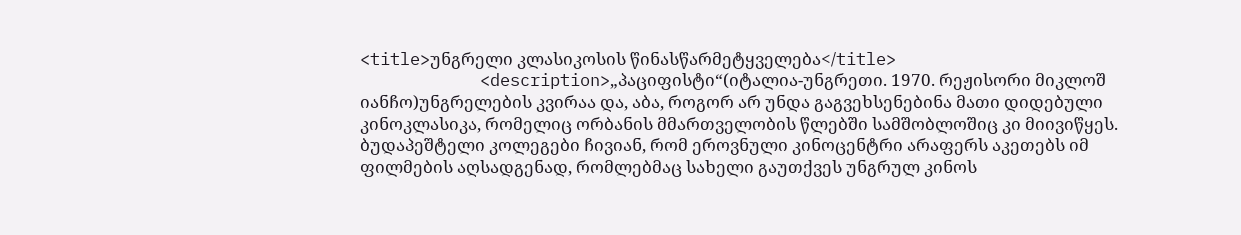<title>უნგრელი კლასიკოსის წინასწარმეტყველება</title>
            <description>„პაციფისტი“(იტალია-უნგრეთი. 1970. რეჟისორი მიკლოშ იანჩო)უნგრელების კვირაა და, აბა, როგორ არ უნდა გაგვეხსენებინა მათი დიდებული კინოკლასიკა, რომელიც ორბანის მმართველობის წლებში სამშობლოშიც კი მიივიწყეს. ბუდაპეშტელი კოლეგები ჩივიან, რომ ეროვნული კინოცენტრი არაფერს აკეთებს იმ ფილმების აღსადგენად, რომლებმაც სახელი გაუთქვეს უნგრულ კინოს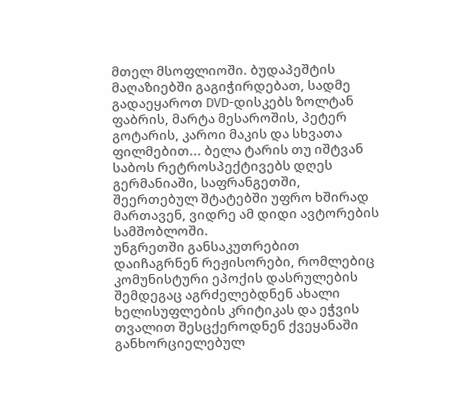მთელ მსოფლიოში. ბუდაპეშტის მაღაზიებში გაგიჭირდებათ, სადმე გადაეყაროთ DVD-დისკებს ზოლტან ფაბრის, მარტა მესაროშის, პეტერ გოტარის, კაროი მაკის და სხვათა ფილმებით... ბელა ტარის თუ იშტვან საბოს რეტროსპექტივებს დღეს გერმანიაში, საფრანგეთში, შეერთებულ შტატებში უფრო ხშირად მართავენ, ვიდრე ამ დიდი ავტორების სამშობლოში.
უნგრეთში განსაკუთრებით დაიჩაგრნენ რეჟისორები, რომლებიც კომუნისტური ეპოქის დასრულების შემდეგაც აგრძელებდნენ ახალი ხელისუფლების კრიტიკას და ეჭვის თვალით შესცქეროდნენ ქვეყანაში განხორციელებულ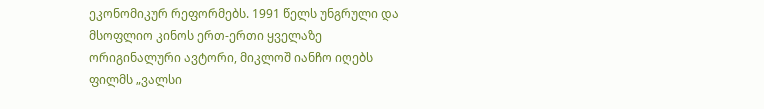ეკონომიკურ რეფორმებს. 1991 წელს უნგრული და მსოფლიო კინოს ერთ-ერთი ყველაზე ორიგინალური ავტორი, მიკლოშ იანჩო იღებს ფილმს „ვალსი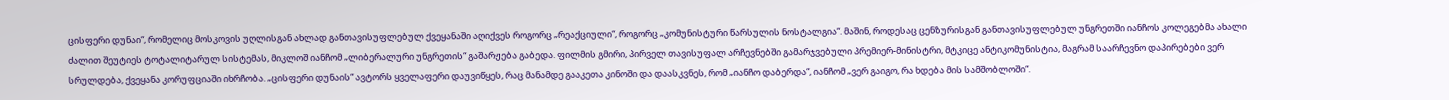ცისფერი დუნაი“, რომელიც მოსკოვის უღლისგან ახლად განთავისუფლებულ ქვეყანაში აღიქვეს როგორც „რეაქციული“, როგორც „კომუნისტური წარსულის ნოსტალგია“. მაშინ, როდესაც ცენზურისგან განთავისუფლებულ უნგრეთში იანჩოს კოლეგებმა ახალი ძალით შეუტიეს ტოტალიტარულ სისტემას, მიკლოშ იანჩომ „ლიბერალური უნგრეთის“ გაშარჟება გაბედა. ფილმის გმირი, პირველ თავისუფალ არჩევნებში გამარჯვებული პრემიერ-მინისტრი, მტკიცე ანტიკომუნისტია, მაგრამ საარჩევნო დაპირებები ვერ სრულდება, ქვეყანა კორუფციაში იხრჩობა. „ცისფერი დუნაის“ ავტორს ყველაფერი დაუვიწყეს, რაც მანამდე გააკეთა კინოში და დაასკვნეს, რომ „იანჩო დაბერდა“, იანჩომ „ვერ გაიგო, რა ხდება მის სამშობლოში“.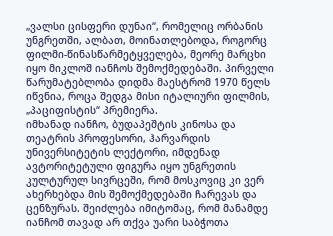„ვალსი ცისფერი დუნაი“, რომელიც ორბანის უნგრეთში, ალბათ, მოინათლებოდა, როგორც ფილმი-წინასწარმეტყველება, მეორე მარცხი იყო მიკლოშ იანჩოს შემოქმედებაში. პირველი წარუმატებლობა დიდმა მაესტრომ 1970 წელს იწვნია, როცა შედგა მისი იტალიური ფილმის, „პაციფისტის“ პრემიერა.
იმხანად იანჩო, ბუდაპეშტის კინოსა და თეატრის პროფესორი, ჰარვარდის უნივერსიტეტის ლექტორი, იმდენად ავტორიტეტული ფიგურა იყო უნგრეთის კულტურულ სივრცეში, რომ მოსკოვიც კი ვერ ახერხებდა მის შემოქმედებაში ჩარევას და ცენზურას. შეიძლება იმიტომაც, რომ მანამდე იანჩომ თავად არ თქვა უარი საბჭოთა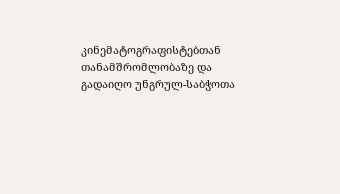კინემატოგრაფისტებთან თანამშრომლობაზე და გადაიღო უნგრულ-საბჭოთა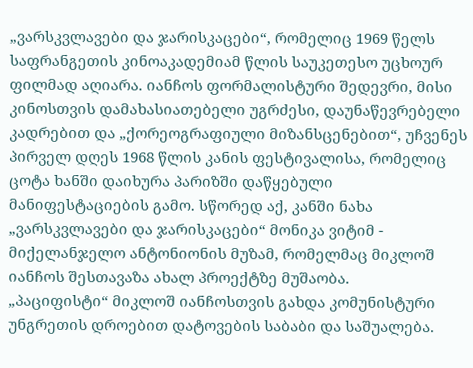„ვარსკვლავები და ჯარისკაცები“, რომელიც 1969 წელს საფრანგეთის კინოაკადემიამ წლის საუკეთესო უცხოურ ფილმად აღიარა. იანჩოს ფორმალისტური შედევრი, მისი კინოსთვის დამახასიათებელი უგრძესი, დაუნაწევრებელი კადრებით და „ქორეოგრაფიული მიზანსცენებით“, უჩვენეს პირველ დღეს 1968 წლის კანის ფესტივალისა, რომელიც ცოტა ხანში დაიხურა პარიზში დაწყებული მანიფესტაციების გამო. სწორედ აქ, კანში ნახა „ვარსკვლავები და ჯარისკაცები“ მონიკა ვიტიმ - მიქელანჯელო ანტონიონის მუზამ, რომელმაც მიკლოშ იანჩოს შესთავაზა ახალ პროექტზე მუშაობა.
„პაციფისტი“ მიკლოშ იანჩოსთვის გახდა კომუნისტური უნგრეთის დროებით დატოვების საბაბი და საშუალება.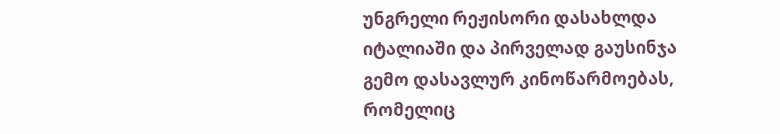უნგრელი რეჟისორი დასახლდა იტალიაში და პირველად გაუსინჯა გემო დასავლურ კინოწარმოებას, რომელიც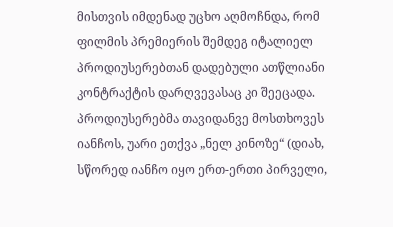მისთვის იმდენად უცხო აღმოჩნდა, რომ ფილმის პრემიერის შემდეგ იტალიელ პროდიუსერებთან დადებული ათწლიანი კონტრაქტის დარღვევასაც კი შეეცადა. პროდიუსერებმა თავიდანვე მოსთხოვეს იანჩოს, უარი ეთქვა „ნელ კინოზე“ (დიახ, სწორედ იანჩო იყო ერთ-ერთი პირველი,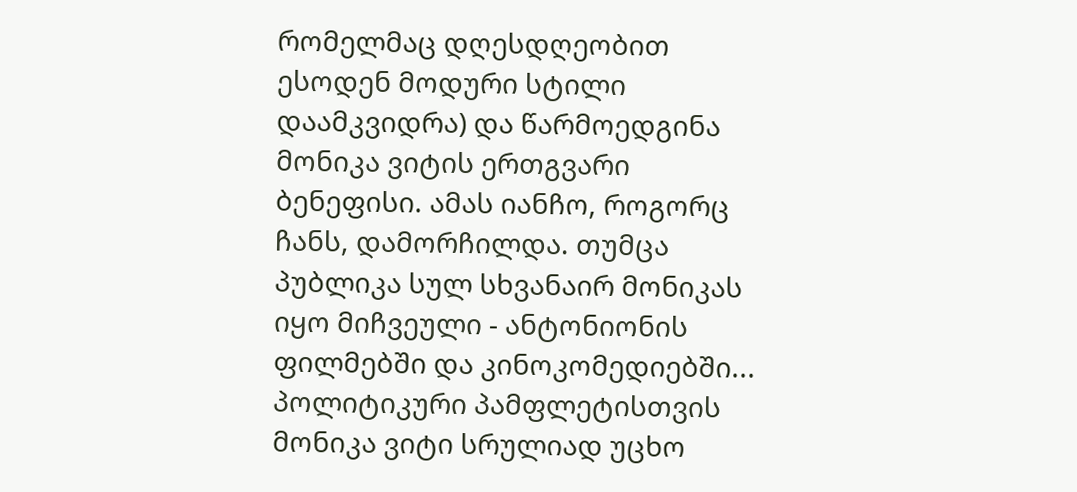რომელმაც დღესდღეობით ესოდენ მოდური სტილი დაამკვიდრა) და წარმოედგინა მონიკა ვიტის ერთგვარი ბენეფისი. ამას იანჩო, როგორც ჩანს, დამორჩილდა. თუმცა პუბლიკა სულ სხვანაირ მონიკას იყო მიჩვეული - ანტონიონის ფილმებში და კინოკომედიებში... პოლიტიკური პამფლეტისთვის მონიკა ვიტი სრულიად უცხო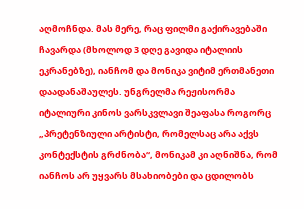აღმოჩნდა. მას მერე, რაც ფილმი გაქირავებაში ჩავარდა (მხოლოდ 3 დღე გავიდა იტალიის ეკრანებზე), იანჩომ და მონიკა ვიტიმ ერთმანეთი დაადანაშაულეს. უნგრელმა რეჟისორმა იტალიური კინოს ვარსკვლავი შეაფასა როგორც „პრეტენზიული არტისტი, რომელსაც არა აქვს კონტექსტის გრძნობა“, მონიკამ კი აღნიშნა, რომ იანჩოს არ უყვარს მსახიობები და ცდილობს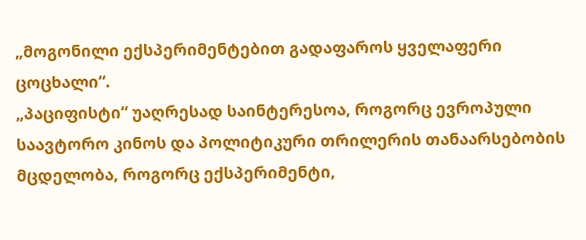„მოგონილი ექსპერიმენტებით გადაფაროს ყველაფერი ცოცხალი“.
„პაციფისტი“ უაღრესად საინტერესოა, როგორც ევროპული საავტორო კინოს და პოლიტიკური თრილერის თანაარსებობის მცდელობა, როგორც ექსპერიმენტი,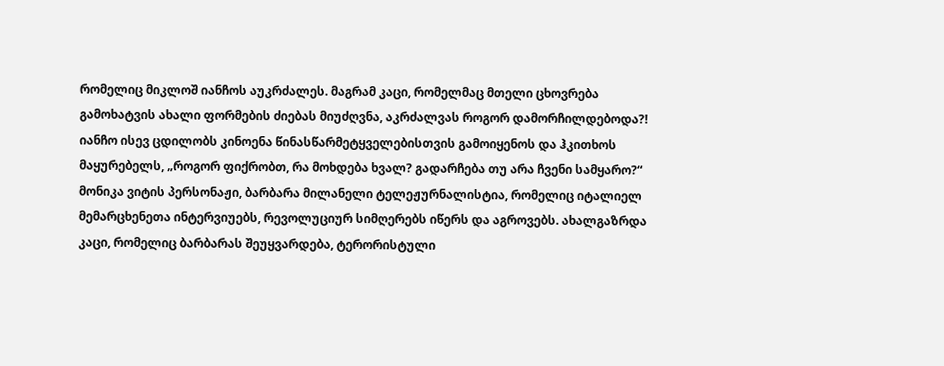რომელიც მიკლოშ იანჩოს აუკრძალეს. მაგრამ კაცი, რომელმაც მთელი ცხოვრება გამოხატვის ახალი ფორმების ძიებას მიუძღვნა, აკრძალვას როგორ დამორჩილდებოდა?! იანჩო ისევ ცდილობს კინოენა წინასწარმეტყველებისთვის გამოიყენოს და ჰკითხოს მაყურებელს, „როგორ ფიქრობთ, რა მოხდება ხვალ? გადარჩება თუ არა ჩვენი სამყარო?“
მონიკა ვიტის პერსონაჟი, ბარბარა მილანელი ტელეჟურნალისტია, რომელიც იტალიელ მემარცხენეთა ინტერვიუებს, რევოლუციურ სიმღერებს იწერს და აგროვებს. ახალგაზრდა კაცი, რომელიც ბარბარას შეუყვარდება, ტერორისტული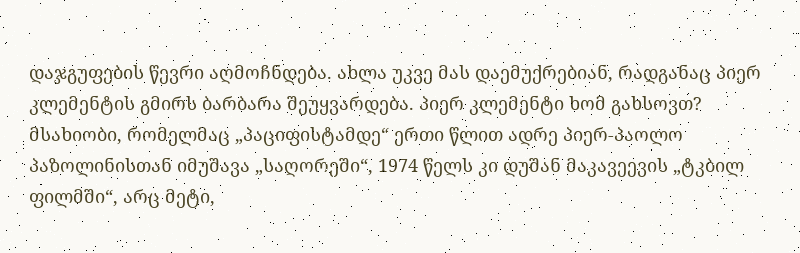დაჯგუფების წევრი აღმოჩნდება. ახლა უკვე მას დაემუქრებიან, რადგანაც პიერ კლემენტის გმირს ბარბარა შეუყვარდება. პიერ კლემენტი ხომ გახსოვთ? მსახიობი, რომელმაც „პაციფისტამდე“ ერთი წლით ადრე პიერ-პაოლო პაზოლინისთან იმუშავა „საღორეში“, 1974 წელს კი დუშან მაკავეევის „ტკბილ ფილმში“, არც მეტი,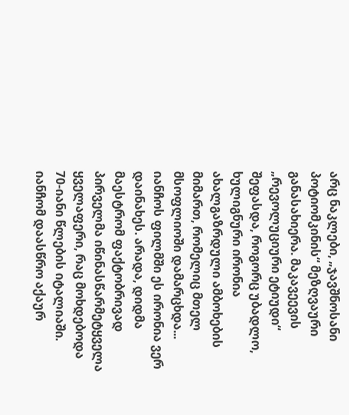არც ნაკლები, „ჯავშნოსანი პოტიომკინის“ მეზღვაური განასახიერა. მაკავეევის „რევოლუციური ეტიუდი“ შეფასდა, როგორც უბადლო, ხულიგნური ირონია ახალგაზრდული ამბოხების მიმართ, რომელიც მთელ მსოფლიოში დამარცხდა... იანჩოს ფილმში ეს ირონია ვერ დაინახეს. არადა, დიდმა მაესტრომ ფაქტობრივად პირველმა იწინასწარმეტყველა ყველაფერი, რაც მოხდებოდა 70-იანი წლების იტალიაში. იანჩომ დაასწრო აქაურ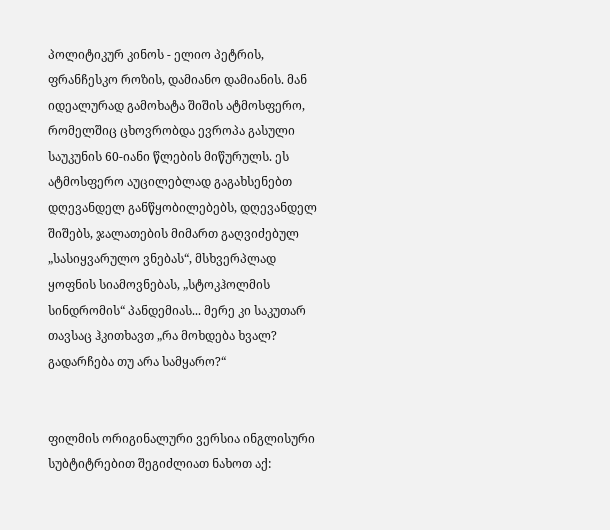პოლიტიკურ კინოს - ელიო პეტრის, ფრანჩესკო როზის, დამიანო დამიანის. მან იდეალურად გამოხატა შიშის ატმოსფერო, რომელშიც ცხოვრობდა ევროპა გასული საუკუნის 60-იანი წლების მიწურულს. ეს ატმოსფერო აუცილებლად გაგახსენებთ დღევანდელ განწყობილებებს, დღევანდელ შიშებს, ჯალათების მიმართ გაღვიძებულ „სასიყვარულო ვნებას“, მსხვერპლად ყოფნის სიამოვნებას, „სტოკჰოლმის სინდრომის“ პანდემიას... მერე კი საკუთარ თავსაც ჰკითხავთ „რა მოხდება ხვალ? გადარჩება თუ არა სამყარო?“


ფილმის ორიგინალური ვერსია ინგლისური სუბტიტრებით შეგიძლიათ ნახოთ აქ: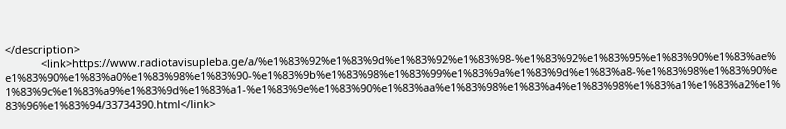</description>
            <link>https://www.radiotavisupleba.ge/a/%e1%83%92%e1%83%9d%e1%83%92%e1%83%98-%e1%83%92%e1%83%95%e1%83%90%e1%83%ae%e1%83%90%e1%83%a0%e1%83%98%e1%83%90-%e1%83%9b%e1%83%98%e1%83%99%e1%83%9a%e1%83%9d%e1%83%a8-%e1%83%98%e1%83%90%e1%83%9c%e1%83%a9%e1%83%9d%e1%83%a1-%e1%83%9e%e1%83%90%e1%83%aa%e1%83%98%e1%83%a4%e1%83%98%e1%83%a1%e1%83%a2%e1%83%96%e1%83%94/33734390.html</link>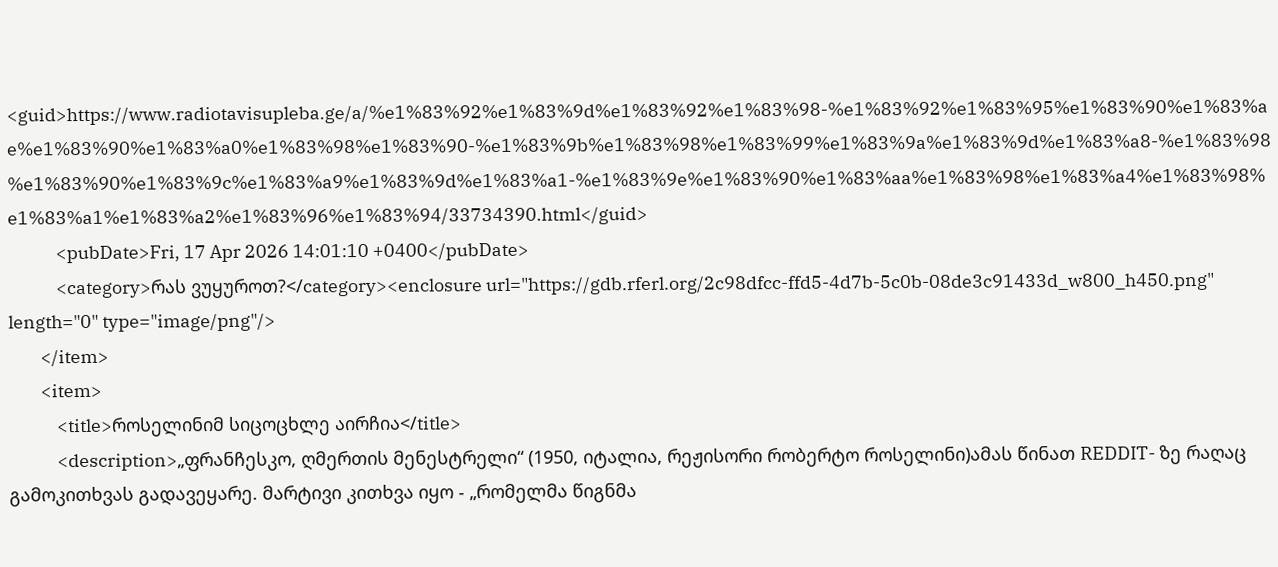<guid>https://www.radiotavisupleba.ge/a/%e1%83%92%e1%83%9d%e1%83%92%e1%83%98-%e1%83%92%e1%83%95%e1%83%90%e1%83%ae%e1%83%90%e1%83%a0%e1%83%98%e1%83%90-%e1%83%9b%e1%83%98%e1%83%99%e1%83%9a%e1%83%9d%e1%83%a8-%e1%83%98%e1%83%90%e1%83%9c%e1%83%a9%e1%83%9d%e1%83%a1-%e1%83%9e%e1%83%90%e1%83%aa%e1%83%98%e1%83%a4%e1%83%98%e1%83%a1%e1%83%a2%e1%83%96%e1%83%94/33734390.html</guid>
            <pubDate>Fri, 17 Apr 2026 14:01:10 +0400</pubDate>
            <category>რას ვუყუროთ?</category><enclosure url="https://gdb.rferl.org/2c98dfcc-ffd5-4d7b-5c0b-08de3c91433d_w800_h450.png" length="0" type="image/png"/>
        </item>
        <item>
            <title>როსელინიმ სიცოცხლე აირჩია</title>
            <description>„ფრანჩესკო, ღმერთის მენესტრელი“ (1950, იტალია, რეჟისორი რობერტო როსელინი)ამას წინათ REDDIT- ზე რაღაც გამოკითხვას გადავეყარე. მარტივი კითხვა იყო - „რომელმა წიგნმა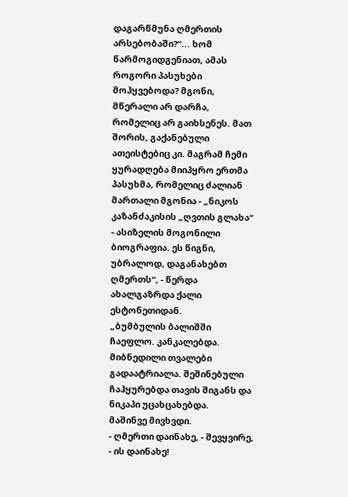დაგარწმუნა ღმერთის არსებობაში?“... ხომ წარმოგიდგენიათ, ამას როგორი პასუხები მოჰყვებოდა? მგონი, მწერალი არ დარჩა, რომელიც არ გაიხსენეს. მათ შორის, გაქანებული ათეისტებიც კი. მაგრამ ჩემი ყურადღება მიიპყრო ერთმა პასუხმა, რომელიც ძალიან მართალი მგონია - „ნიკოს კაზანძაკისის „ღვთის გლახა“ - ასიზელის მოგონილი ბიოგრაფია. ეს წიგნი, უბრალოდ, დაგანახებთ ღმერთს“, - წერდა ახალგაზრდა ქალი ესტონეთიდან.
„ბუმბულის ბალიშში ჩაეფლო. კანკალებდა. მიბნედილი თვალები გადაატრიალა. შეშინებული ჩაჰყურებდა თავის შიგანს და ნიკაპი უცახცახებდა.
მაშინვე მივხვდი.
- ღმერთი დაინახე, - შევყვირე, - ის დაინახე!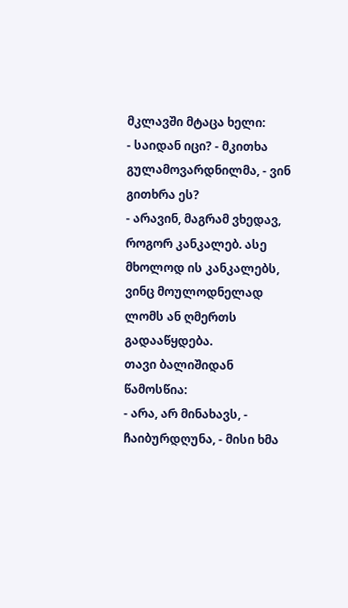მკლავში მტაცა ხელი:
- საიდან იცი? - მკითხა გულამოვარდნილმა, - ვინ გითხრა ეს?
- არავინ, მაგრამ ვხედავ, როგორ კანკალებ. ასე მხოლოდ ის კანკალებს, ვინც მოულოდნელად ლომს ან ღმერთს გადააწყდება.
თავი ბალიშიდან წამოსწია:
- არა, არ მინახავს, - ჩაიბურდღუნა, - მისი ხმა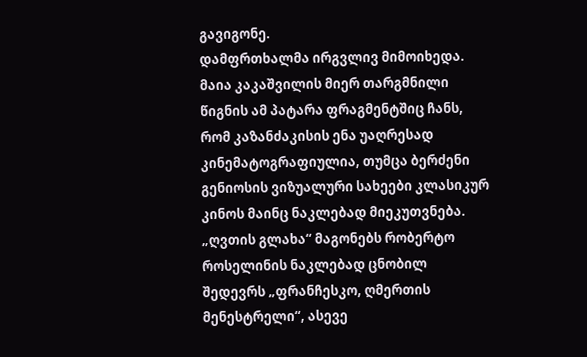გავიგონე.
დამფრთხალმა ირგვლივ მიმოიხედა.
მაია კაკაშვილის მიერ თარგმნილი წიგნის ამ პატარა ფრაგმენტშიც ჩანს, რომ კაზანძაკისის ენა უაღრესად კინემატოგრაფიულია, თუმცა ბერძენი გენიოსის ვიზუალური სახეები კლასიკურ კინოს მაინც ნაკლებად მიეკუთვნება. „ღვთის გლახა“ მაგონებს რობერტო როსელინის ნაკლებად ცნობილ შედევრს „ფრანჩესკო, ღმერთის მენესტრელი“, ასევე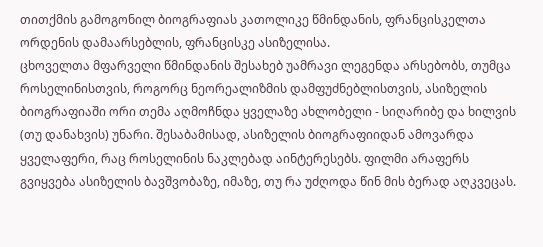თითქმის გამოგონილ ბიოგრაფიას კათოლიკე წმინდანის, ფრანცისკელთა ორდენის დამაარსებლის, ფრანცისკე ასიზელისა.
ცხოველთა მფარველი წმინდანის შესახებ უამრავი ლეგენდა არსებობს, თუმცა როსელინისთვის, როგორც ნეორეალიზმის დამფუძნებლისთვის, ასიზელის ბიოგრაფიაში ორი თემა აღმოჩნდა ყველაზე ახლობელი - სიღარიბე და ხილვის (თუ დანახვის) უნარი. შესაბამისად, ასიზელის ბიოგრაფიიდან ამოვარდა ყველაფერი, რაც როსელინის ნაკლებად აინტერესებს. ფილმი არაფერს გვიყვება ასიზელის ბავშვობაზე, იმაზე, თუ რა უძღოდა წინ მის ბერად აღკვეცას.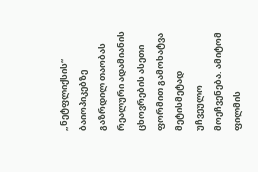„ნეტფლიქსის“ ბაიოპიკებზე გაზრდილ თაობას რეალური ადამიანის ცხოვრების ასეთი ფორმით გამოხატვა მეტისმეტად უჩვეულო მოეჩვენება. ამიტომ ფილმის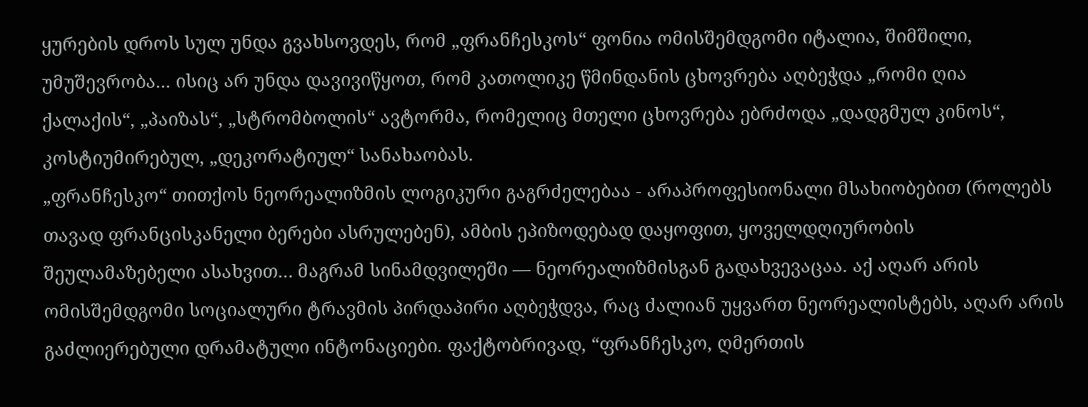ყურების დროს სულ უნდა გვახსოვდეს, რომ „ფრანჩესკოს“ ფონია ომისშემდგომი იტალია, შიმშილი, უმუშევრობა... ისიც არ უნდა დავივიწყოთ, რომ კათოლიკე წმინდანის ცხოვრება აღბეჭდა „რომი ღია ქალაქის“, „პაიზას“, „სტრომბოლის“ ავტორმა, რომელიც მთელი ცხოვრება ებრძოდა „დადგმულ კინოს“, კოსტიუმირებულ, „დეკორატიულ“ სანახაობას.
„ფრანჩესკო“ თითქოს ნეორეალიზმის ლოგიკური გაგრძელებაა - არაპროფესიონალი მსახიობებით (როლებს თავად ფრანცისკანელი ბერები ასრულებენ), ამბის ეპიზოდებად დაყოფით, ყოველდღიურობის შეულამაზებელი ასახვით… მაგრამ სინამდვილეში — ნეორეალიზმისგან გადახვევაცაა. აქ აღარ არის ომისშემდგომი სოციალური ტრავმის პირდაპირი აღბეჭდვა, რაც ძალიან უყვართ ნეორეალისტებს, აღარ არის გაძლიერებული დრამატული ინტონაციები. ფაქტობრივად, “ფრანჩესკო, ღმერთის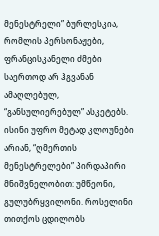მენესტრელი” ბურლესკია, რომლის პერსონაჟები, ფრანცისკანელი ძმები საერთოდ არ ჰგვანან ამაღლებულ, “განსულიერებულ” ასკეტებს.
ისინი უფრო მეტად კლოუნები არიან, “ღმერთის მენესტრელები” პირდაპირი მნიშვნელობით: უმწეონი, გულუბრყვილონი. როსელინი თითქოს ცდილობს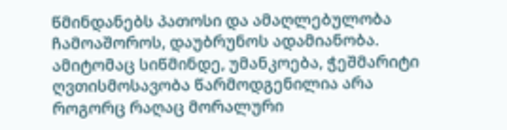წმინდანებს პათოსი და ამაღლებულობა ჩამოაშოროს, დაუბრუნოს ადამიანობა. ამიტომაც სიწმინდე, უმანკოება, ჭეშმარიტი ღვთისმოსავობა წარმოდგენილია არა როგორც რაღაც მორალური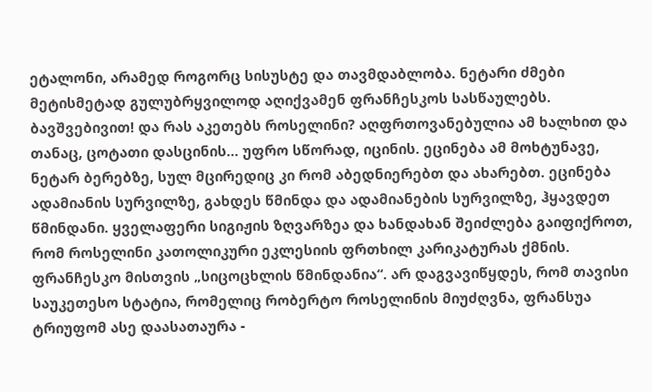ეტალონი, არამედ როგორც სისუსტე და თავმდაბლობა. ნეტარი ძმები მეტისმეტად გულუბრყვილოდ აღიქვამენ ფრანჩესკოს სასწაულებს. ბავშვებივით! და რას აკეთებს როსელინი? აღფრთოვანებულია ამ ხალხით და თანაც, ცოტათი დასცინის... უფრო სწორად, იცინის. ეცინება ამ მოხტუნავე, ნეტარ ბერებზე, სულ მცირედიც კი რომ აბედნიერებთ და ახარებთ. ეცინება ადამიანის სურვილზე, გახდეს წმინდა და ადამიანების სურვილზე, ჰყავდეთ წმინდანი. ყველაფერი სიგიჟის ზღვარზეა და ხანდახან შეიძლება გაიფიქროთ, რომ როსელინი კათოლიკური ეკლესიის ფრთხილ კარიკატურას ქმნის. ფრანჩესკო მისთვის „სიცოცხლის წმინდანია“. არ დაგვავიწყდეს, რომ თავისი საუკეთესო სტატია, რომელიც რობერტო როსელინის მიუძღვნა, ფრანსუა ტრიუფომ ასე დაასათაურა -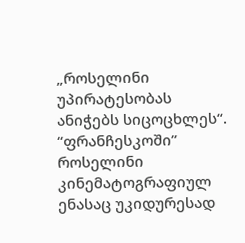„როსელინი უპირატესობას ანიჭებს სიცოცხლეს“.
“ფრანჩესკოში” როსელინი კინემატოგრაფიულ ენასაც უკიდურესად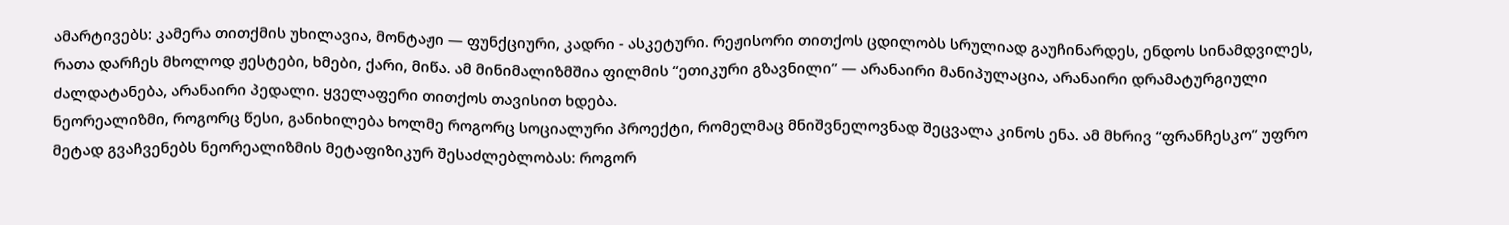ამარტივებს: კამერა თითქმის უხილავია, მონტაჟი — ფუნქციური, კადრი - ასკეტური. რეჟისორი თითქოს ცდილობს სრულიად გაუჩინარდეს, ენდოს სინამდვილეს, რათა დარჩეს მხოლოდ ჟესტები, ხმები, ქარი, მიწა. ამ მინიმალიზმშია ფილმის “ეთიკური გზავნილი” — არანაირი მანიპულაცია, არანაირი დრამატურგიული ძალდატანება, არანაირი პედალი. ყველაფერი თითქოს თავისით ხდება.
ნეორეალიზმი, როგორც წესი, განიხილება ხოლმე როგორც სოციალური პროექტი, რომელმაც მნიშვნელოვნად შეცვალა კინოს ენა. ამ მხრივ “ფრანჩესკო” უფრო მეტად გვაჩვენებს ნეორეალიზმის მეტაფიზიკურ შესაძლებლობას: როგორ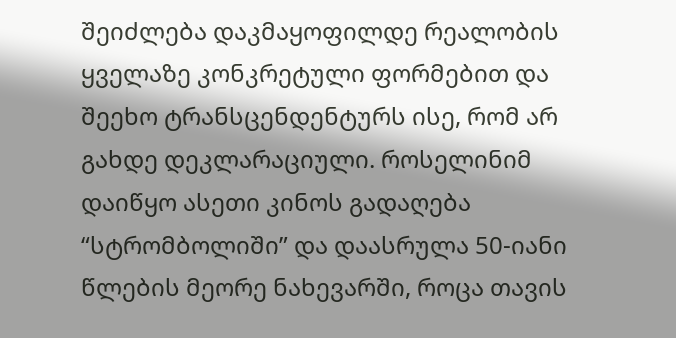შეიძლება დაკმაყოფილდე რეალობის ყველაზე კონკრეტული ფორმებით და შეეხო ტრანსცენდენტურს ისე, რომ არ გახდე დეკლარაციული. როსელინიმ დაიწყო ასეთი კინოს გადაღება “სტრომბოლიში” და დაასრულა 50-იანი წლების მეორე ნახევარში, როცა თავის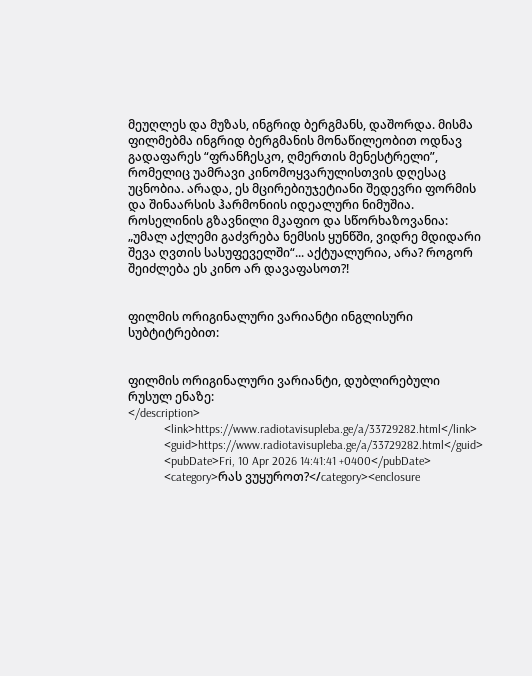მეუღლეს და მუზას, ინგრიდ ბერგმანს, დაშორდა. მისმა ფილმებმა ინგრიდ ბერგმანის მონაწილეობით ოდნავ გადაფარეს “ფრანჩესკო, ღმერთის მენესტრელი”, რომელიც უამრავი კინომოყვარულისთვის დღესაც უცნობია. არადა, ეს მცირებიუჯეტიანი შედევრი ფორმის და შინაარსის ჰარმონიის იდეალური ნიმუშია.
როსელინის გზავნილი მკაფიო და სწორხაზოვანია: „უმალ აქლემი გაძვრება ნემსის ყუნწში, ვიდრე მდიდარი შევა ღვთის სასუფეველში“... აქტუალურია, არა? როგორ შეიძლება ეს კინო არ დავაფასოთ?!


ფილმის ორიგინალური ვარიანტი ინგლისური სუბტიტრებით:


ფილმის ორიგინალური ვარიანტი, დუბლირებული რუსულ ენაზე:
</description>
            <link>https://www.radiotavisupleba.ge/a/33729282.html</link>
            <guid>https://www.radiotavisupleba.ge/a/33729282.html</guid>
            <pubDate>Fri, 10 Apr 2026 14:41:41 +0400</pubDate>
            <category>რას ვუყუროთ?</category><enclosure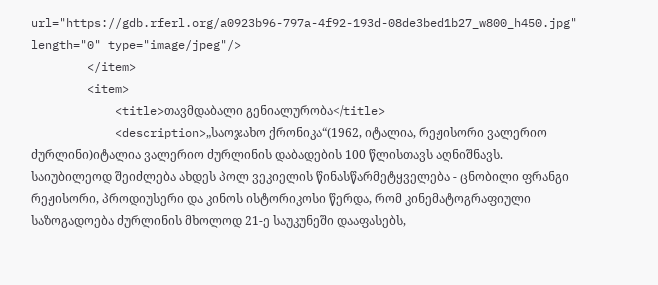url="https://gdb.rferl.org/a0923b96-797a-4f92-193d-08de3bed1b27_w800_h450.jpg" length="0" type="image/jpeg"/>
        </item>
        <item>
            <title>თავმდაბალი გენიალურობა</title>
            <description>„საოჯახო ქრონიკა“(1962, იტალია, რეჟისორი ვალერიო ძურლინი)იტალია ვალერიო ძურლინის დაბადების 100 წლისთავს აღნიშნავს. საიუბილეოდ შეიძლება ახდეს პოლ ვეკიელის წინასწარმეტყველება - ცნობილი ფრანგი რეჟისორი, პროდიუსერი და კინოს ისტორიკოსი წერდა, რომ კინემატოგრაფიული საზოგადოება ძურლინის მხოლოდ 21-ე საუკუნეში დააფასებს,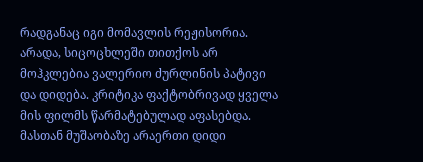რადგანაც იგი მომავლის რეჟისორია.
არადა, სიცოცხლეში თითქოს არ მოჰკლებია ვალერიო ძურლინის პატივი და დიდება. კრიტიკა ფაქტობრივად ყველა მის ფილმს წარმატებულად აფასებდა. მასთან მუშაობაზე არაერთი დიდი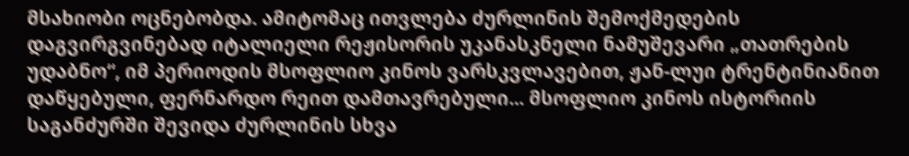მსახიობი ოცნებობდა. ამიტომაც ითვლება ძურლინის შემოქმედების დაგვირგვინებად იტალიელი რეჟისორის უკანასკნელი ნამუშევარი „თათრების უდაბნო“, იმ პერიოდის მსოფლიო კინოს ვარსკვლავებით, ჟან-ლუი ტრენტინიანით დაწყებული, ფერნარდო რეით დამთავრებული... მსოფლიო კინოს ისტორიის საგანძურში შევიდა ძურლინის სხვა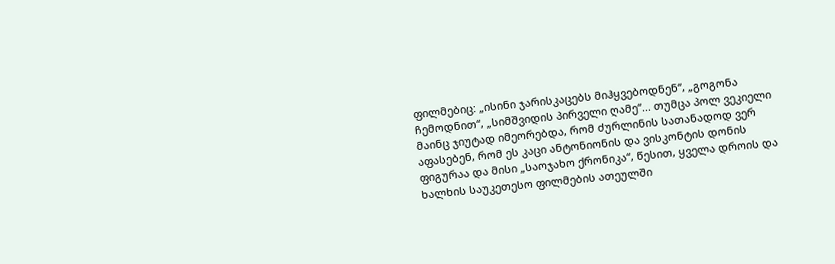ფილმებიც: „ისინი ჯარისკაცებს მიჰყვებოდნენ“, „გოგონა ჩემოდნით“, „სიმშვიდის პირველი ღამე“... თუმცა პოლ ვეკიელი მაინც ჯიუტად იმეორებდა, რომ ძურლინის სათანადოდ ვერ აფასებენ, რომ ეს კაცი ანტონიონის და ვისკონტის დონის ფიგურაა და მისი „საოჯახო ქრონიკა“, წესით, ყველა დროის და ხალხის საუკეთესო ფილმების ათეულში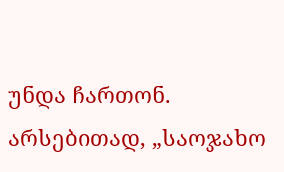უნდა ჩართონ.
არსებითად, „საოჯახო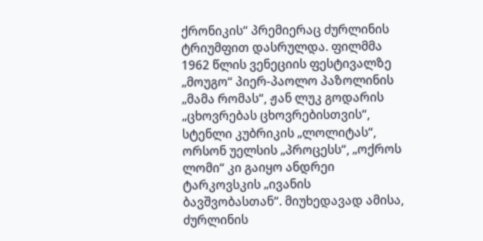ქრონიკის“ პრემიერაც ძურლინის ტრიუმფით დასრულდა. ფილმმა 1962 წლის ვენეციის ფესტივალზე „მოუგო“ პიერ-პაოლო პაზოლინის „მამა რომას“, ჟან ლუკ გოდარის „ცხოვრებას ცხოვრებისთვის“, სტენლი კუბრიკის „ლოლიტას“, ორსონ უელსის „პროცესს“, „ოქროს ლომი“ კი გაიყო ანდრეი ტარკოვსკის „ივანის ბავშვობასთან“. მიუხედავად ამისა, ძურლინის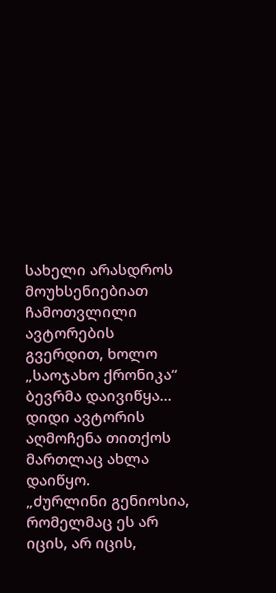სახელი არასდროს მოუხსენიებიათ ჩამოთვლილი ავტორების გვერდით, ხოლო „საოჯახო ქრონიკა“ ბევრმა დაივიწყა... დიდი ავტორის აღმოჩენა თითქოს მართლაც ახლა დაიწყო.
„ძურლინი გენიოსია, რომელმაც ეს არ იცის, არ იცის,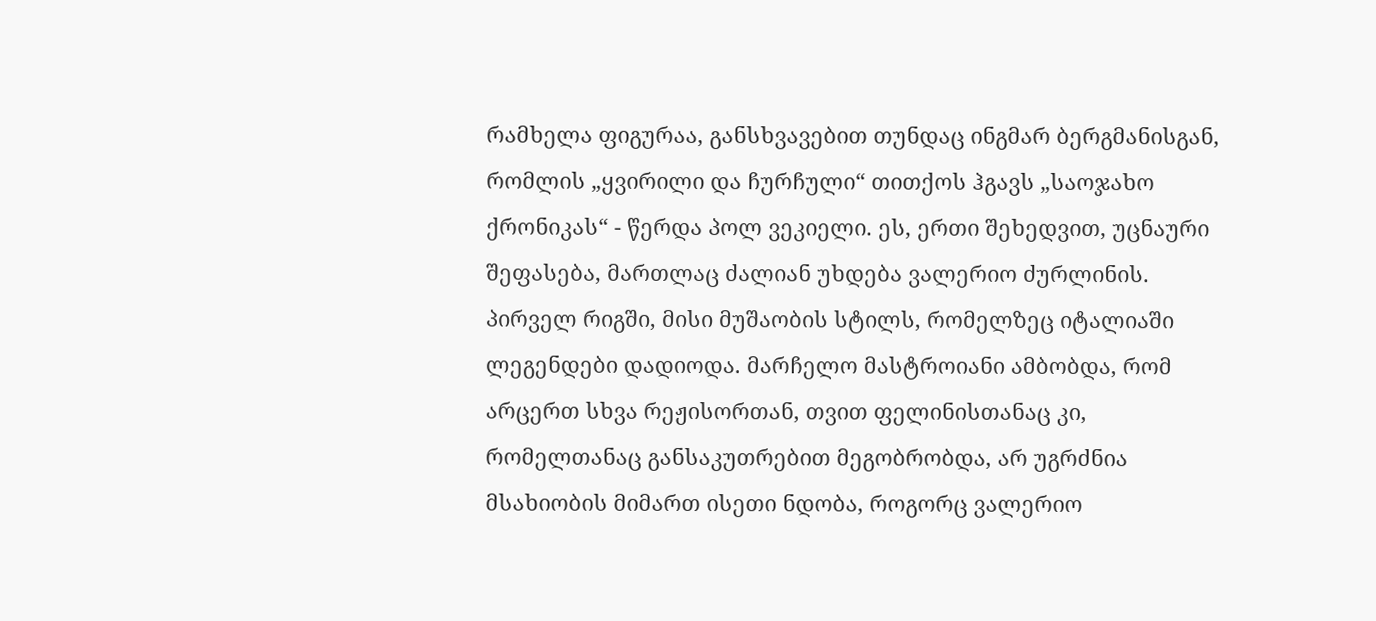რამხელა ფიგურაა, განსხვავებით თუნდაც ინგმარ ბერგმანისგან, რომლის „ყვირილი და ჩურჩული“ თითქოს ჰგავს „საოჯახო ქრონიკას“ - წერდა პოლ ვეკიელი. ეს, ერთი შეხედვით, უცნაური შეფასება, მართლაც ძალიან უხდება ვალერიო ძურლინის. პირველ რიგში, მისი მუშაობის სტილს, რომელზეც იტალიაში ლეგენდები დადიოდა. მარჩელო მასტროიანი ამბობდა, რომ არცერთ სხვა რეჟისორთან, თვით ფელინისთანაც კი, რომელთანაც განსაკუთრებით მეგობრობდა, არ უგრძნია მსახიობის მიმართ ისეთი ნდობა, როგორც ვალერიო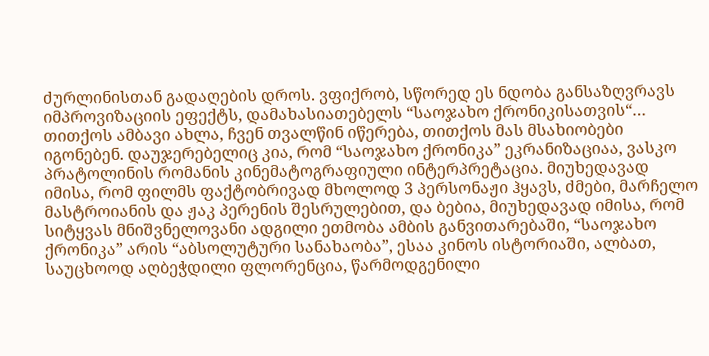ძურლინისთან გადაღების დროს. ვფიქრობ, სწორედ ეს ნდობა განსაზღვრავს იმპროვიზაციის ეფექტს, დამახასიათებელს “საოჯახო ქრონიკისათვის“… თითქოს ამბავი ახლა, ჩვენ თვალწინ იწერება, თითქოს მას მსახიობები იგონებენ. დაუჯერებელიც კია, რომ “საოჯახო ქრონიკა” ეკრანიზაციაა, ვასკო პრატოლინის რომანის კინემატოგრაფიული ინტერპრეტაცია. მიუხედავად იმისა, რომ ფილმს ფაქტობრივად მხოლოდ 3 პერსონაჟი ჰყავს, ძმები, მარჩელო მასტროიანის და ჟაკ პერენის შესრულებით, და ბებია, მიუხედავად იმისა, რომ სიტყვას მნიშვნელოვანი ადგილი ეთმობა ამბის განვითარებაში, “საოჯახო ქრონიკა” არის “აბსოლუტური სანახაობა”, ესაა კინოს ისტორიაში, ალბათ, საუცხოოდ აღბეჭდილი ფლორენცია, წარმოდგენილი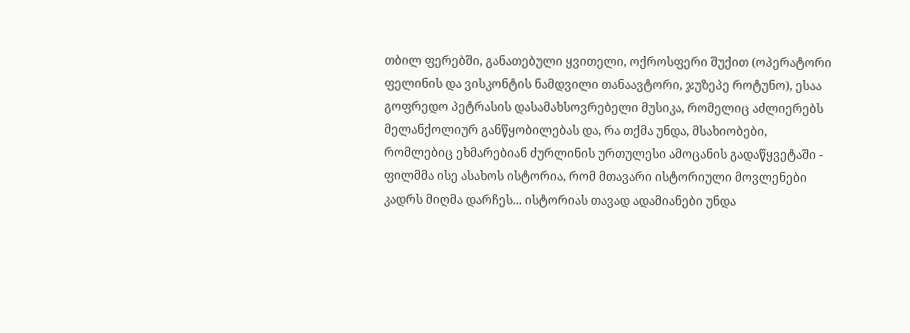თბილ ფერებში, განათებული ყვითელი, ოქროსფერი შუქით (ოპერატორი ფელინის და ვისკონტის ნამდვილი თანაავტორი, ჯუზეპე როტუნო), ესაა გოფრედო პეტრასის დასამახსოვრებელი მუსიკა, რომელიც აძლიერებს მელანქოლიურ განწყობილებას და, რა თქმა უნდა, მსახიობები, რომლებიც ეხმარებიან ძურლინის ურთულესი ამოცანის გადაწყვეტაში - ფილმმა ისე ასახოს ისტორია, რომ მთავარი ისტორიული მოვლენები კადრს მიღმა დარჩეს... ისტორიას თავად ადამიანები უნდა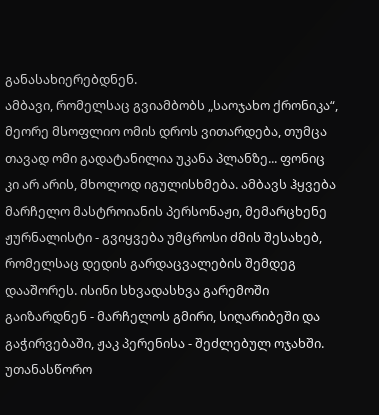განასახიერებდნენ.
ამბავი, რომელსაც გვიამბობს „საოჯახო ქრონიკა“, მეორე მსოფლიო ომის დროს ვითარდება, თუმცა თავად ომი გადატანილია უკანა პლანზე... ფონიც კი არ არის, მხოლოდ იგულისხმება. ამბავს ჰყვება მარჩელო მასტროიანის პერსონაჟი, მემარცხენე ჟურნალისტი - გვიყვება უმცროსი ძმის შესახებ, რომელსაც დედის გარდაცვალების შემდეგ დააშორეს. ისინი სხვადასხვა გარემოში გაიზარდნენ - მარჩელოს გმირი, სიღარიბეში და გაჭირვებაში, ჟაკ პერენისა - შეძლებულ ოჯახში. უთანასწორო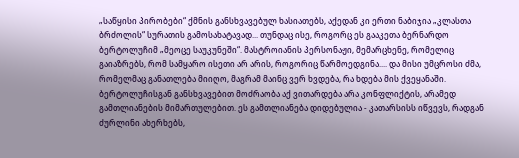„საწყისი პირობები“ ქმნის განსხვავებულ ხასიათებს, აქედან კი ერთი ნაბიჯია „კლასთა ბრძოლის“ სურათის გამოსახატავად... თუნდაც ისე, როგორც ეს გააკეთა ბერნარდო ბერტოლუჩიმ „მეოცე საუკუნეში“. მასტროიანის პერსონაჟი, მემარცხენე, რომელიც გაიაზრებს, რომ სამყარო ისეთი არ არის, როგორიც წარმოედგინა.... და მისი უმცროსი ძმა, რომელმაც განათლება მიიღო, მაგრამ მაინც ვერ ხვდება, რა ხდება მის ქვეყანაში. ბერტოლუჩისგან განსხვავებით მოძრაობა აქ ვითარდება არა კონფლიქტის, არამედ გამთლიანების მიმართულებით. ეს გამთლიანება დიდებულია - კათარსისს იწვევს, რადგან ძურლინი ახერხებს,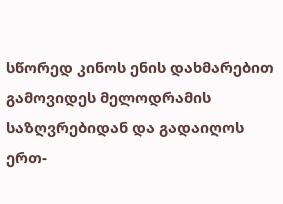სწორედ კინოს ენის დახმარებით გამოვიდეს მელოდრამის საზღვრებიდან და გადაიღოს ერთ-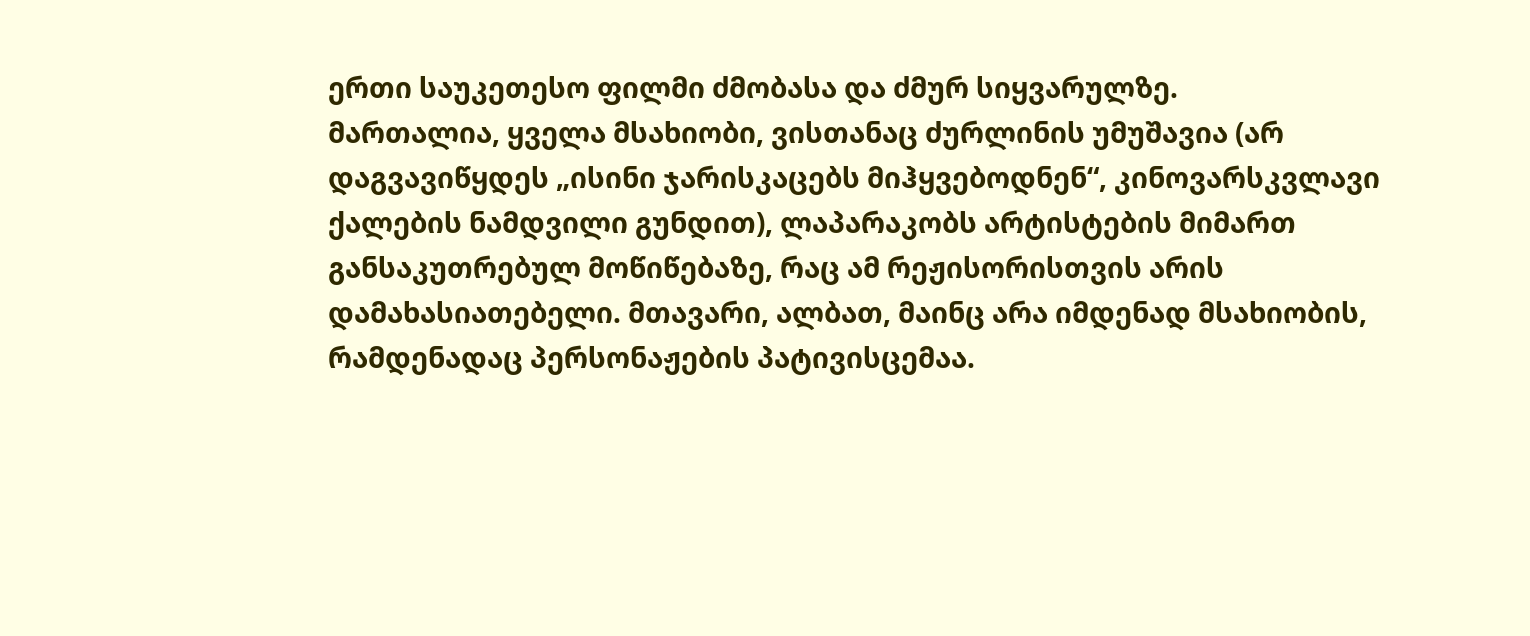ერთი საუკეთესო ფილმი ძმობასა და ძმურ სიყვარულზე.
მართალია, ყველა მსახიობი, ვისთანაც ძურლინის უმუშავია (არ დაგვავიწყდეს „ისინი ჯარისკაცებს მიჰყვებოდნენ“, კინოვარსკვლავი ქალების ნამდვილი გუნდით), ლაპარაკობს არტისტების მიმართ განსაკუთრებულ მოწიწებაზე, რაც ამ რეჟისორისთვის არის დამახასიათებელი. მთავარი, ალბათ, მაინც არა იმდენად მსახიობის, რამდენადაც პერსონაჟების პატივისცემაა.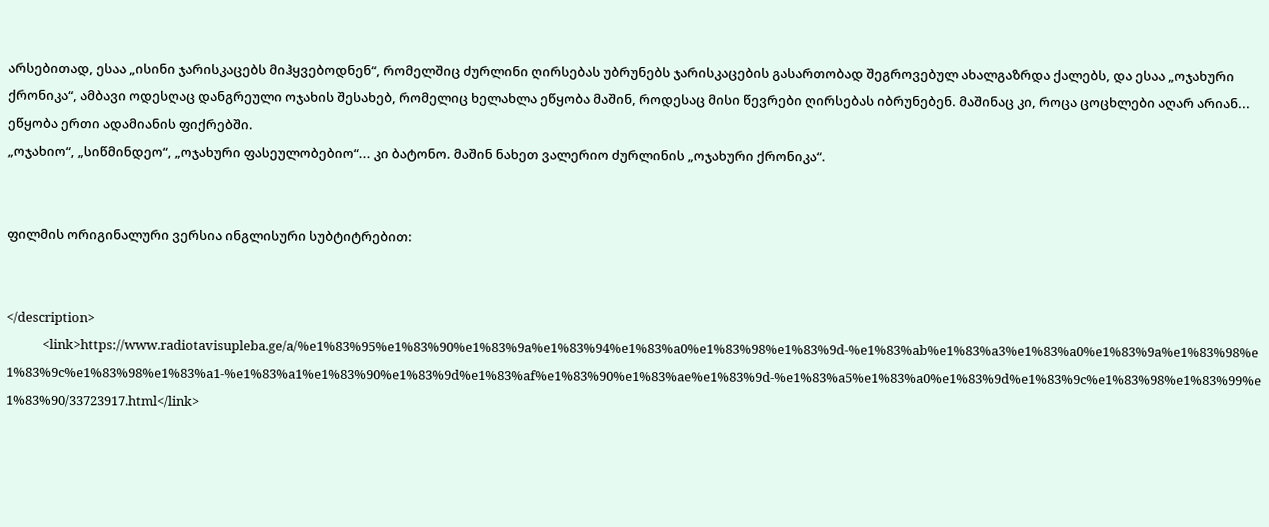არსებითად, ესაა „ისინი ჯარისკაცებს მიჰყვებოდნენ“, რომელშიც ძურლინი ღირსებას უბრუნებს ჯარისკაცების გასართობად შეგროვებულ ახალგაზრდა ქალებს, და ესაა „ოჯახური ქრონიკა“, ამბავი ოდესღაც დანგრეული ოჯახის შესახებ, რომელიც ხელახლა ეწყობა მაშინ, როდესაც მისი წევრები ღირსებას იბრუნებენ. მაშინაც კი, როცა ცოცხლები აღარ არიან... ეწყობა ერთი ადამიანის ფიქრებში.
„ოჯახიო“, „სიწმინდეო“, „ოჯახური ფასეულობებიო“... კი ბატონო. მაშინ ნახეთ ვალერიო ძურლინის „ოჯახური ქრონიკა“.


ფილმის ორიგინალური ვერსია ინგლისური სუბტიტრებით:


</description>
            <link>https://www.radiotavisupleba.ge/a/%e1%83%95%e1%83%90%e1%83%9a%e1%83%94%e1%83%a0%e1%83%98%e1%83%9d-%e1%83%ab%e1%83%a3%e1%83%a0%e1%83%9a%e1%83%98%e1%83%9c%e1%83%98%e1%83%a1-%e1%83%a1%e1%83%90%e1%83%9d%e1%83%af%e1%83%90%e1%83%ae%e1%83%9d-%e1%83%a5%e1%83%a0%e1%83%9d%e1%83%9c%e1%83%98%e1%83%99%e1%83%90/33723917.html</link>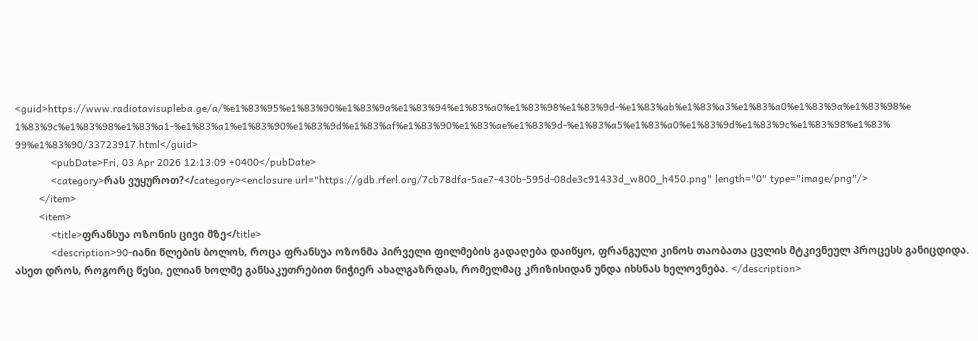<guid>https://www.radiotavisupleba.ge/a/%e1%83%95%e1%83%90%e1%83%9a%e1%83%94%e1%83%a0%e1%83%98%e1%83%9d-%e1%83%ab%e1%83%a3%e1%83%a0%e1%83%9a%e1%83%98%e1%83%9c%e1%83%98%e1%83%a1-%e1%83%a1%e1%83%90%e1%83%9d%e1%83%af%e1%83%90%e1%83%ae%e1%83%9d-%e1%83%a5%e1%83%a0%e1%83%9d%e1%83%9c%e1%83%98%e1%83%99%e1%83%90/33723917.html</guid>
            <pubDate>Fri, 03 Apr 2026 12:13:09 +0400</pubDate>
            <category>რას ვუყუროთ?</category><enclosure url="https://gdb.rferl.org/7cb78dfa-5ae7-430b-595d-08de3c91433d_w800_h450.png" length="0" type="image/png"/>
        </item>
        <item>
            <title>ფრანსუა ოზონის ცივი მზე</title>
            <description>90-იანი წლების ბოლოს, როცა ფრანსუა ოზონმა პირველი ფილმების გადაღება დაიწყო, ფრანგული კინოს თაობათა ცვლის მტკივნეულ პროცესს განიცდიდა. ასეთ დროს, როგორც წესი, ელიან ხოლმე განსაკუთრებით ნიჭიერ ახალგაზრდას, რომელმაც კრიზისიდან უნდა იხსნას ხელოვნება. </description>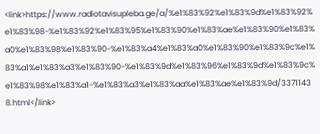<link>https://www.radiotavisupleba.ge/a/%e1%83%92%e1%83%9d%e1%83%92%e1%83%98-%e1%83%92%e1%83%95%e1%83%90%e1%83%ae%e1%83%90%e1%83%a0%e1%83%98%e1%83%90-%e1%83%a4%e1%83%a0%e1%83%90%e1%83%9c%e1%83%a1%e1%83%a3%e1%83%90-%e1%83%9d%e1%83%96%e1%83%9d%e1%83%9c%e1%83%98%e1%83%a1-%e1%83%a3%e1%83%aa%e1%83%ae%e1%83%9d/33711438.html</link>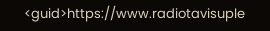<guid>https://www.radiotavisuple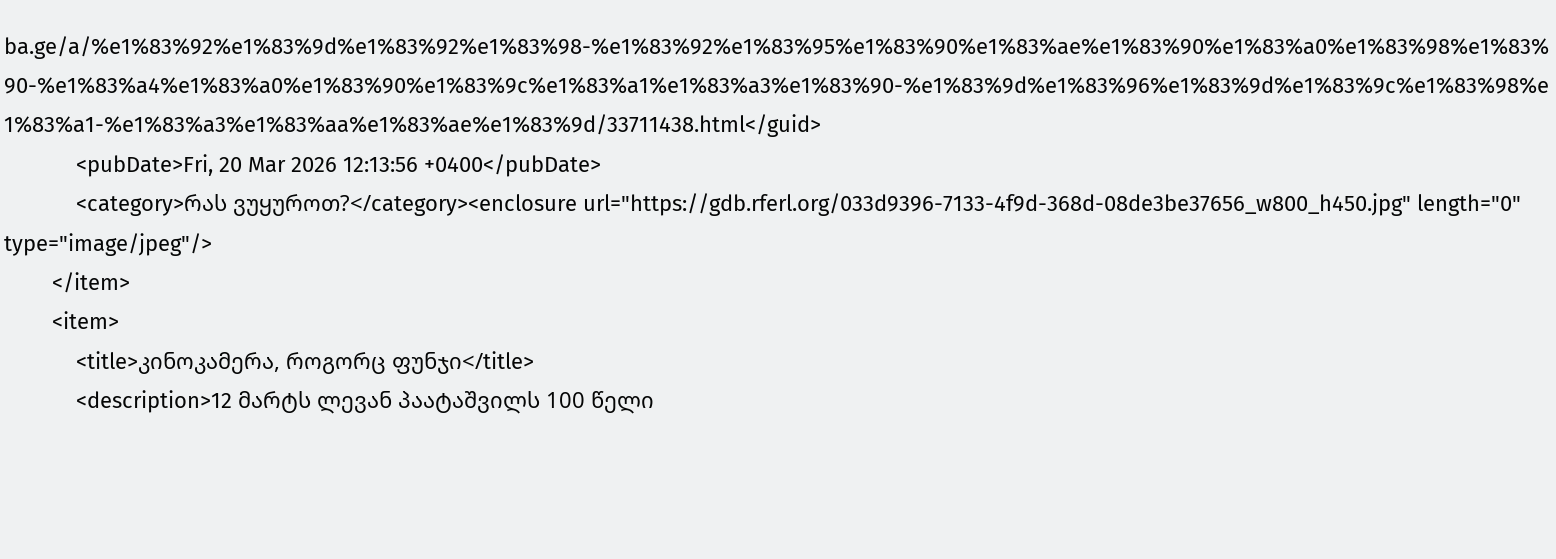ba.ge/a/%e1%83%92%e1%83%9d%e1%83%92%e1%83%98-%e1%83%92%e1%83%95%e1%83%90%e1%83%ae%e1%83%90%e1%83%a0%e1%83%98%e1%83%90-%e1%83%a4%e1%83%a0%e1%83%90%e1%83%9c%e1%83%a1%e1%83%a3%e1%83%90-%e1%83%9d%e1%83%96%e1%83%9d%e1%83%9c%e1%83%98%e1%83%a1-%e1%83%a3%e1%83%aa%e1%83%ae%e1%83%9d/33711438.html</guid>
            <pubDate>Fri, 20 Mar 2026 12:13:56 +0400</pubDate>
            <category>რას ვუყუროთ?</category><enclosure url="https://gdb.rferl.org/033d9396-7133-4f9d-368d-08de3be37656_w800_h450.jpg" length="0" type="image/jpeg"/>
        </item>
        <item>
            <title>კინოკამერა, როგორც ფუნჯი</title>
            <description>12 მარტს ლევან პაატაშვილს 100 წელი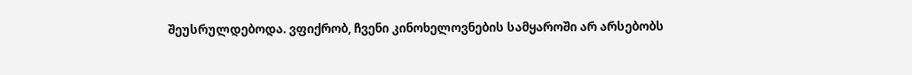შეუსრულდებოდა. ვფიქრობ, ჩვენი კინოხელოვნების სამყაროში არ არსებობს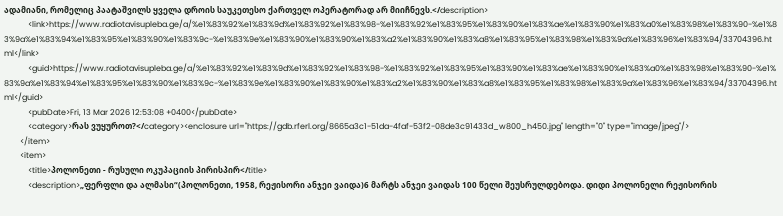ადამიანი, რომელიც პაატაშვილს ყველა დროის საუკეთესო ქართველ ოპერატორად არ მიიჩნევს.</description>
            <link>https://www.radiotavisupleba.ge/a/%e1%83%92%e1%83%9d%e1%83%92%e1%83%98-%e1%83%92%e1%83%95%e1%83%90%e1%83%ae%e1%83%90%e1%83%a0%e1%83%98%e1%83%90-%e1%83%9a%e1%83%94%e1%83%95%e1%83%90%e1%83%9c-%e1%83%9e%e1%83%90%e1%83%90%e1%83%a2%e1%83%90%e1%83%a8%e1%83%95%e1%83%98%e1%83%9a%e1%83%96%e1%83%94/33704396.html</link>
            <guid>https://www.radiotavisupleba.ge/a/%e1%83%92%e1%83%9d%e1%83%92%e1%83%98-%e1%83%92%e1%83%95%e1%83%90%e1%83%ae%e1%83%90%e1%83%a0%e1%83%98%e1%83%90-%e1%83%9a%e1%83%94%e1%83%95%e1%83%90%e1%83%9c-%e1%83%9e%e1%83%90%e1%83%90%e1%83%a2%e1%83%90%e1%83%a8%e1%83%95%e1%83%98%e1%83%9a%e1%83%96%e1%83%94/33704396.html</guid>
            <pubDate>Fri, 13 Mar 2026 12:53:08 +0400</pubDate>
            <category>რას ვუყუროთ?</category><enclosure url="https://gdb.rferl.org/8665a3c1-51da-4faf-53f2-08de3c91433d_w800_h450.jpg" length="0" type="image/jpeg"/>
        </item>
        <item>
            <title>პოლონეთი - რუსული ოკუპაციის პირისპირ</title>
            <description>„ფერფლი და ალმასი“(პოლონეთი, 1958, რეჟისორი ანჯეი ვაიდა)6 მარტს ანჯეი ვაიდას 100 წელი შეუსრულდებოდა. დიდი პოლონელი რეჟისორის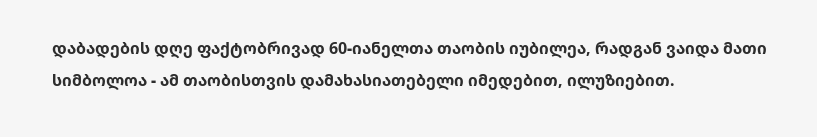დაბადების დღე ფაქტობრივად 60-იანელთა თაობის იუბილეა, რადგან ვაიდა მათი სიმბოლოა - ამ თაობისთვის დამახასიათებელი იმედებით, ილუზიებით.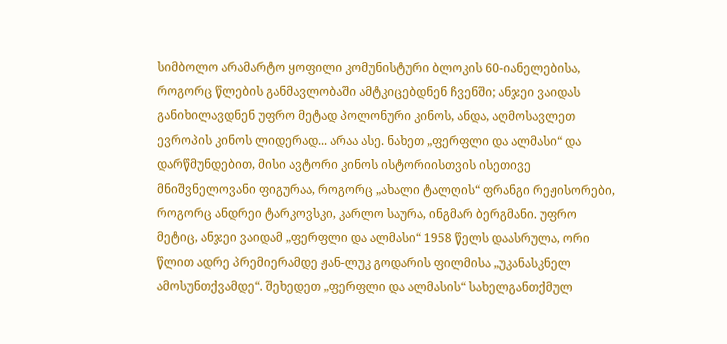სიმბოლო არამარტო ყოფილი კომუნისტური ბლოკის 60-იანელებისა, როგორც წლების განმავლობაში ამტკიცებდნენ ჩვენში; ანჯეი ვაიდას განიხილავდნენ უფრო მეტად პოლონური კინოს, ანდა, აღმოსავლეთ ევროპის კინოს ლიდერად... არაა ასე. ნახეთ „ფერფლი და ალმასი“ და დარწმუნდებით, მისი ავტორი კინოს ისტორიისთვის ისეთივე მნიშვნელოვანი ფიგურაა, როგორც „ახალი ტალღის“ ფრანგი რეჟისორები, როგორც ანდრეი ტარკოვსკი, კარლო საურა, ინგმარ ბერგმანი. უფრო მეტიც, ანჯეი ვაიდამ „ფერფლი და ალმასი“ 1958 წელს დაასრულა, ორი წლით ადრე პრემიერამდე ჟან-ლუკ გოდარის ფილმისა „უკანასკნელ ამოსუნთქვამდე“. შეხედეთ „ფერფლი და ალმასის“ სახელგანთქმულ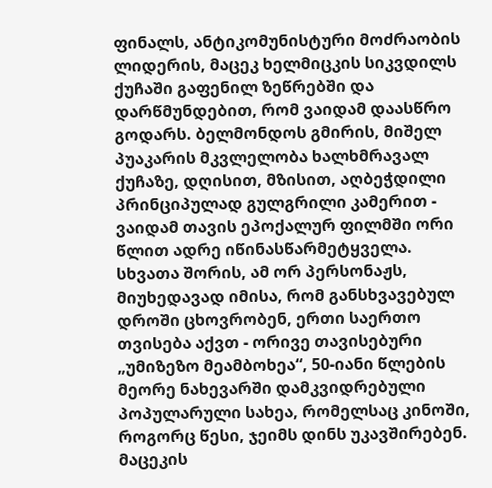ფინალს, ანტიკომუნისტური მოძრაობის ლიდერის, მაცეკ ხელმიცკის სიკვდილს ქუჩაში გაფენილ ზეწრებში და დარწმუნდებით, რომ ვაიდამ დაასწრო გოდარს. ბელმონდოს გმირის, მიშელ პუაკარის მკვლელობა ხალხმრავალ ქუჩაზე, დღისით, მზისით, აღბეჭდილი პრინციპულად გულგრილი კამერით - ვაიდამ თავის ეპოქალურ ფილმში ორი წლით ადრე იწინასწარმეტყველა.
სხვათა შორის, ამ ორ პერსონაჟს, მიუხედავად იმისა, რომ განსხვავებულ დროში ცხოვრობენ, ერთი საერთო თვისება აქვთ - ორივე თავისებური „უმიზეზო მეამბოხეა“, 50-იანი წლების მეორე ნახევარში დამკვიდრებული პოპულარული სახეა, რომელსაც კინოში, როგორც წესი, ჯეიმს დინს უკავშირებენ. მაცეკის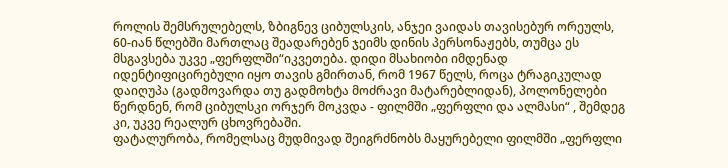როლის შემსრულებელს, ზბიგნევ ციბულსკის, ანჯეი ვაიდას თავისებურ ორეულს, 60-იან წლებში მართლაც შეადარებენ ჯეიმს დინის პერსონაჟებს, თუმცა ეს მსგავსება უკვე „ფერფლში“იკვეთება. დიდი მსახიობი იმდენად იდენტიფიცირებული იყო თავის გმირთან, რომ 1967 წელს, როცა ტრაგიკულად დაიღუპა (გადმოვარდა თუ გადმოხტა მოძრავი მატარებლიდან), პოლონელები წერდნენ, რომ ციბულსკი ორჯერ მოკვდა - ფილმში „ფერფლი და ალმასი“ , შემდეგ კი, უკვე რეალურ ცხოვრებაში.
ფატალურობა, რომელსაც მუდმივად შეიგრძნობს მაყურებელი ფილმში „ფერფლი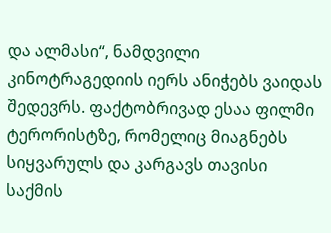და ალმასი“, ნამდვილი კინოტრაგედიის იერს ანიჭებს ვაიდას შედევრს. ფაქტობრივად ესაა ფილმი ტერორისტზე, რომელიც მიაგნებს სიყვარულს და კარგავს თავისი საქმის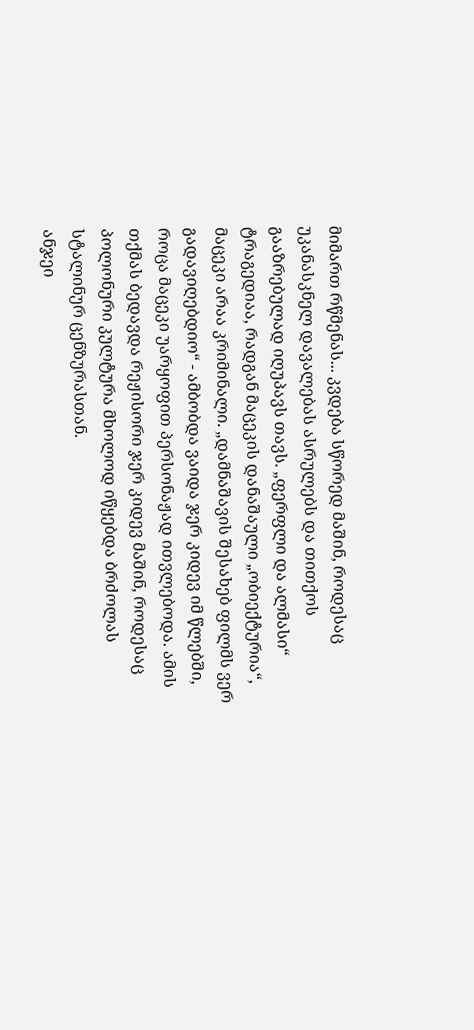მიმართ რწმენას... კვდება სწორედ მაშინ, როდესაც უკანასკნელ დავალებას ასრულებს და თითქოს გააზრებულად იღუპავს თავს. „ფერფლი და ალმასი“ ტრაგედიაა, რადგან მაცეკის დანაშაული „ობიექტურია“, მაცეკი არაა კრიმინალი. „დამნაშავის შესახებ ფილმს ვერ გადავიღებდიო“ - ამბობდა ვაიდა ჯერ კიდევ იმ წლებში, როცა მაცეკი უარყოფით პერსონაჟად ითვლებოდა. ამის თქმას ბედავდა რეჟისორი ჯერ კიდევ მაშინ, როდესაც პოლონური კულტურა მხოლოდ იწყებდა ბრძოლას სტალინურ ცენზურასთან.
ანჯეი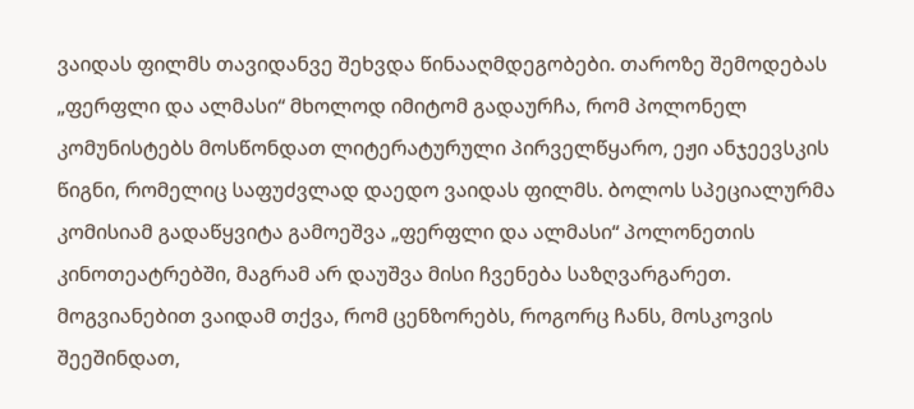ვაიდას ფილმს თავიდანვე შეხვდა წინააღმდეგობები. თაროზე შემოდებას „ფერფლი და ალმასი“ მხოლოდ იმიტომ გადაურჩა, რომ პოლონელ კომუნისტებს მოსწონდათ ლიტერატურული პირველწყარო, ეჟი ანჯეევსკის წიგნი, რომელიც საფუძვლად დაედო ვაიდას ფილმს. ბოლოს სპეციალურმა კომისიამ გადაწყვიტა გამოეშვა „ფერფლი და ალმასი“ პოლონეთის კინოთეატრებში, მაგრამ არ დაუშვა მისი ჩვენება საზღვარგარეთ. მოგვიანებით ვაიდამ თქვა, რომ ცენზორებს, როგორც ჩანს, მოსკოვის შეეშინდათ,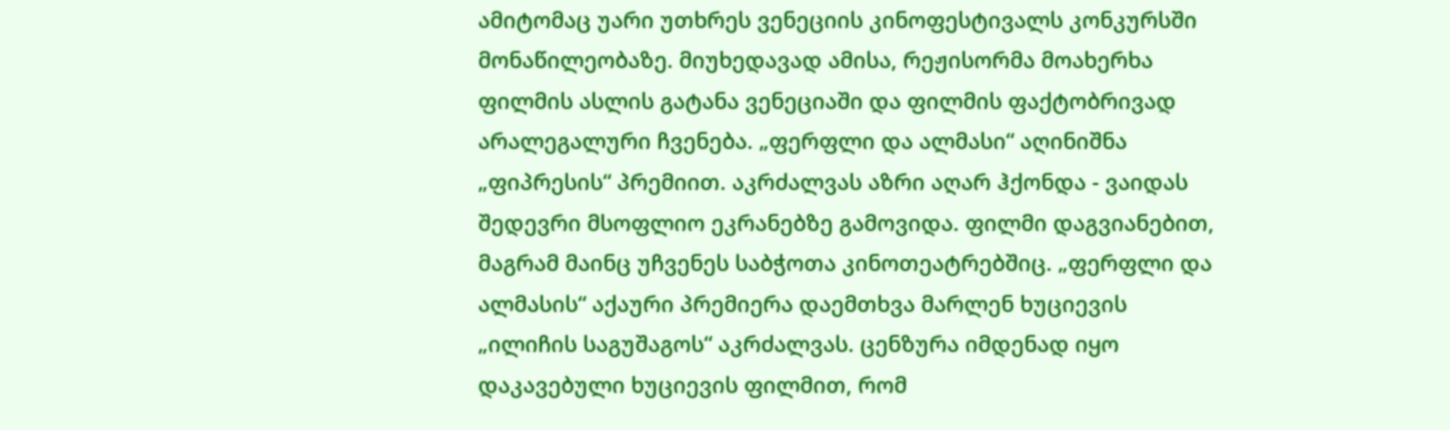ამიტომაც უარი უთხრეს ვენეციის კინოფესტივალს კონკურსში მონაწილეობაზე. მიუხედავად ამისა, რეჟისორმა მოახერხა ფილმის ასლის გატანა ვენეციაში და ფილმის ფაქტობრივად არალეგალური ჩვენება. „ფერფლი და ალმასი“ აღინიშნა „ფიპრესის“ პრემიით. აკრძალვას აზრი აღარ ჰქონდა - ვაიდას შედევრი მსოფლიო ეკრანებზე გამოვიდა. ფილმი დაგვიანებით, მაგრამ მაინც უჩვენეს საბჭოთა კინოთეატრებშიც. „ფერფლი და ალმასის“ აქაური პრემიერა დაემთხვა მარლენ ხუციევის „ილიჩის საგუშაგოს“ აკრძალვას. ცენზურა იმდენად იყო დაკავებული ხუციევის ფილმით, რომ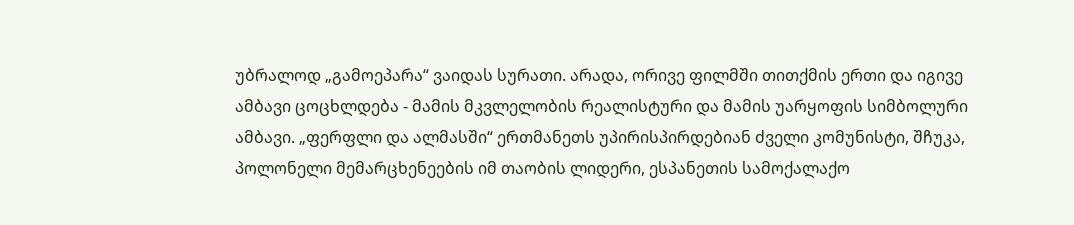უბრალოდ „გამოეპარა“ ვაიდას სურათი. არადა, ორივე ფილმში თითქმის ერთი და იგივე ამბავი ცოცხლდება - მამის მკვლელობის რეალისტური და მამის უარყოფის სიმბოლური ამბავი. „ფერფლი და ალმასში“ ერთმანეთს უპირისპირდებიან ძველი კომუნისტი, შჩუკა, პოლონელი მემარცხენეების იმ თაობის ლიდერი, ესპანეთის სამოქალაქო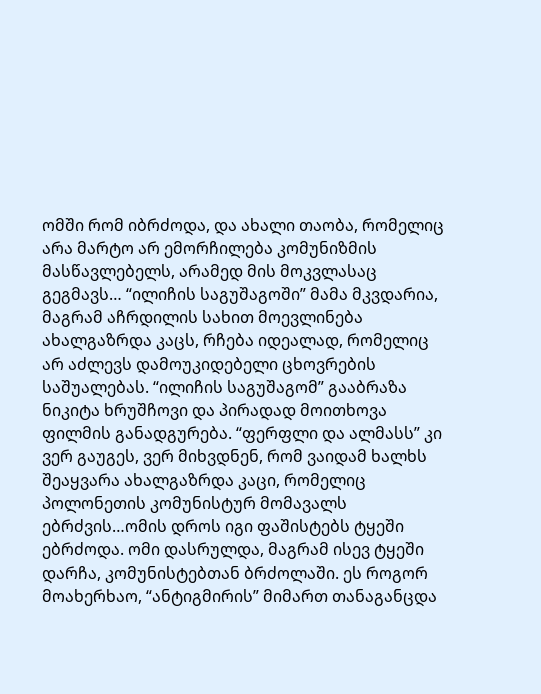ომში რომ იბრძოდა, და ახალი თაობა, რომელიც არა მარტო არ ემორჩილება კომუნიზმის მასწავლებელს, არამედ მის მოკვლასაც გეგმავს… “ილიჩის საგუშაგოში” მამა მკვდარია, მაგრამ აჩრდილის სახით მოევლინება ახალგაზრდა კაცს, რჩება იდეალად, რომელიც არ აძლევს დამოუკიდებელი ცხოვრების საშუალებას. “ილიჩის საგუშაგომ” გააბრაზა ნიკიტა ხრუშჩოვი და პირადად მოითხოვა ფილმის განადგურება. “ფერფლი და ალმასს” კი ვერ გაუგეს, ვერ მიხვდნენ, რომ ვაიდამ ხალხს შეაყვარა ახალგაზრდა კაცი, რომელიც პოლონეთის კომუნისტურ მომავალს ებრძვის…ომის დროს იგი ფაშისტებს ტყეში ებრძოდა. ომი დასრულდა, მაგრამ ისევ ტყეში დარჩა, კომუნისტებთან ბრძოლაში. ეს როგორ მოახერხაო, “ანტიგმირის” მიმართ თანაგანცდა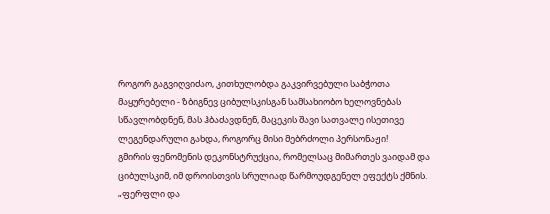როგორ გაგვიღვიძაო, კითხულობდა გაკვირვებული საბჭოთა მაყურებელი - ზბიგნევ ციბულსკისგან სამსახიობო ხელოვნებას სწავლობდნენ, მას ჰბაძავდნენ, მაცეკის შავი სათვალე ისეთივე ლეგენდარული გახდა, როგორც მისი მებრძოლი პერსონაჟი!
გმირის ფენომენის დეკონსტრუქცია, რომელსაც მიმართეს ვაიდამ და ციბულსკიმ, იმ დროისთვის სრულიად წარმოუდგენელ ეფექტს ქმნის. „ფერფლი და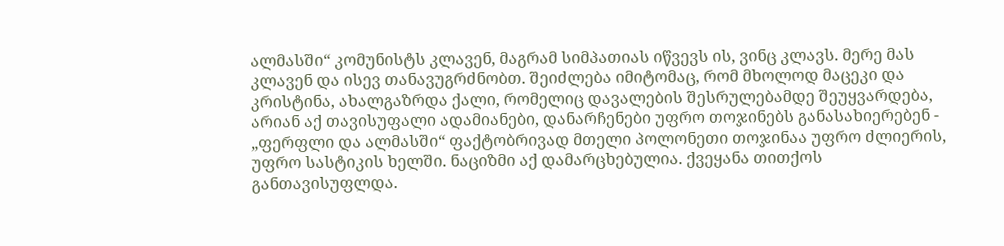ალმასში“ კომუნისტს კლავენ, მაგრამ სიმპათიას იწვევს ის, ვინც კლავს. მერე მას კლავენ და ისევ თანავუგრძნობთ. შეიძლება იმიტომაც, რომ მხოლოდ მაცეკი და კრისტინა, ახალგაზრდა ქალი, რომელიც დავალების შესრულებამდე შეუყვარდება, არიან აქ თავისუფალი ადამიანები, დანარჩენები უფრო თოჯინებს განასახიერებენ - „ფერფლი და ალმასში“ ფაქტობრივად მთელი პოლონეთი თოჯინაა უფრო ძლიერის, უფრო სასტიკის ხელში. ნაციზმი აქ დამარცხებულია. ქვეყანა თითქოს განთავისუფლდა.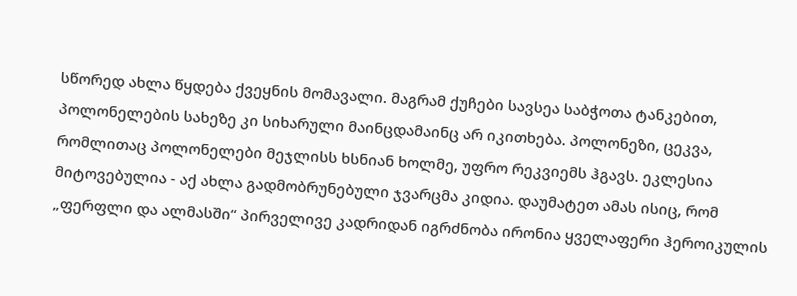სწორედ ახლა წყდება ქვეყნის მომავალი. მაგრამ ქუჩები სავსეა საბჭოთა ტანკებით, პოლონელების სახეზე კი სიხარული მაინცდამაინც არ იკითხება. პოლონეზი, ცეკვა, რომლითაც პოლონელები მეჯლისს ხსნიან ხოლმე, უფრო რეკვიემს ჰგავს. ეკლესია მიტოვებულია - აქ ახლა გადმობრუნებული ჯვარცმა კიდია. დაუმატეთ ამას ისიც, რომ „ფერფლი და ალმასში“ პირველივე კადრიდან იგრძნობა ირონია ყველაფერი ჰეროიკულის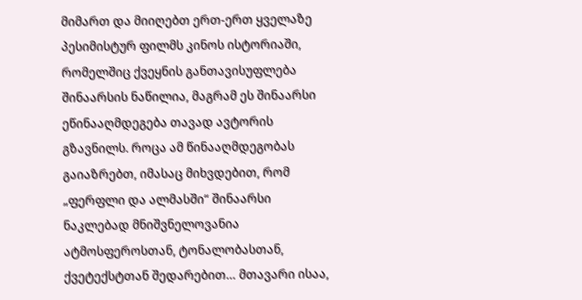მიმართ და მიიღებთ ერთ-ერთ ყველაზე პესიმისტურ ფილმს კინოს ისტორიაში, რომელშიც ქვეყნის განთავისუფლება შინაარსის ნაწილია, მაგრამ ეს შინაარსი ეწინააღმდეგება თავად ავტორის გზავნილს. როცა ამ წინააღმდეგობას გაიაზრებთ, იმასაც მიხვდებით, რომ „ფერფლი და ალმასში“ შინაარსი ნაკლებად მნიშვნელოვანია ატმოსფეროსთან, ტონალობასთან, ქვეტექსტთან შედარებით… მთავარი ისაა,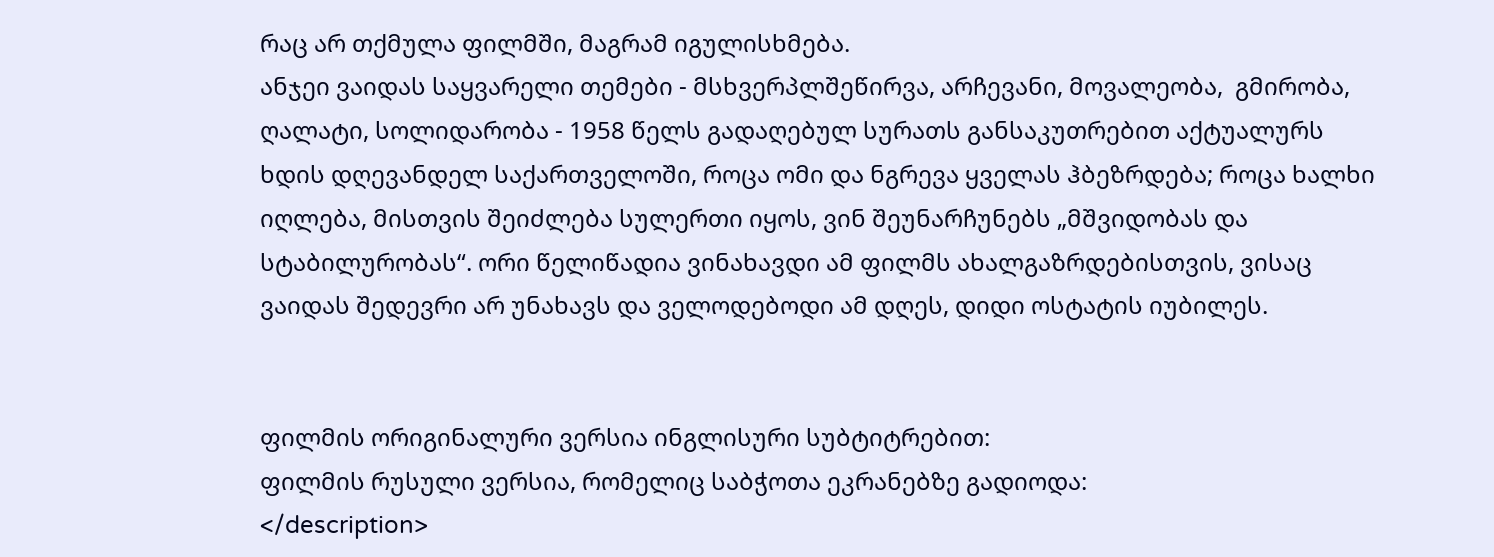რაც არ თქმულა ფილმში, მაგრამ იგულისხმება.
ანჯეი ვაიდას საყვარელი თემები - მსხვერპლშეწირვა, არჩევანი, მოვალეობა,  გმირობა, ღალატი, სოლიდარობა - 1958 წელს გადაღებულ სურათს განსაკუთრებით აქტუალურს ხდის დღევანდელ საქართველოში, როცა ომი და ნგრევა ყველას ჰბეზრდება; როცა ხალხი იღლება, მისთვის შეიძლება სულერთი იყოს, ვინ შეუნარჩუნებს „მშვიდობას და სტაბილურობას“. ორი წელიწადია ვინახავდი ამ ფილმს ახალგაზრდებისთვის, ვისაც ვაიდას შედევრი არ უნახავს და ველოდებოდი ამ დღეს, დიდი ოსტატის იუბილეს.


ფილმის ორიგინალური ვერსია ინგლისური სუბტიტრებით:
ფილმის რუსული ვერსია, რომელიც საბჭოთა ეკრანებზე გადიოდა:
</description>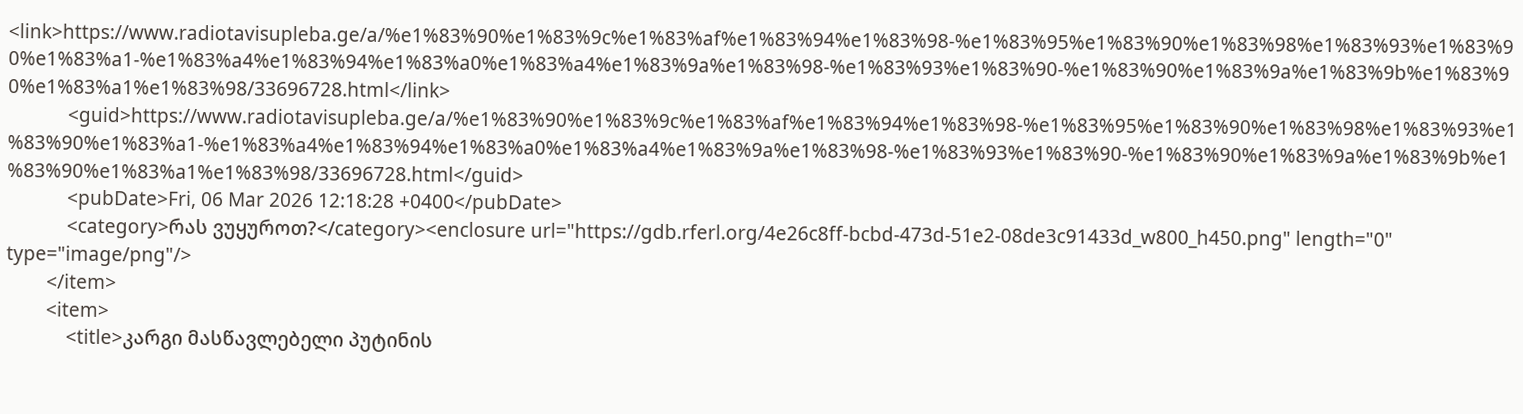<link>https://www.radiotavisupleba.ge/a/%e1%83%90%e1%83%9c%e1%83%af%e1%83%94%e1%83%98-%e1%83%95%e1%83%90%e1%83%98%e1%83%93%e1%83%90%e1%83%a1-%e1%83%a4%e1%83%94%e1%83%a0%e1%83%a4%e1%83%9a%e1%83%98-%e1%83%93%e1%83%90-%e1%83%90%e1%83%9a%e1%83%9b%e1%83%90%e1%83%a1%e1%83%98/33696728.html</link>
            <guid>https://www.radiotavisupleba.ge/a/%e1%83%90%e1%83%9c%e1%83%af%e1%83%94%e1%83%98-%e1%83%95%e1%83%90%e1%83%98%e1%83%93%e1%83%90%e1%83%a1-%e1%83%a4%e1%83%94%e1%83%a0%e1%83%a4%e1%83%9a%e1%83%98-%e1%83%93%e1%83%90-%e1%83%90%e1%83%9a%e1%83%9b%e1%83%90%e1%83%a1%e1%83%98/33696728.html</guid>
            <pubDate>Fri, 06 Mar 2026 12:18:28 +0400</pubDate>
            <category>რას ვუყუროთ?</category><enclosure url="https://gdb.rferl.org/4e26c8ff-bcbd-473d-51e2-08de3c91433d_w800_h450.png" length="0" type="image/png"/>
        </item>
        <item>
            <title>კარგი მასწავლებელი პუტინის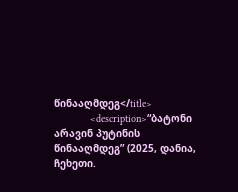წინააღმდეგ</title>
            <description>“ბატონი არავინ პუტინის წინააღმდეგ” (2025, დანია, ჩეხეთი.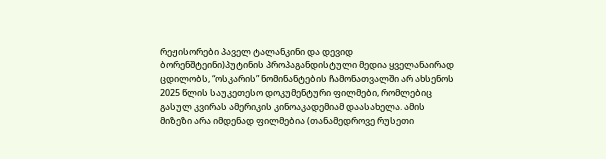რეჟისორები პაველ ტალანკინი და დევიდ ბორენშტეინი)პუტინის პროპაგანდისტული მედია ყველანაირად ცდილობს, “ოსკარის” ნომინანტების ჩამონათვალში არ ახსენოს 2025 წლის საუკეთესო დოკუმენტური ფილმები, რომლებიც გასულ კვირას ამერიკის კინოაკადემიამ დაასახელა. ამის მიზეზი არა იმდენად ფილმებია (თანამედროვე რუსეთი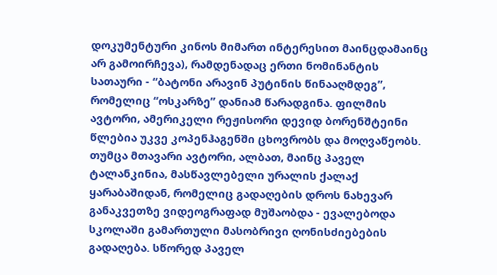დოკუმენტური კინოს მიმართ ინტერესით მაინცდამაინც არ გამოირჩევა), რამდენადაც ერთი ნომინანტის სათაური - “ბატონი არავინ პუტინის წინააღმდეგ”, რომელიც “ოსკარზე” დანიამ წარადგინა. ფილმის ავტორი, ამერიკელი რეჟისორი დევიდ ბორენშტეინი წლებია უკვე კოპენჰაგენში ცხოვრობს და მოღვაწეობს. თუმცა მთავარი ავტორი, ალბათ, მაინც პაველ ტალანკინია, მასწავლებელი ურალის ქალაქ ყარაბაშიდან, რომელიც გადაღების დროს ნახევარ განაკვეთზე ვიდეოგრაფად მუშაობდა - ევალებოდა სკოლაში გამართული მასობრივი ღონისძიებების გადაღება. სწორედ პაველ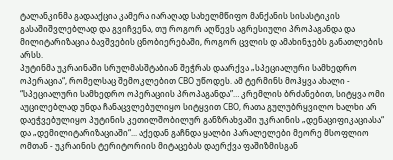ტალანკინმა გადააქცია კამერა იარაღად სახელმწიფო მანქანის სისასტიკის გასაშიშვლებლად და გვიჩვენა, თუ როგორ აღწევს აგრესიული პროპაგანდა და მილიტარიზაცია ბავშვების ცნობიერებაში, როგორ ცვლის დ ამახინჯებს განათლების არსს.
პუტინმა უკრაინაში სრულმასშტაბიან შეჭრას დაარქვა „სპეციალური სამხედრო ოპერაცია“, რომელსაც შემოკლებით СВО უწოდეს. ამ ტერმინს მოჰყვა ახალი - “სპეციალური სამხედრო ოპერაციის პროპაგანდა”… კრემლის ბრძანებით, სიტყვა ომი აუცილებლად უნდა ჩანაცვლებულიყო სიტყვით СВО, რათა გულუბრყვილო ხალხი არ დაეჭვებულიყო პუტინის კეთილშობილურ განზრახვაში უკრაინის „დენაციფიკაციასა“ და „დემილიტარიზაციაში“... აქედან გაჩნდა ყალბი პარალელები მეორე მსოფლიო ომთან - უკრაინის ტერიტორიის მიტაცებას დაერქვა ფაშიზმისგან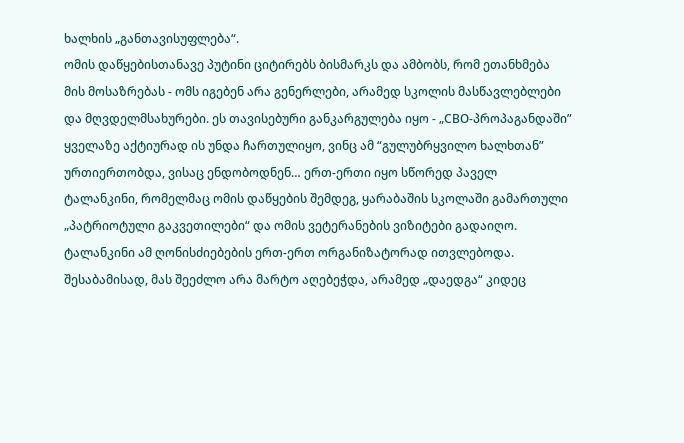ხალხის „განთავისუფლება“.
ომის დაწყებისთანავე პუტინი ციტირებს ბისმარკს და ამბობს, რომ ეთანხმება მის მოსაზრებას - ომს იგებენ არა გენერლები, არამედ სკოლის მასწავლებლები და მღვდელმსახურები. ეს თავისებური განკარგულება იყო - „СВО-პროპაგანდაში” ყველაზე აქტიურად ის უნდა ჩართულიყო, ვინც ამ “გულუბრყვილო ხალხთან” ურთიერთობდა, ვისაც ენდობოდნენ… ერთ-ერთი იყო სწორედ პაველ ტალანკინი, რომელმაც ომის დაწყების შემდეგ, ყარაბაშის სკოლაში გამართული „პატრიოტული გაკვეთილები“ და ომის ვეტერანების ვიზიტები გადაიღო. ტალანკინი ამ ღონისძიებების ერთ-ერთ ორგანიზატორად ითვლებოდა. შესაბამისად, მას შეეძლო არა მარტო აღებეჭდა, არამედ „დაედგა“ კიდეც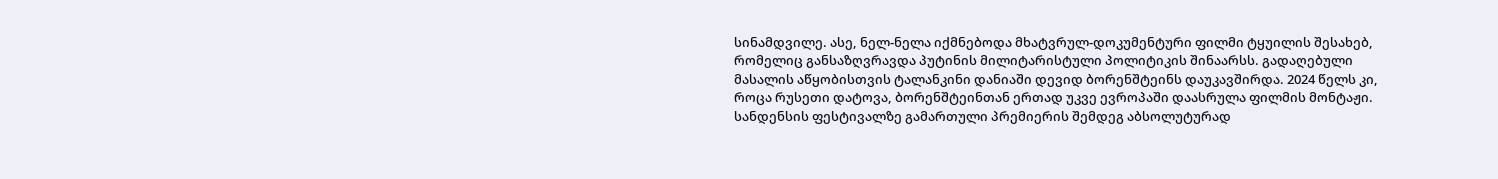სინამდვილე. ასე, ნელ-ნელა იქმნებოდა მხატვრულ-დოკუმენტური ფილმი ტყუილის შესახებ, რომელიც განსაზღვრავდა პუტინის მილიტარისტული პოლიტიკის შინაარსს. გადაღებული მასალის აწყობისთვის ტალანკინი დანიაში დევიდ ბორენშტეინს დაუკავშირდა. 2024 წელს კი, როცა რუსეთი დატოვა, ბორენშტეინთან ერთად უკვე ევროპაში დაასრულა ფილმის მონტაჟი. სანდენსის ფესტივალზე გამართული პრემიერის შემდეგ აბსოლუტურად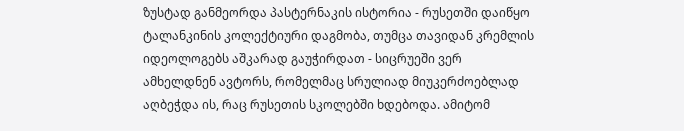ზუსტად განმეორდა პასტერნაკის ისტორია - რუსეთში დაიწყო ტალანკინის კოლექტიური დაგმობა, თუმცა თავიდან კრემლის იდეოლოგებს აშკარად გაუჭირდათ - სიცრუეში ვერ ამხელდნენ ავტორს, რომელმაც სრულიად მიუკერძოებლად აღბეჭდა ის, რაც რუსეთის სკოლებში ხდებოდა. ამიტომ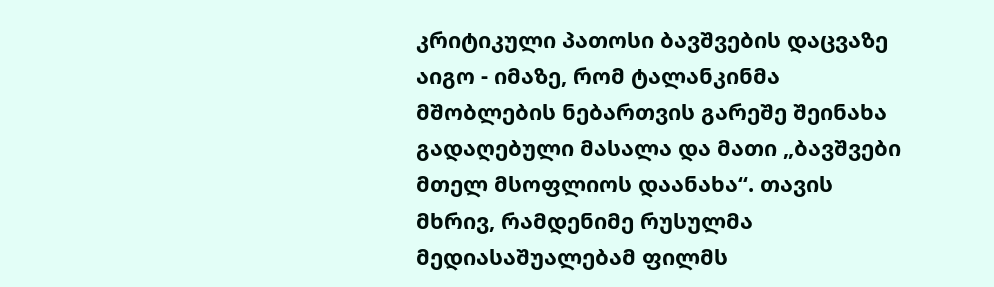კრიტიკული პათოსი ბავშვების დაცვაზე აიგო - იმაზე, რომ ტალანკინმა მშობლების ნებართვის გარეშე შეინახა გადაღებული მასალა და მათი „ბავშვები მთელ მსოფლიოს დაანახა“. თავის მხრივ, რამდენიმე რუსულმა მედიასაშუალებამ ფილმს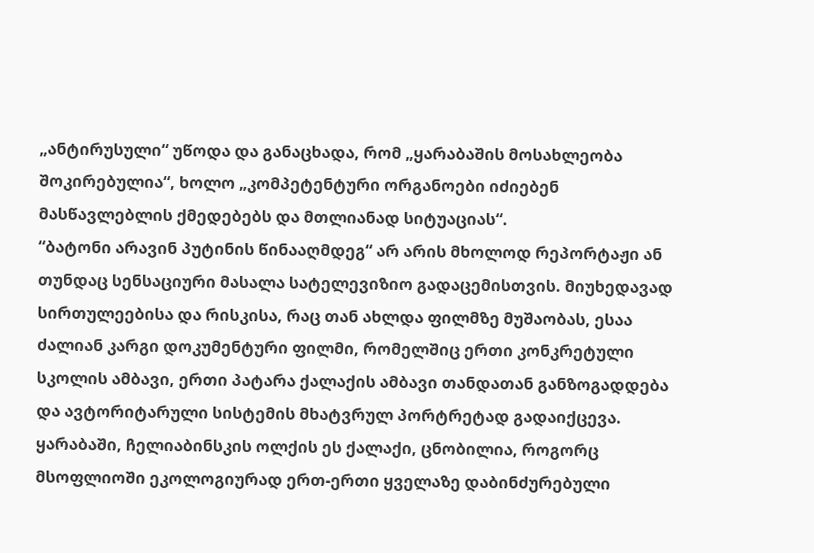„ანტირუსული“ უწოდა და განაცხადა, რომ „ყარაბაშის მოსახლეობა შოკირებულია“, ხოლო „კომპეტენტური ორგანოები იძიებენ მასწავლებლის ქმედებებს და მთლიანად სიტუაციას“.
“ბატონი არავინ პუტინის წინააღმდეგ“ არ არის მხოლოდ რეპორტაჟი ან თუნდაც სენსაციური მასალა სატელევიზიო გადაცემისთვის. მიუხედავად სირთულეებისა და რისკისა, რაც თან ახლდა ფილმზე მუშაობას, ესაა ძალიან კარგი დოკუმენტური ფილმი, რომელშიც ერთი კონკრეტული სკოლის ამბავი, ერთი პატარა ქალაქის ამბავი თანდათან განზოგადდება და ავტორიტარული სისტემის მხატვრულ პორტრეტად გადაიქცევა. ყარაბაში, ჩელიაბინსკის ოლქის ეს ქალაქი, ცნობილია, როგორც მსოფლიოში ეკოლოგიურად ერთ-ერთი ყველაზე დაბინძურებული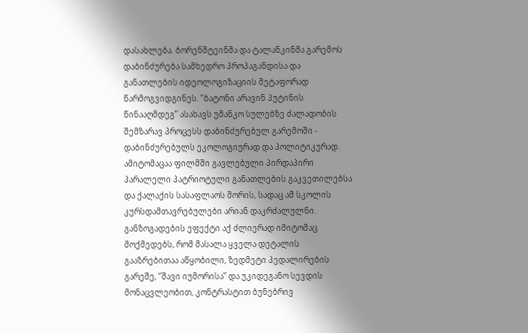დასახლება. ბორენშტეინმა და ტალანკინმა გარემოს დაბინძურება სამხედრო პროპაგანდისა და განათლების იდეოლოგიზაციის მეტაფორად წარმოგვიდგინეს. “ბატონი არავინ პუტინის წინააღმდეგ” ასახავს უმანკო სულებზე ძალადობის შემზარავ პროცესს დაბინძურებულ გარემოში - დაბინძურებულს ეკოლოგიურად და პოლიტიკურად. ამიტომაცაა ფილმში გავლებული პირდაპირი პარალელი პატრიოტული განათლების გაკვეთილებსა და ქალაქის სასაფლაოს შორის, სადაც ამ სკოლის კურსდამთავრებულები არიან დაკრძალულნი.
განზოგადების ეფექტი აქ ძლიერად იმიტომაც მოქმედებს, რომ მასალა ყველა დეტალის გააზრებითაა აწყობილი, ზედმეტი პედალირების გარეშე, “შავი იუმორისა” და უკიდეგანო სევდის მონაცვლეობით, კონტრასტით ბუნებრივ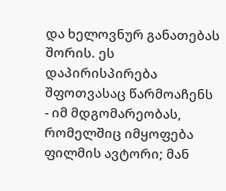და ხელოვნურ განათებას შორის. ეს დაპირისპირება შფოთვასაც წარმოაჩენს - იმ მდგომარეობას, რომელშიც იმყოფება ფილმის ავტორი; მან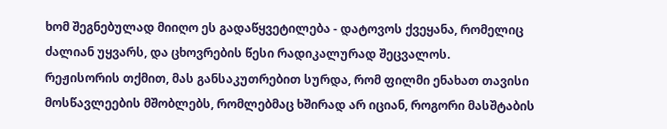ხომ შეგნებულად მიიღო ეს გადაწყვეტილება - დატოვოს ქვეყანა, რომელიც ძალიან უყვარს, და ცხოვრების წესი რადიკალურად შეცვალოს.
რეჟისორის თქმით, მას განსაკუთრებით სურდა, რომ ფილმი ენახათ თავისი მოსწავლეების მშობლებს, რომლებმაც ხშირად არ იციან, როგორი მასშტაბის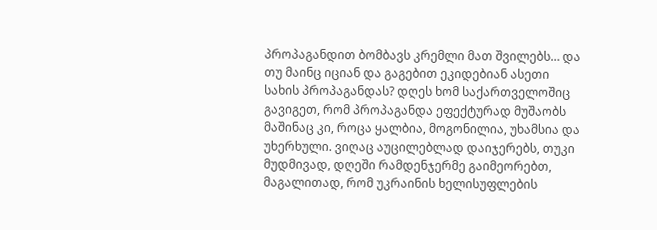პროპაგანდით ბომბავს კრემლი მათ შვილებს… და თუ მაინც იციან და გაგებით ეკიდებიან ასეთი სახის პროპაგანდას? დღეს ხომ საქართველოშიც გავიგეთ, რომ პროპაგანდა ეფექტურად მუშაობს მაშინაც კი, როცა ყალბია, მოგონილია, უხამსია და უხერხული. ვიღაც აუცილებლად დაიჯერებს, თუკი მუდმივად, დღეში რამდენჯერმე გაიმეორებთ, მაგალითად, რომ უკრაინის ხელისუფლების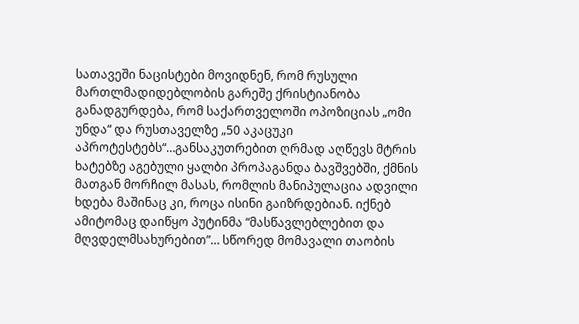სათავეში ნაცისტები მოვიდნენ, რომ რუსული მართლმადიდებლობის გარეშე ქრისტიანობა განადგურდება, რომ საქართველოში ოპოზიციას „ომი უნდა“ და რუსთაველზე „50 აკაცუკი აპროტესტებს“…განსაკუთრებით ღრმად აღწევს მტრის ხატებზე აგებული ყალბი პროპაგანდა ბავშვებში, ქმნის მათგან მორჩილ მასას, რომლის მანიპულაცია ადვილი ხდება მაშინაც კი, როცა ისინი გაიზრდებიან. იქნებ ამიტომაც დაიწყო პუტინმა “მასწავლებლებით და მღვდელმსახურებით”… სწორედ მომავალი თაობის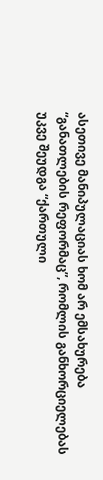ასეთივე მანიპულაციას ხომ არ ემსახურება “განათლების რეფორმაც”, რომლის განხორციელებას უკვე შეუდგა “ქართული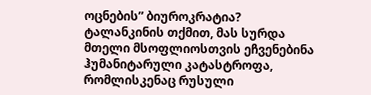ოცნების” ბიუროკრატია?
ტალანკინის თქმით, მას სურდა მთელი მსოფლიოსთვის ეჩვენებინა ჰუმანიტარული კატასტროფა, რომლისკენაც რუსული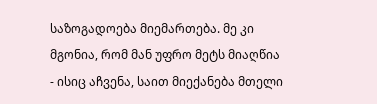საზოგადოება მიემართება. მე კი მგონია, რომ მან უფრო მეტს მიაღწია - ისიც აჩვენა, საით მიექანება მთელი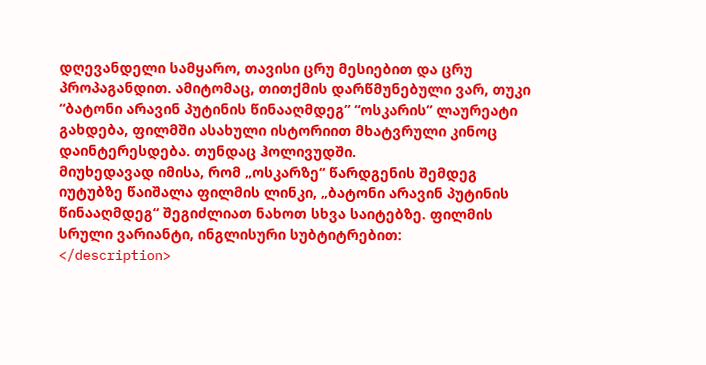დღევანდელი სამყარო, თავისი ცრუ მესიებით და ცრუ პროპაგანდით. ამიტომაც, თითქმის დარწმუნებული ვარ, თუკი “ბატონი არავინ პუტინის წინააღმდეგ” “ოსკარის” ლაურეატი გახდება, ფილმში ასახული ისტორიით მხატვრული კინოც დაინტერესდება. თუნდაც ჰოლივუდში.
მიუხედავად იმისა, რომ „ოსკარზე“ წარდგენის შემდეგ იუტუბზე წაიშალა ფილმის ლინკი, „ბატონი არავინ პუტინის წინააღმდეგ“ შეგიძლიათ ნახოთ სხვა საიტებზე. ფილმის სრული ვარიანტი, ინგლისური სუბტიტრებით:
</description>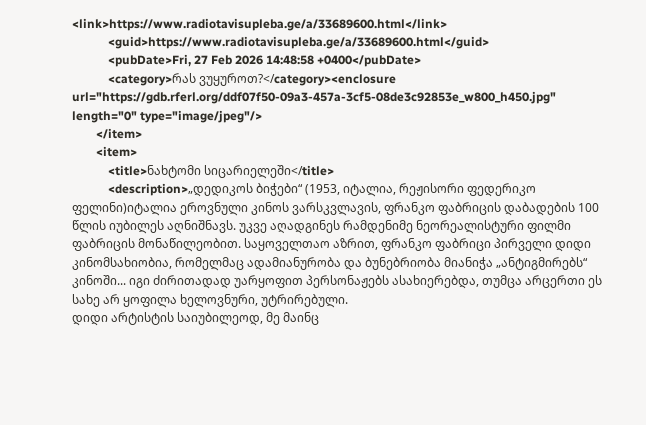<link>https://www.radiotavisupleba.ge/a/33689600.html</link>
            <guid>https://www.radiotavisupleba.ge/a/33689600.html</guid>
            <pubDate>Fri, 27 Feb 2026 14:48:58 +0400</pubDate>
            <category>რას ვუყუროთ?</category><enclosure url="https://gdb.rferl.org/ddf07f50-09a3-457a-3cf5-08de3c92853e_w800_h450.jpg" length="0" type="image/jpeg"/>
        </item>
        <item>
            <title>ნახტომი სიცარიელეში</title>
            <description>„დედიკოს ბიჭები“ (1953, იტალია, რეჟისორი ფედერიკო ფელინი)იტალია ეროვნული კინოს ვარსკვლავის, ფრანკო ფაბრიცის დაბადების 100 წლის იუბილეს აღნიშნავს. უკვე აღადგინეს რამდენიმე ნეორეალისტური ფილმი ფაბრიცის მონაწილეობით. საყოველთაო აზრით, ფრანკო ფაბრიცი პირველი დიდი კინომსახიობია, რომელმაც ადამიანურობა და ბუნებრიობა მიანიჭა „ანტიგმირებს“ კინოში... იგი ძირითადად უარყოფით პერსონაჟებს ასახიერებდა, თუმცა არცერთი ეს სახე არ ყოფილა ხელოვნური, უტრირებული.
დიდი არტისტის საიუბილეოდ, მე მაინც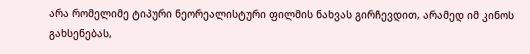არა რომელიმე ტიპური ნეორეალისტური ფილმის ნახვას გირჩევდით, არამედ იმ კინოს გახსენებას,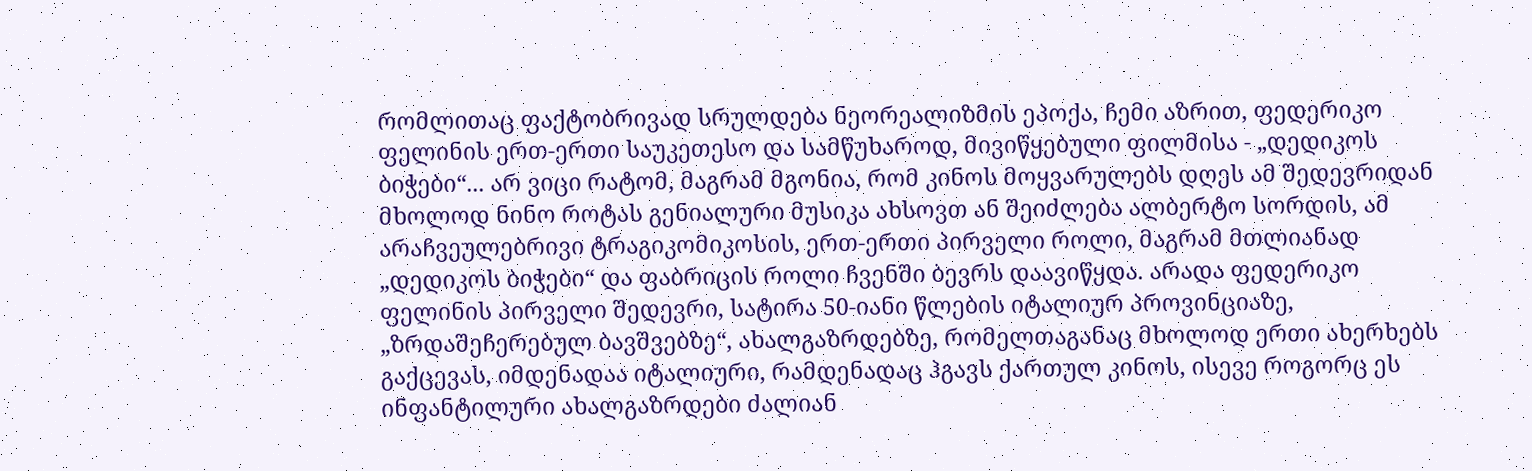რომლითაც ფაქტობრივად სრულდება ნეორეალიზმის ეპოქა, ჩემი აზრით, ფედერიკო ფელინის ერთ-ერთი საუკეთესო და სამწუხაროდ, მივიწყებული ფილმისა - „დედიკოს ბიჭები“... არ ვიცი რატომ, მაგრამ მგონია, რომ კინოს მოყვარულებს დღეს ამ შედევრიდან მხოლოდ ნინო როტას გენიალური მუსიკა ახსოვთ ან შეიძლება ალბერტო სორდის, ამ არაჩვეულებრივი ტრაგიკომიკოსის, ერთ-ერთი პირველი როლი, მაგრამ მთლიანად „დედიკოს ბიჭები“ და ფაბრიცის როლი ჩვენში ბევრს დაავიწყდა. არადა ფედერიკო ფელინის პირველი შედევრი, სატირა 50-იანი წლების იტალიურ პროვინციაზე, „ზრდაშეჩერებულ ბავშვებზე“, ახალგაზრდებზე, რომელთაგანაც მხოლოდ ერთი ახერხებს გაქცევას, იმდენადაა იტალიური, რამდენადაც ჰგავს ქართულ კინოს, ისევე როგორც ეს ინფანტილური ახალგაზრდები ძალიან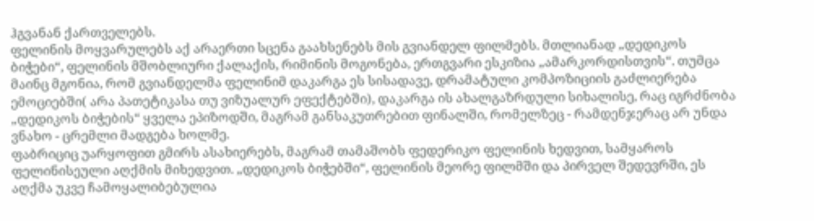ჰგვანან ქართველებს.
ფელინის მოყვარულებს აქ არაერთი სცენა გაახსენებს მის გვიანდელ ფილმებს. მთლიანად „დედიკოს ბიჭები“, ფელინის მშობლიური ქალაქის, რიმინის მოგონება, ერთგვარი ესკიზია „ამარკორდისთვის“. თუმცა მაინც მგონია, რომ გვიანდელმა ფელინიმ დაკარგა ეს სისადავე, დრამატული კომპოზიციის გაძლიერება ემოციებში( არა პათეტიკასა თუ ვიზუალურ ეფექტებში), დაკარგა ის ახალგაზრდული სიხალისე, რაც იგრძნობა „დედიკოს ბიჭების“ ყველა ეპიზოდში, მაგრამ განსაკუთრებით ფინალში, რომელზეც - რამდენჯერაც არ უნდა ვნახო - ცრემლი მადგება ხოლმე.
ფაბრიციც უარყოფით გმირს ასახიერებს, მაგრამ თამაშობს ფედერიკო ფელინის ხედვით, სამყაროს ფელინისეული აღქმის მიხედვით. „დედიკოს ბიჭებში“, ფელინის მეორე ფილმში და პირველ შედევრში, ეს აღქმა უკვე ჩამოყალიბებულია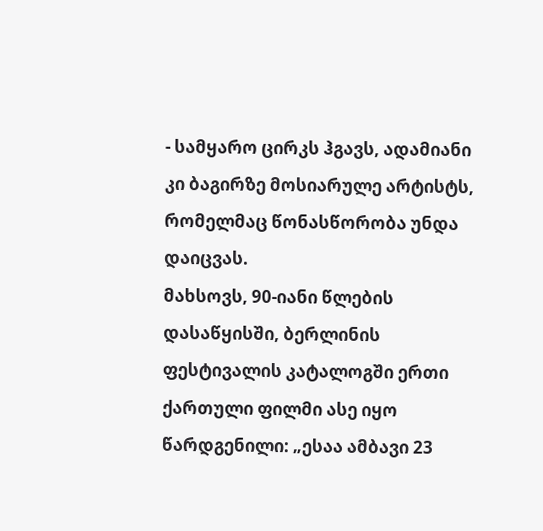- სამყარო ცირკს ჰგავს, ადამიანი კი ბაგირზე მოსიარულე არტისტს, რომელმაც წონასწორობა უნდა დაიცვას.
მახსოვს, 90-იანი წლების დასაწყისში, ბერლინის ფესტივალის კატალოგში ერთი ქართული ფილმი ასე იყო წარდგენილი: „ესაა ამბავი 23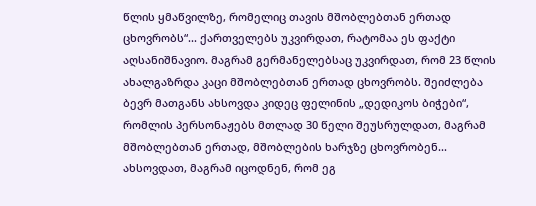წლის ყმაწვილზე, რომელიც თავის მშობლებთან ერთად ცხოვრობს“... ქართველებს უკვირდათ, რატომაა ეს ფაქტი აღსანიშნავიო. მაგრამ გერმანელებსაც უკვირდათ, რომ 23 წლის ახალგაზრდა კაცი მშობლებთან ერთად ცხოვრობს. შეიძლება ბევრ მათგანს ახსოვდა კიდეც ფელინის „დედიკოს ბიჭები“, რომლის პერსონაჟებს მთლად 30 წელი შეუსრულდათ, მაგრამ მშობლებთან ერთად, მშობლების ხარჯზე ცხოვრობენ... ახსოვდათ, მაგრამ იცოდნენ, რომ ეგ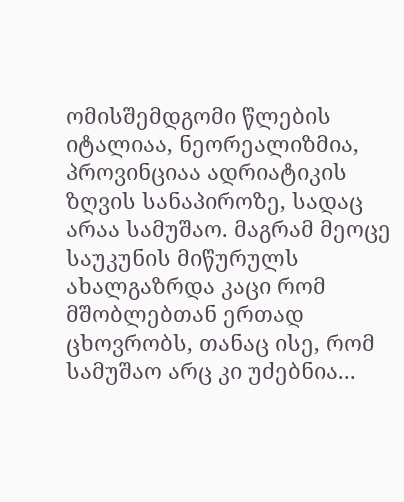ომისშემდგომი წლების იტალიაა, ნეორეალიზმია, პროვინციაა ადრიატიკის ზღვის სანაპიროზე, სადაც არაა სამუშაო. მაგრამ მეოცე საუკუნის მიწურულს ახალგაზრდა კაცი რომ მშობლებთან ერთად ცხოვრობს, თანაც ისე, რომ სამუშაო არც კი უძებნია...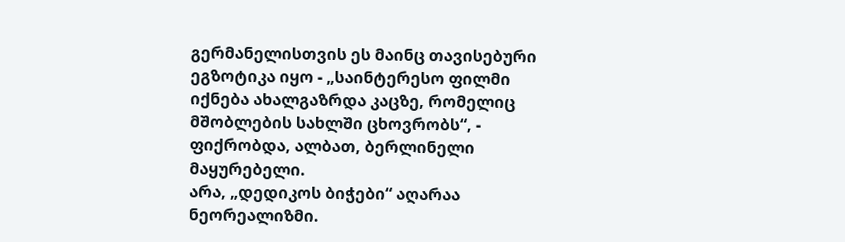გერმანელისთვის ეს მაინც თავისებური ეგზოტიკა იყო - „საინტერესო ფილმი იქნება ახალგაზრდა კაცზე, რომელიც მშობლების სახლში ცხოვრობს“, - ფიქრობდა, ალბათ, ბერლინელი მაყურებელი.
არა, „დედიკოს ბიჭები“ აღარაა ნეორეალიზმი.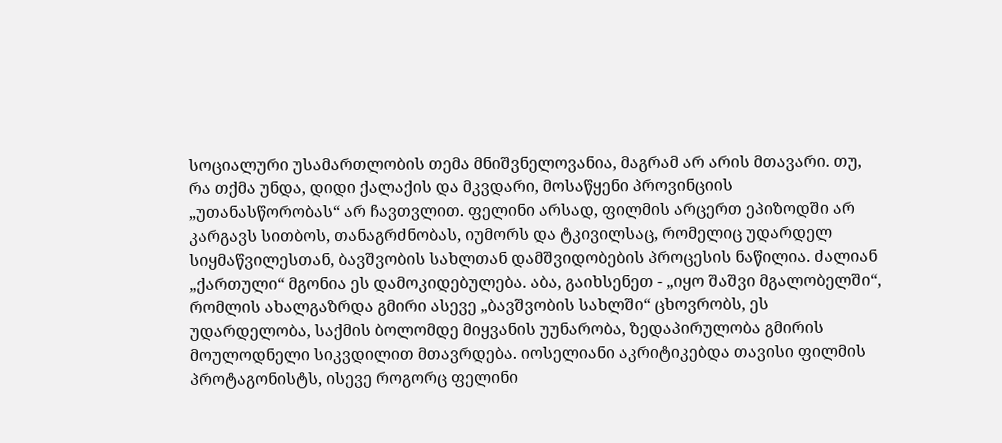სოციალური უსამართლობის თემა მნიშვნელოვანია, მაგრამ არ არის მთავარი. თუ, რა თქმა უნდა, დიდი ქალაქის და მკვდარი, მოსაწყენი პროვინციის „უთანასწორობას“ არ ჩავთვლით. ფელინი არსად, ფილმის არცერთ ეპიზოდში არ კარგავს სითბოს, თანაგრძნობას, იუმორს და ტკივილსაც, რომელიც უდარდელ სიყმაწვილესთან, ბავშვობის სახლთან დამშვიდობების პროცესის ნაწილია. ძალიან „ქართული“ მგონია ეს დამოკიდებულება. აბა, გაიხსენეთ - „იყო შაშვი მგალობელში“, რომლის ახალგაზრდა გმირი ასევე „ბავშვობის სახლში“ ცხოვრობს, ეს უდარდელობა, საქმის ბოლომდე მიყვანის უუნარობა, ზედაპირულობა გმირის მოულოდნელი სიკვდილით მთავრდება. იოსელიანი აკრიტიკებდა თავისი ფილმის პროტაგონისტს, ისევე როგორც ფელინი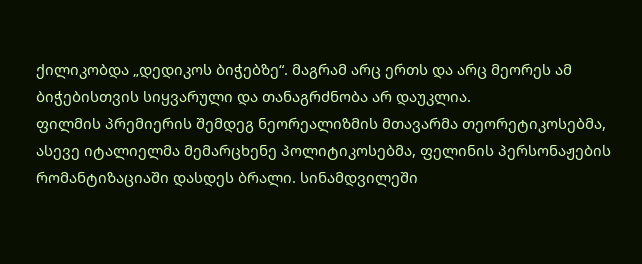ქილიკობდა „დედიკოს ბიჭებზე“. მაგრამ არც ერთს და არც მეორეს ამ ბიჭებისთვის სიყვარული და თანაგრძნობა არ დაუკლია.
ფილმის პრემიერის შემდეგ ნეორეალიზმის მთავარმა თეორეტიკოსებმა, ასევე იტალიელმა მემარცხენე პოლიტიკოსებმა, ფელინის პერსონაჟების რომანტიზაციაში დასდეს ბრალი. სინამდვილეში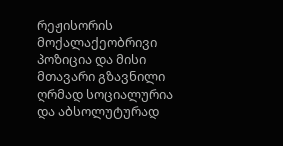რეჟისორის მოქალაქეობრივი პოზიცია და მისი მთავარი გზავნილი ღრმად სოციალურია და აბსოლუტურად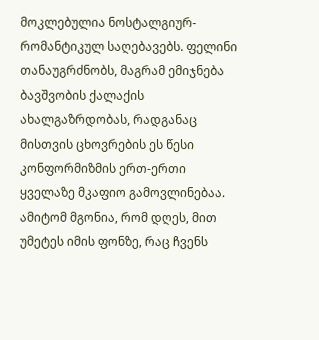მოკლებულია ნოსტალგიურ-რომანტიკულ საღებავებს. ფელინი თანაუგრძნობს, მაგრამ ემიჯნება ბავშვობის ქალაქის ახალგაზრდობას, რადგანაც მისთვის ცხოვრების ეს წესი კონფორმიზმის ერთ-ერთი ყველაზე მკაფიო გამოვლინებაა. ამიტომ მგონია, რომ დღეს, მით უმეტეს იმის ფონზე, რაც ჩვენს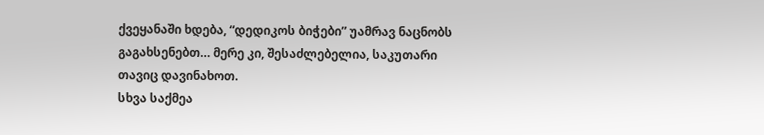ქვეყანაში ხდება, “დედიკოს ბიჭები” უამრავ ნაცნობს გაგახსენებთ… მერე კი, შესაძლებელია, საკუთარი თავიც დავინახოთ.
სხვა საქმეა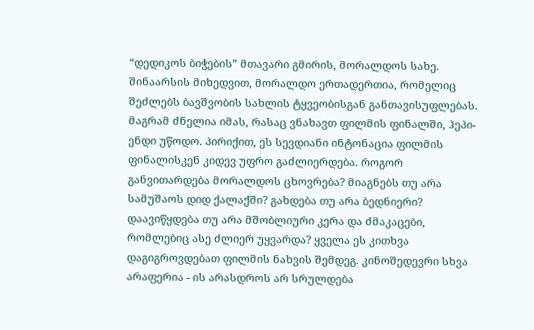“დედიკოს ბიჭების” მთავარი გმირის, მორალდოს სახე. შინაარსის მიხედვით, მორალდო ერთადერთია, რომელიც შეძლებს ბავშვობის სახლის ტყვეობისგან განთავისუფლებას. მაგრამ ძნელია იმას, რასაც ვნახავთ ფილმის ფინალში, ჰეპი-ენდი უწოდო. პირიქით, ეს სევდიანი ინტონაცია ფილმის ფინალისკენ კიდევ უფრო გაძლიერდება. როგორ განვითარდება მორალდოს ცხოვრება? მიაგნებს თუ არა სამუშაოს დიდ ქალაქში? გახდება თუ არა ბედნიერი? დაავიწყდება თუ არა მშობლიური კერა და ძმაკაცები, რომლებიც ასე ძლიერ უყვარდა? ყველა ეს კითხვა დაგიგროვდებათ ფილმის ნახვის შემდეგ. კინოშედევრი სხვა არაფერია - ის არასდროს არ სრულდება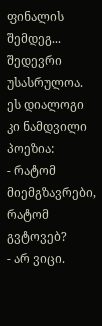ფინალის შემდეგ... შედევრი უსასრულოა.
ეს დიალოგი კი ნამდვილი პოეზია:
- რატომ მიემგზავრები, რატომ გვტოვებ?
- არ ვიცი.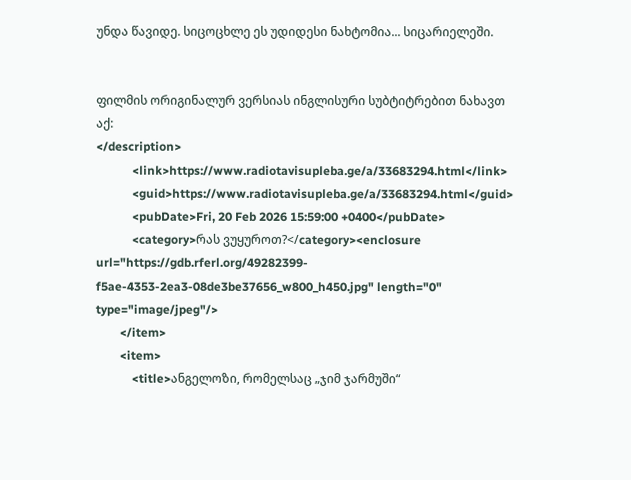უნდა წავიდე. სიცოცხლე ეს უდიდესი ნახტომია... სიცარიელეში.


ფილმის ორიგინალურ ვერსიას ინგლისური სუბტიტრებით ნახავთ აქ:
</description>
            <link>https://www.radiotavisupleba.ge/a/33683294.html</link>
            <guid>https://www.radiotavisupleba.ge/a/33683294.html</guid>
            <pubDate>Fri, 20 Feb 2026 15:59:00 +0400</pubDate>
            <category>რას ვუყუროთ?</category><enclosure url="https://gdb.rferl.org/49282399-f5ae-4353-2ea3-08de3be37656_w800_h450.jpg" length="0" type="image/jpeg"/>
        </item>
        <item>
            <title>ანგელოზი, რომელსაც „ჯიმ ჯარმუში“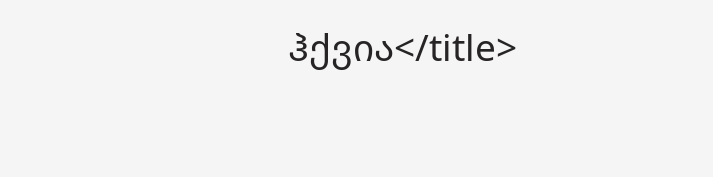ჰქვია</title>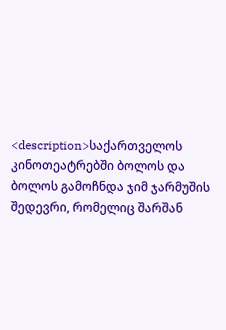<description>საქართველოს კინოთეატრებში ბოლოს და ბოლოს გამოჩნდა ჯიმ ჯარმუშის შედევრი, რომელიც შარშან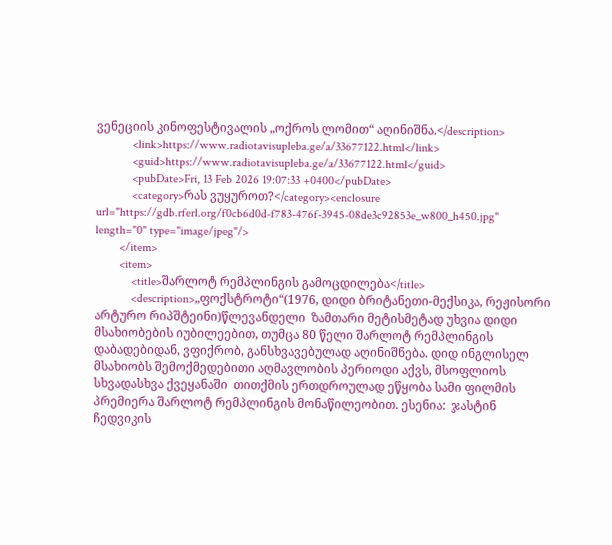ვენეციის კინოფესტივალის „ოქროს ლომით“ აღინიშნა.</description>
            <link>https://www.radiotavisupleba.ge/a/33677122.html</link>
            <guid>https://www.radiotavisupleba.ge/a/33677122.html</guid>
            <pubDate>Fri, 13 Feb 2026 19:07:33 +0400</pubDate>
            <category>რას ვუყუროთ?</category><enclosure url="https://gdb.rferl.org/f0cb6d0d-f783-476f-3945-08de3c92853e_w800_h450.jpg" length="0" type="image/jpeg"/>
        </item>
        <item>
            <title>შარლოტ რემპლინგის გამოცდილება</title>
            <description>„ფოქსტროტი“(1976, დიდი ბრიტანეთი-მექსიკა, რეჟისორი არტურო რიპშტეინი)წლევანდელი  ზამთარი მეტისმეტად უხვია დიდი მსახიობების იუბილეებით, თუმცა 80 წელი შარლოტ რემპლინგის დაბადებიდან, ვფიქრობ, განსხვავებულად აღინიშნება. დიდ ინგლისელ მსახიობს შემოქმედებითი აღმავლობის პერიოდი აქვს, მსოფლიოს სხვადასხვა ქვეყანაში  თითქმის ერთდროულად ეწყობა სამი ფილმის პრემიერა შარლოტ რემპლინგის მონაწილეობით. ესენია:  ჯასტინ ჩედვიკის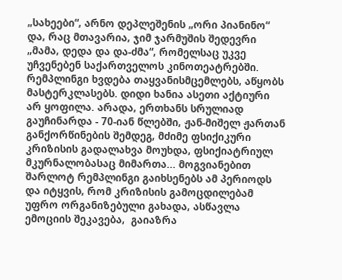„სახეები“, არნო დეპლეშენის „ორი პიანინო“ და, რაც მთავარია, ჯიმ ჯარმუშის შედევრი „მამა, დედა და და-ძმა“, რომელსაც უკვე უჩვენებენ საქართველოს კინოთეატრებში. რემპლინგი ხვდება თაყვანისმცემლებს, აწყობს  მასტერკლასებს. დიდი ხანია ასეთი აქტიური არ ყოფილა. არადა, ერთხანს სრულიად გაუჩინარდა - 70-იან წლებში, ჟან-მიშელ ჟართან განქორწინების შემდეგ, მძიმე ფსიქიკური კრიზისის გადალახვა მოუხდა, ფსიქიატრიულ მკურნალობასაც მიმართა... მოგვიანებით შარლოტ რემპლინგი გაიხსენებს ამ პერიოდს და იტყვის, რომ კრიზისის გამოცდილებამ უფრო ორგანიზებული გახადა, ასწავლა ემოციის შეკავება,  გაიაზრა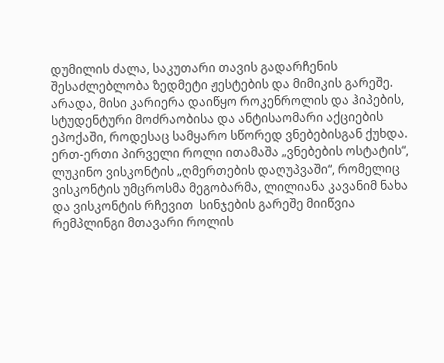დუმილის ძალა, საკუთარი თავის გადარჩენის შესაძლებლობა ზედმეტი ჟესტების და მიმიკის გარეშე.
არადა, მისი კარიერა დაიწყო როკენროლის და ჰიპების, სტუდენტური მოძრაობისა და ანტისაომარი აქციების ეპოქაში, როდესაც სამყარო სწორედ ვნებებისგან ქუხდა. ერთ-ერთი პირველი როლი ითამაშა „ვნებების ოსტატის“, ლუკინო ვისკონტის „ღმერთების დაღუპვაში“, რომელიც ვისკონტის უმცროსმა მეგობარმა, ლილიანა კავანიმ ნახა და ვისკონტის რჩევით  სინჯების გარეშე მიიწვია რემპლინგი მთავარი როლის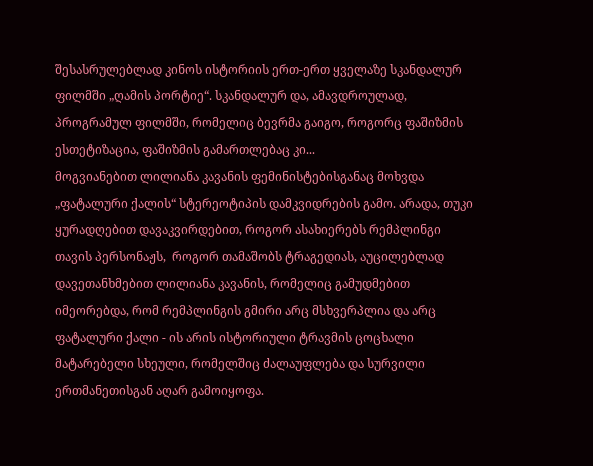შესასრულებლად კინოს ისტორიის ერთ-ერთ ყველაზე სკანდალურ ფილმში „ღამის პორტიე“. სკანდალურ და, ამავდროულად, პროგრამულ ფილმში, რომელიც ბევრმა გაიგო, როგორც ფაშიზმის ესთეტიზაცია, ფაშიზმის გამართლებაც კი...
მოგვიანებით ლილიანა კავანის ფემინისტებისგანაც მოხვდა „ფატალური ქალის“ სტერეოტიპის დამკვიდრების გამო. არადა, თუკი ყურადღებით დავაკვირდებით, როგორ ასახიერებს რემპლინგი თავის პერსონაჟს,  როგორ თამაშობს ტრაგედიას, აუცილებლად დავეთანხმებით ლილიანა კავანის, რომელიც გამუდმებით იმეორებდა, რომ რემპლინგის გმირი არც მსხვერპლია და არც ფატალური ქალი - ის არის ისტორიული ტრავმის ცოცხალი მატარებელი სხეული, რომელშიც ძალაუფლება და სურვილი ერთმანეთისგან აღარ გამოიყოფა.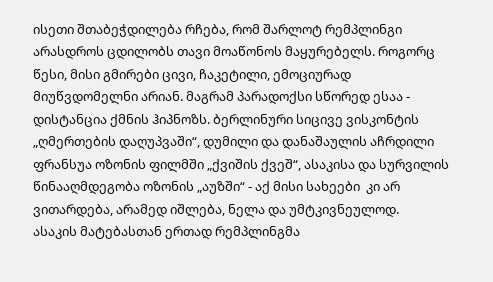ისეთი შთაბეჭდილება რჩება, რომ შარლოტ რემპლინგი არასდროს ცდილობს თავი მოაწონოს მაყურებელს. როგორც წესი, მისი გმირები ცივი, ჩაკეტილი, ემოციურად მიუწვდომელნი არიან. მაგრამ პარადოქსი სწორედ ესაა -  დისტანცია ქმნის ჰიპნოზს. ბერლინური სიცივე ვისკონტის „ღმერთების დაღუპვაში“, დუმილი და დანაშაულის აჩრდილი ფრანსუა ოზონის ფილმში „ქვიშის ქვეშ“, ასაკისა და სურვილის წინააღმდეგობა ოზონის „აუზში“ - აქ მისი სახეები  კი არ ვითარდება, არამედ იშლება, ნელა და უმტკივნეულოდ.
ასაკის მატებასთან ერთად რემპლინგმა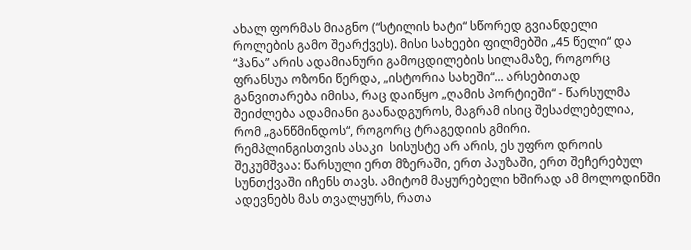ახალ ფორმას მიაგნო (“სტილის ხატი“ სწორედ გვიანდელი როლების გამო შეარქვეს). მისი სახეები ფილმებში „45 წელი“ და “ჰანა” არის ადამიანური გამოცდილების სილამაზე, როგორც ფრანსუა ოზონი წერდა, „ისტორია სახეში“... არსებითად განვითარება იმისა, რაც დაიწყო „ღამის პორტიეში“ - წარსულმა შეიძლება ადამიანი გაანადგუროს, მაგრამ ისიც შესაძლებელია, რომ „განწმინდოს“, როგორც ტრაგედიის გმირი.
რემპლინგისთვის ასაკი  სისუსტე არ არის, ეს უფრო დროის შეკუმშვაა: წარსული ერთ მზერაში, ერთ პაუზაში, ერთ შეჩერებულ სუნთქვაში იჩენს თავს. ამიტომ მაყურებელი ხშირად ამ მოლოდინში ადევნებს მას თვალყურს, რათა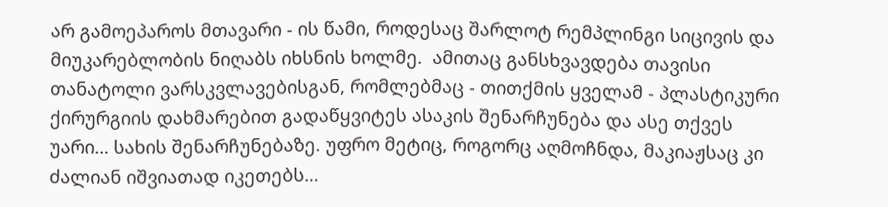არ გამოეპაროს მთავარი - ის წამი, როდესაც შარლოტ რემპლინგი სიცივის და მიუკარებლობის ნიღაბს იხსნის ხოლმე.  ამითაც განსხვავდება თავისი თანატოლი ვარსკვლავებისგან, რომლებმაც - თითქმის ყველამ - პლასტიკური ქირურგიის დახმარებით გადაწყვიტეს ასაკის შენარჩუნება და ასე თქვეს უარი… სახის შენარჩუნებაზე. უფრო მეტიც, როგორც აღმოჩნდა, მაკიაჟსაც კი ძალიან იშვიათად იკეთებს…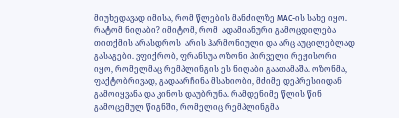მიუხედავად იმისა, რომ წლების მანძილზე MAC-ის სახე იყო.
რატომ ნიღაბი? იმიტომ, რომ  ადამიანური გამოცდილება თითქმის არასდროს  არის ჰარმონიული და არც აუცილებლად გასაგები. ვფიქრობ, ფრანსუა ოზონი პირველი რეჟისორი იყო, რომელმაც რემპლინგის ეს ნიღაბი გაათამაშა. ოზონმა, ფაქტობრივად, გადაარჩინა მსახიობი, მძიმე დეპრესიიდან გამოიყვანა და კინოს დაუბრუნა. რამდენიმე წლის წინ გამოცემულ წიგნში, რომელიც რემპლინგმა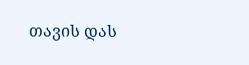თავის დას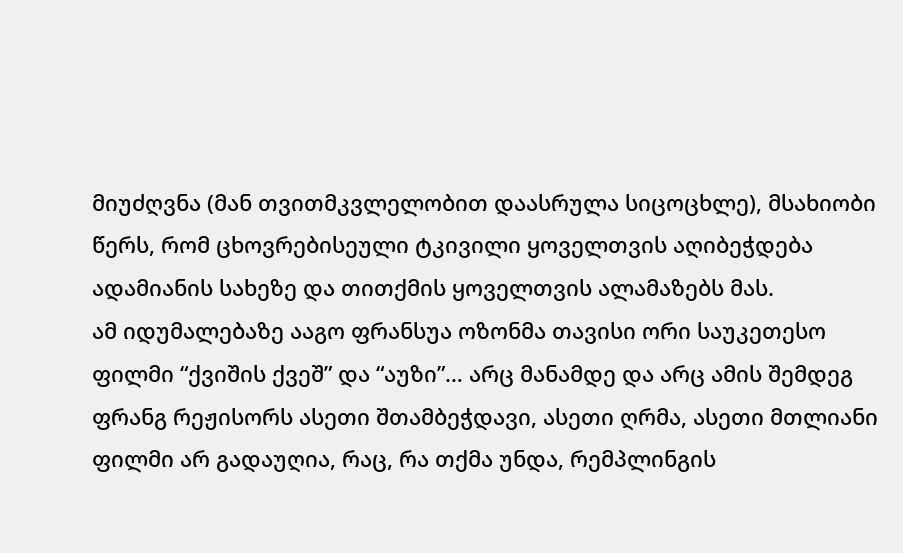მიუძღვნა (მან თვითმკვლელობით დაასრულა სიცოცხლე), მსახიობი წერს, რომ ცხოვრებისეული ტკივილი ყოველთვის აღიბეჭდება ადამიანის სახეზე და თითქმის ყოველთვის ალამაზებს მას.
ამ იდუმალებაზე ააგო ფრანსუა ოზონმა თავისი ორი საუკეთესო ფილმი “ქვიშის ქვეშ” და “აუზი”… არც მანამდე და არც ამის შემდეგ ფრანგ რეჟისორს ასეთი შთამბეჭდავი, ასეთი ღრმა, ასეთი მთლიანი ფილმი არ გადაუღია, რაც, რა თქმა უნდა, რემპლინგის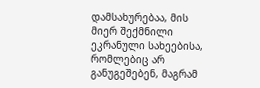დამსახურებაა, მის მიერ შექმნილი ეკრანული სახეებისა, რომლებიც არ განუგეშებენ, მაგრამ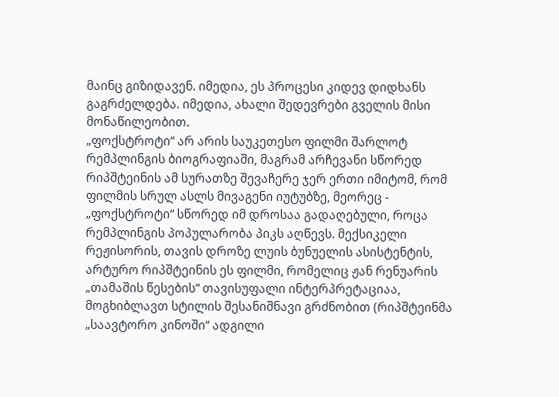მაინც გიზიდავენ. იმედია, ეს პროცესი კიდევ დიდხანს გაგრძელდება. იმედია, ახალი შედევრები გველის მისი მონაწილეობით.
„ფოქსტროტი“ არ არის საუკეთესო ფილმი შარლოტ რემპლინგის ბიოგრაფიაში, მაგრამ არჩევანი სწორედ რიპშტეინის ამ სურათზე შევაჩერე ჯერ ერთი იმიტომ, რომ ფილმის სრულ ასლს მივაგენი იუტუბზე, მეორეც - „ფოქსტროტი“ სწორედ იმ დროსაა გადაღებული, როცა  რემპლინგის პოპულარობა პიკს აღწევს. მექსიკელი რეჟისორის, თავის დროზე ლუის ბუნუელის ასისტენტის, არტურო რიპშტეინის ეს ფილმი, რომელიც ჟან რენუარის „თამაშის წესების“ თავისუფალი ინტერპრეტაციაა, მოგხიბლავთ სტილის შესანიშნავი გრძნობით (რიპშტეინმა „საავტორო კინოში“ ადგილი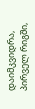დაიმკვიდრა, პირველ რიგში,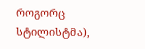როგორც სტილისტმა),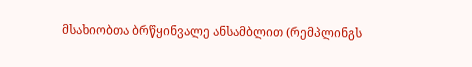მსახიობთა ბრწყინვალე ანსამბლით (რემპლინგს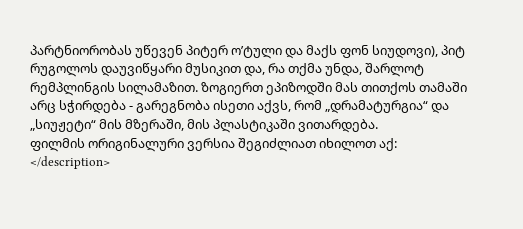პარტნიორობას უწევენ პიტერ ო’ტული და მაქს ფონ სიუდოვი), პიტ რუგოლოს დაუვიწყარი მუსიკით და, რა თქმა უნდა, შარლოტ რემპლინგის სილამაზით. ზოგიერთ ეპიზოდში მას თითქოს თამაში არც სჭირდება - გარეგნობა ისეთი აქვს, რომ „დრამატურგია“ და „სიუჟეტი“ მის მზერაში, მის პლასტიკაში ვითარდება.
ფილმის ორიგინალური ვერსია შეგიძლიათ იხილოთ აქ:
</description>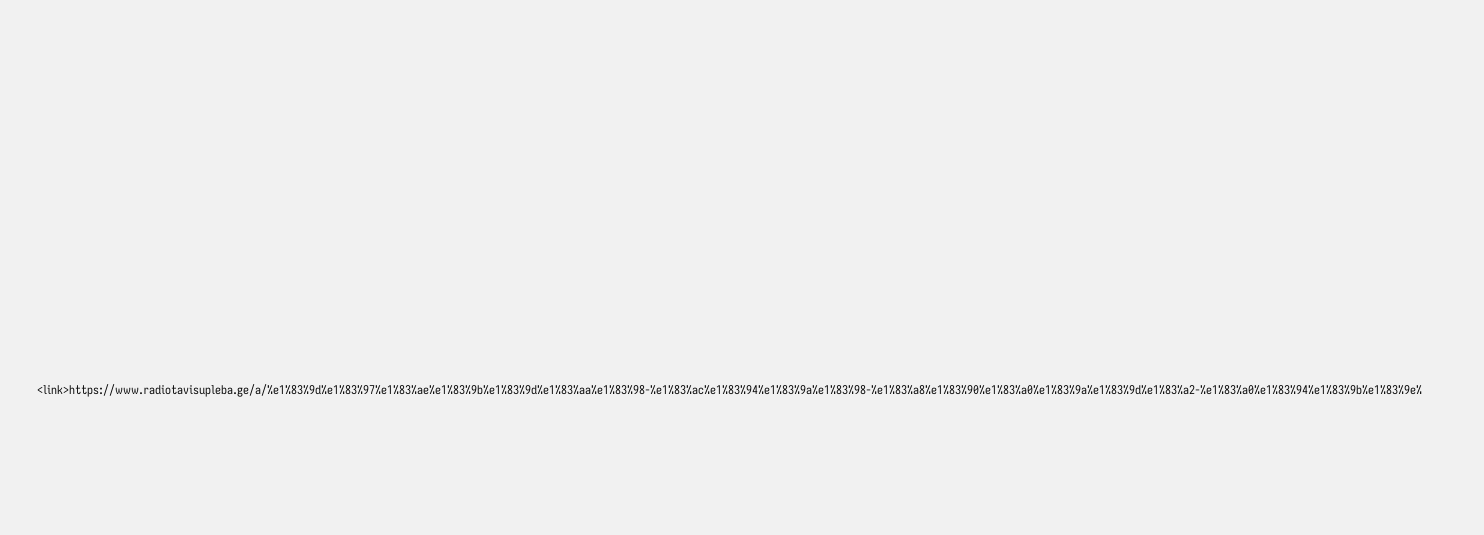<link>https://www.radiotavisupleba.ge/a/%e1%83%9d%e1%83%97%e1%83%ae%e1%83%9b%e1%83%9d%e1%83%aa%e1%83%98-%e1%83%ac%e1%83%94%e1%83%9a%e1%83%98-%e1%83%a8%e1%83%90%e1%83%a0%e1%83%9a%e1%83%9d%e1%83%a2-%e1%83%a0%e1%83%94%e1%83%9b%e1%83%9e%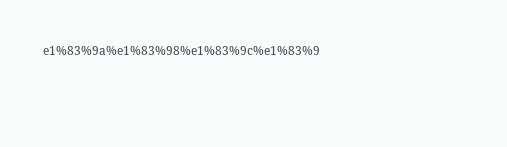e1%83%9a%e1%83%98%e1%83%9c%e1%83%9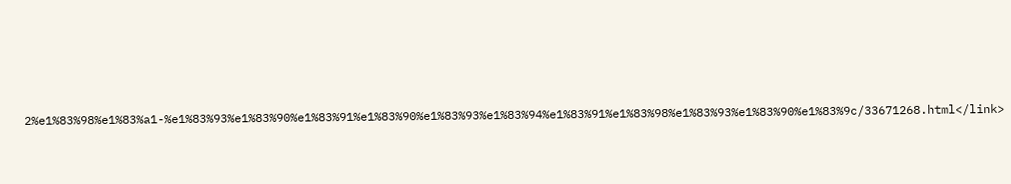2%e1%83%98%e1%83%a1-%e1%83%93%e1%83%90%e1%83%91%e1%83%90%e1%83%93%e1%83%94%e1%83%91%e1%83%98%e1%83%93%e1%83%90%e1%83%9c/33671268.html</link>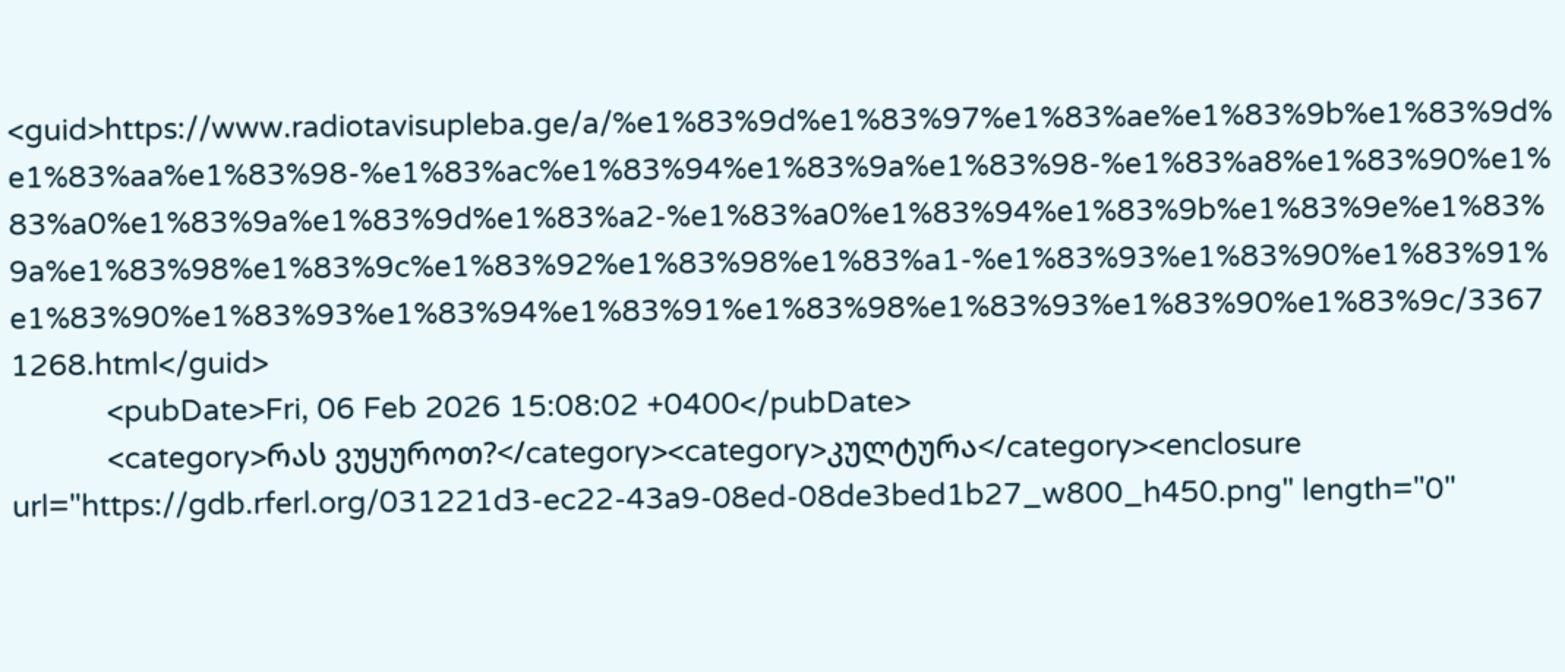<guid>https://www.radiotavisupleba.ge/a/%e1%83%9d%e1%83%97%e1%83%ae%e1%83%9b%e1%83%9d%e1%83%aa%e1%83%98-%e1%83%ac%e1%83%94%e1%83%9a%e1%83%98-%e1%83%a8%e1%83%90%e1%83%a0%e1%83%9a%e1%83%9d%e1%83%a2-%e1%83%a0%e1%83%94%e1%83%9b%e1%83%9e%e1%83%9a%e1%83%98%e1%83%9c%e1%83%92%e1%83%98%e1%83%a1-%e1%83%93%e1%83%90%e1%83%91%e1%83%90%e1%83%93%e1%83%94%e1%83%91%e1%83%98%e1%83%93%e1%83%90%e1%83%9c/33671268.html</guid>
            <pubDate>Fri, 06 Feb 2026 15:08:02 +0400</pubDate>
            <category>რას ვუყუროთ?</category><category>კულტურა</category><enclosure url="https://gdb.rferl.org/031221d3-ec22-43a9-08ed-08de3bed1b27_w800_h450.png" length="0"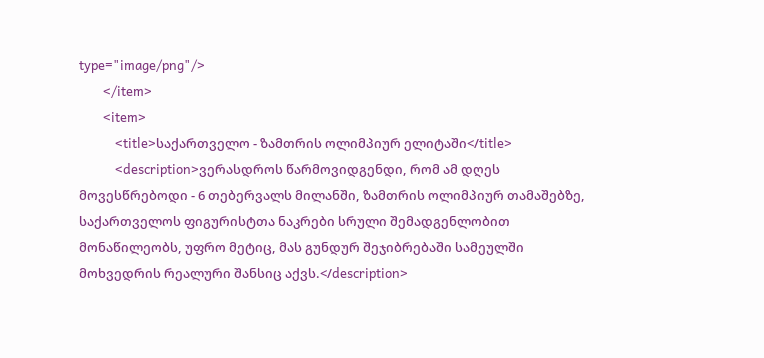type="image/png"/>
        </item>
        <item>
            <title>საქართველო - ზამთრის ოლიმპიურ ელიტაში</title>
            <description>ვერასდროს წარმოვიდგენდი, რომ ამ დღეს მოვესწრებოდი - 6 თებერვალს მილანში, ზამთრის ოლიმპიურ თამაშებზე, საქართველოს ფიგურისტთა ნაკრები სრული შემადგენლობით მონაწილეობს, უფრო მეტიც, მას გუნდურ შეჯიბრებაში სამეულში მოხვედრის რეალური შანსიც აქვს.</description>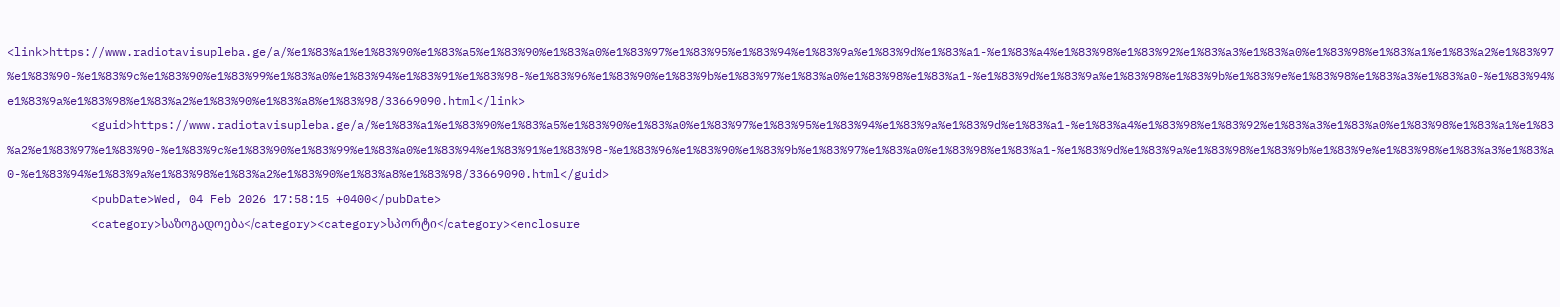<link>https://www.radiotavisupleba.ge/a/%e1%83%a1%e1%83%90%e1%83%a5%e1%83%90%e1%83%a0%e1%83%97%e1%83%95%e1%83%94%e1%83%9a%e1%83%9d%e1%83%a1-%e1%83%a4%e1%83%98%e1%83%92%e1%83%a3%e1%83%a0%e1%83%98%e1%83%a1%e1%83%a2%e1%83%97%e1%83%90-%e1%83%9c%e1%83%90%e1%83%99%e1%83%a0%e1%83%94%e1%83%91%e1%83%98-%e1%83%96%e1%83%90%e1%83%9b%e1%83%97%e1%83%a0%e1%83%98%e1%83%a1-%e1%83%9d%e1%83%9a%e1%83%98%e1%83%9b%e1%83%9e%e1%83%98%e1%83%a3%e1%83%a0-%e1%83%94%e1%83%9a%e1%83%98%e1%83%a2%e1%83%90%e1%83%a8%e1%83%98/33669090.html</link>
            <guid>https://www.radiotavisupleba.ge/a/%e1%83%a1%e1%83%90%e1%83%a5%e1%83%90%e1%83%a0%e1%83%97%e1%83%95%e1%83%94%e1%83%9a%e1%83%9d%e1%83%a1-%e1%83%a4%e1%83%98%e1%83%92%e1%83%a3%e1%83%a0%e1%83%98%e1%83%a1%e1%83%a2%e1%83%97%e1%83%90-%e1%83%9c%e1%83%90%e1%83%99%e1%83%a0%e1%83%94%e1%83%91%e1%83%98-%e1%83%96%e1%83%90%e1%83%9b%e1%83%97%e1%83%a0%e1%83%98%e1%83%a1-%e1%83%9d%e1%83%9a%e1%83%98%e1%83%9b%e1%83%9e%e1%83%98%e1%83%a3%e1%83%a0-%e1%83%94%e1%83%9a%e1%83%98%e1%83%a2%e1%83%90%e1%83%a8%e1%83%98/33669090.html</guid>
            <pubDate>Wed, 04 Feb 2026 17:58:15 +0400</pubDate>
            <category>საზოგადოება</category><category>სპორტი</category><enclosure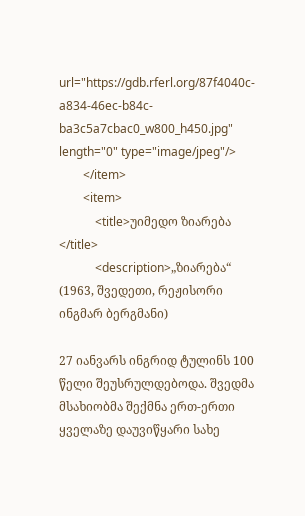url="https://gdb.rferl.org/87f4040c-a834-46ec-b84c-ba3c5a7cbac0_w800_h450.jpg" length="0" type="image/jpeg"/>
        </item>
        <item>
            <title>უიმედო ზიარება </title>
            <description>„ზიარება“ (1963, შვედეთი, რეჟისორი ინგმარ ბერგმანი)

27 იანვარს ინგრიდ ტულინს 100 წელი შეუსრულდებოდა. შვედმა მსახიობმა შექმნა ერთ-ერთი ყველაზე დაუვიწყარი სახე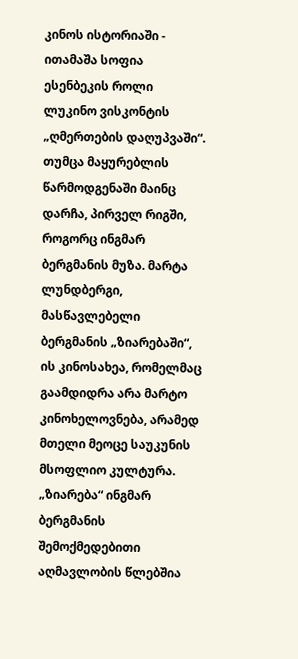კინოს ისტორიაში - ითამაშა სოფია ესენბეკის როლი ლუკინო ვისკონტის „ღმერთების დაღუპვაში“. თუმცა მაყურებლის წარმოდგენაში მაინც დარჩა, პირველ რიგში, როგორც ინგმარ ბერგმანის მუზა. მარტა ლუნდბერგი, მასწავლებელი ბერგმანის „ზიარებაში“, ის კინოსახეა, რომელმაც გაამდიდრა არა მარტო კინოხელოვნება, არამედ მთელი მეოცე საუკუნის მსოფლიო კულტურა.
„ზიარება“ ინგმარ ბერგმანის შემოქმედებითი აღმავლობის წლებშია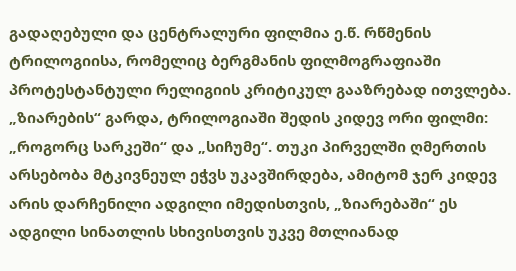გადაღებული და ცენტრალური ფილმია ე.წ. რწმენის ტრილოგიისა, რომელიც ბერგმანის ფილმოგრაფიაში პროტესტანტული რელიგიის კრიტიკულ გააზრებად ითვლება. „ზიარების“ გარდა, ტრილოგიაში შედის კიდევ ორი ფილმი: „როგორც სარკეში“ და „სიჩუმე“. თუკი პირველში ღმერთის არსებობა მტკივნეულ ეჭვს უკავშირდება, ამიტომ ჯერ კიდევ არის დარჩენილი ადგილი იმედისთვის, „ზიარებაში“ ეს ადგილი სინათლის სხივისთვის უკვე მთლიანად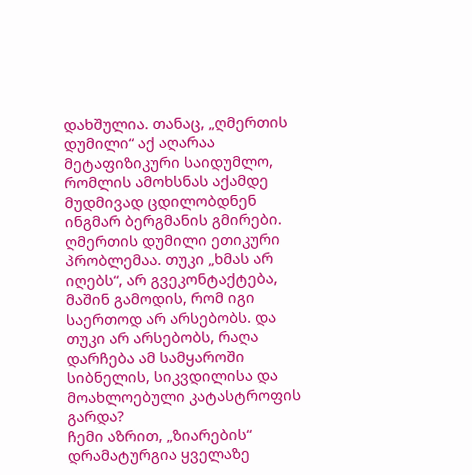დახშულია. თანაც, „ღმერთის დუმილი“ აქ აღარაა მეტაფიზიკური საიდუმლო, რომლის ამოხსნას აქამდე მუდმივად ცდილობდნენ ინგმარ ბერგმანის გმირები. ღმერთის დუმილი ეთიკური პრობლემაა. თუკი „ხმას არ იღებს“, არ გვეკონტაქტება, მაშინ გამოდის, რომ იგი საერთოდ არ არსებობს. და თუკი არ არსებობს, რაღა დარჩება ამ სამყაროში სიბნელის, სიკვდილისა და მოახლოებული კატასტროფის გარდა?
ჩემი აზრით, „ზიარების“ დრამატურგია ყველაზე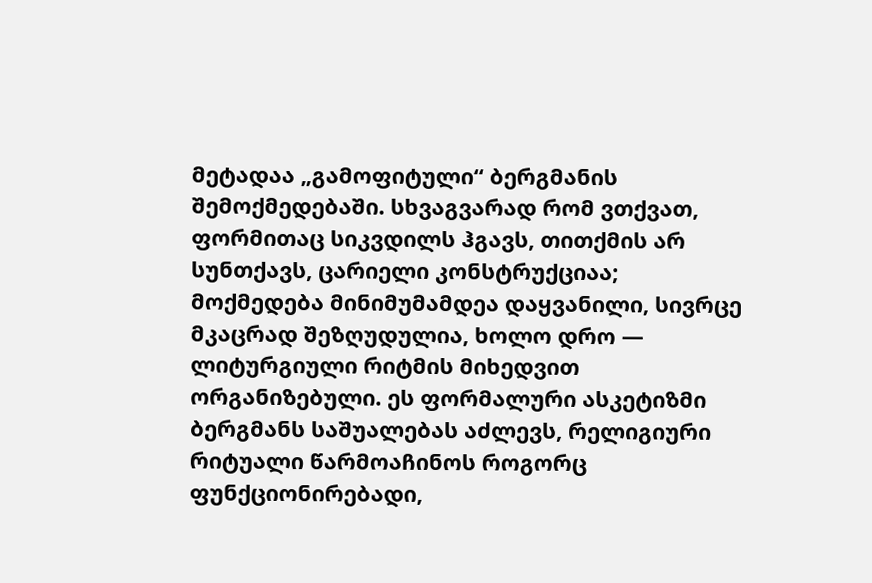მეტადაა „გამოფიტული“ ბერგმანის შემოქმედებაში. სხვაგვარად რომ ვთქვათ, ფორმითაც სიკვდილს ჰგავს, თითქმის არ სუნთქავს, ცარიელი კონსტრუქციაა; მოქმედება მინიმუმამდეა დაყვანილი, სივრცე მკაცრად შეზღუდულია, ხოლო დრო — ლიტურგიული რიტმის მიხედვით ორგანიზებული. ეს ფორმალური ასკეტიზმი ბერგმანს საშუალებას აძლევს, რელიგიური რიტუალი წარმოაჩინოს როგორც ფუნქციონირებადი,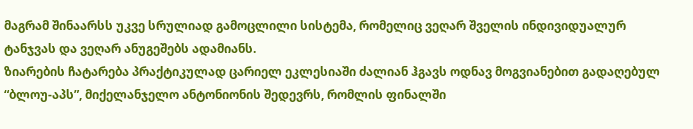მაგრამ შინაარსს უკვე სრულიად გამოცლილი სისტემა, რომელიც ვეღარ შველის ინდივიდუალურ ტანჯვას და ვეღარ ანუგეშებს ადამიანს.
ზიარების ჩატარება პრაქტიკულად ცარიელ ეკლესიაში ძალიან ჰგავს ოდნავ მოგვიანებით გადაღებულ “ბლოუ-აპს”, მიქელანჯელო ანტონიონის შედევრს, რომლის ფინალში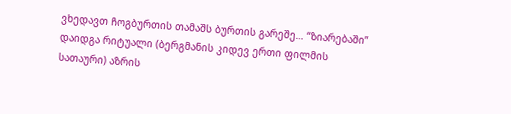ვხედავთ ჩოგბურთის თამაშს ბურთის გარეშე… “ზიარებაში” დაიდგა რიტუალი (ბერგმანის კიდევ ერთი ფილმის სათაური) აზრის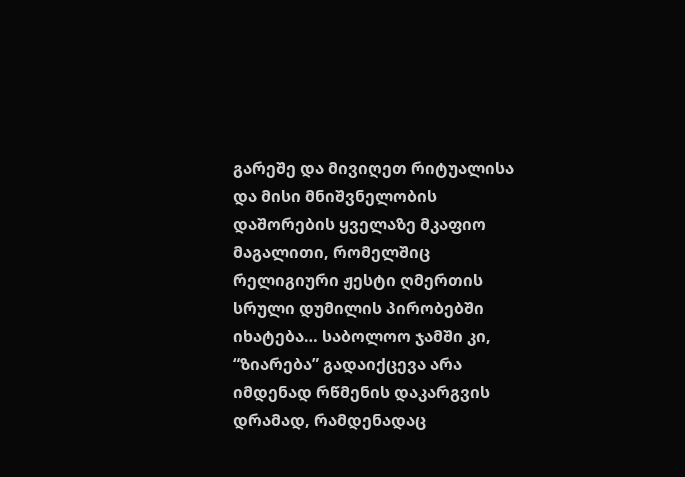გარეშე და მივიღეთ რიტუალისა და მისი მნიშვნელობის დაშორების ყველაზე მკაფიო მაგალითი, რომელშიც რელიგიური ჟესტი ღმერთის სრული დუმილის პირობებში იხატება… საბოლოო ჯამში კი, “ზიარება” გადაიქცევა არა იმდენად რწმენის დაკარგვის დრამად, რამდენადაც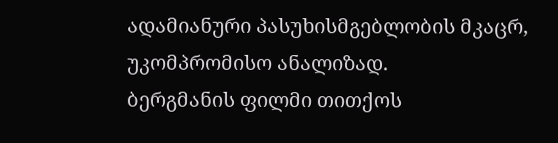ადამიანური პასუხისმგებლობის მკაცრ, უკომპრომისო ანალიზად.
ბერგმანის ფილმი თითქოს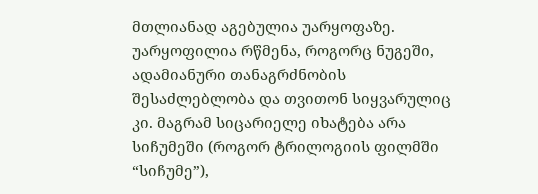მთლიანად აგებულია უარყოფაზე. უარყოფილია რწმენა, როგორც ნუგეში, ადამიანური თანაგრძნობის შესაძლებლობა და თვითონ სიყვარულიც კი. მაგრამ სიცარიელე იხატება არა სიჩუმეში (როგორ ტრილოგიის ფილმში “სიჩუმე”),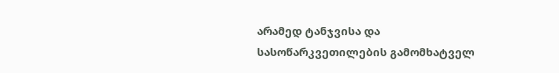არამედ ტანჯვისა და სასოწარკვეთილების გამომხატველ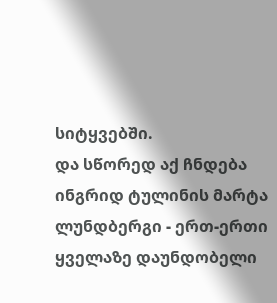სიტყვებში.
და სწორედ აქ ჩნდება ინგრიდ ტულინის მარტა ლუნდბერგი - ერთ-ერთი ყველაზე დაუნდობელი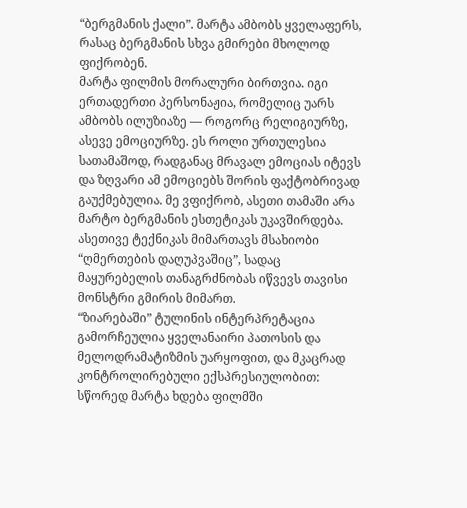“ბერგმანის ქალი”. მარტა ამბობს ყველაფერს, რასაც ბერგმანის სხვა გმირები მხოლოდ ფიქრობენ.
მარტა ფილმის მორალური ბირთვია. იგი ერთადერთი პერსონაჟია, რომელიც უარს ამბობს ილუზიაზე — როგორც რელიგიურზე, ასევე ემოციურზე. ეს როლი ურთულესია სათამაშოდ, რადგანაც მრავალ ემოციას იტევს და ზღვარი ამ ემოციებს შორის ფაქტობრივად გაუქმებულია. მე ვფიქრობ, ასეთი თამაში არა მარტო ბერგმანის ესთეტიკას უკავშირდება. ასეთივე ტექნიკას მიმართავს მსახიობი “ღმერთების დაღუპვაშიც”, სადაც მაყურებელის თანაგრძნობას იწვევს თავისი მონსტრი გმირის მიმართ.
“ზიარებაში” ტულინის ინტერპრეტაცია გამორჩეულია ყველანაირი პათოსის და მელოდრამატიზმის უარყოფით, და მკაცრად კონტროლირებული ექსპრესიულობით: სწორედ მარტა ხდება ფილმში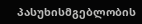პასუხისმგებლობის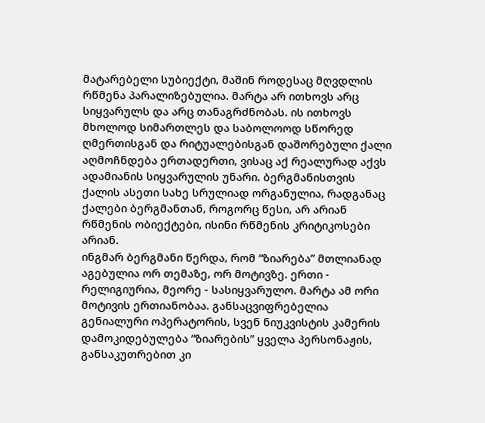მატარებელი სუბიექტი, მაშინ როდესაც მღვდლის რწმენა პარალიზებულია. მარტა არ ითხოვს არც სიყვარულს და არც თანაგრძნობას. ის ითხოვს მხოლოდ სიმართლეს და საბოლოოდ სწორედ ღმერთისგან და რიტუალებისგან დაშორებული ქალი აღმოჩნდება ერთადერთი, ვისაც აქ რეალურად აქვს ადამიანის სიყვარულის უნარი. ბერგმანისთვის ქალის ასეთი სახე სრულიად ორგანულია, რადგანაც ქალები ბერგმანთან, როგორც წესი, არ არიან რწმენის ობიექტები, ისინი რწმენის კრიტიკოსები არიან.
ინგმარ ბერგმანი წერდა, რომ “ზიარება” მთლიანად აგებულია ორ თემაზე, ორ მოტივზე. ერთი - რელიგიურია, მეორე - სასიყვარულო. მარტა ამ ორი მოტივის ერთიანობაა. განსაცვიფრებელია გენიალური ოპერატორის, სვენ ნიუკვისტის კამერის დამოკიდებულება “ზიარების” ყველა პერსონაჟის, განსაკუთრებით კი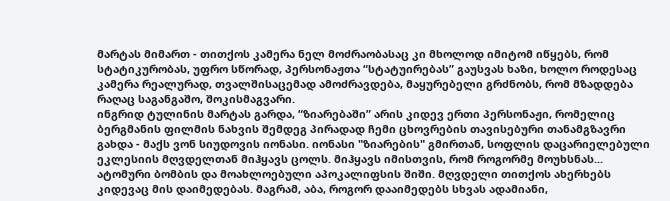მარტას მიმართ - თითქოს კამერა ნელ მოძრაობასაც კი მხოლოდ იმიტომ იწყებს, რომ სტატიკურობას, უფრო სწორად, პერსონაჟთა “სტატუირებას” გაუსვას ხაზი, ხოლო როდესაც კამერა რეალურად, თვალშისაცემად ამოძრავდება, მაყურებელი გრძნობს, რომ მზადდება რაღაც საგანგაშო, შოკისმაგვარი.
ინგრიდ ტულინის მარტას გარდა, “ზიარებაში” არის კიდევ ერთი პერსონაჟი, რომელიც ბერგმანის ფილმის ნახვის შემდეგ პირადად ჩემი ცხოვრების თავისებური თანამგზავრი გახდა - მაქს ვონ სიუდოვის იონასი. იონასი "ზიარების" გმირთან, სოფლის დაცარიელებული ეკლესიის მღვდელთან მიჰყავს ცოლს. მიჰყავს იმისთვის, რომ როგორმე მოუხსნას... ატომური ბომბის და მოახლოებული აპოკალიფსის შიში. მღვდელი თითქოს ახერხებს კიდევაც მის დაიმედებას. მაგრამ, აბა, როგორ დააიმედებს სხვას ადამიანი,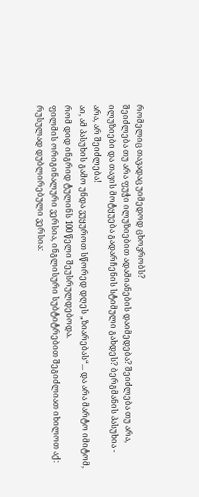რომელიც თავადაც უიმედოდ ცხოვრობს?
შეიძლება თუ არა ფუჭი ილუზიებით ადამიანების დაიმედება? შეიძლება თუ არა, ილუზიები და თავის მოტყუება გადარჩენის სტიმული გახდეს? ბერგმანის პასუხია - არა, არ შეიძლება!
აი, ამ პასუხის გამო უნდა ვუყუროთ სწორედ დღეს „ზიარებას“... და არა მარტო იმიტომ, რომ დიდ ინგრიდ ტულინს 100 წელი შეუსრულდებოდა.
ფილმის ორიგინალური ვერსია, ინგლისური სუბტიტრებით შეგიძლიათ იხილოთ აქ:
რუსულად დუბლირებული ვერსია: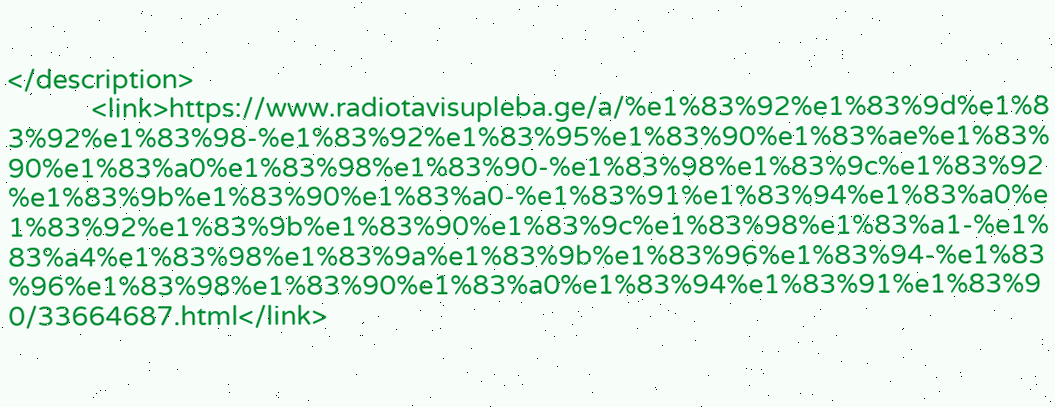</description>
            <link>https://www.radiotavisupleba.ge/a/%e1%83%92%e1%83%9d%e1%83%92%e1%83%98-%e1%83%92%e1%83%95%e1%83%90%e1%83%ae%e1%83%90%e1%83%a0%e1%83%98%e1%83%90-%e1%83%98%e1%83%9c%e1%83%92%e1%83%9b%e1%83%90%e1%83%a0-%e1%83%91%e1%83%94%e1%83%a0%e1%83%92%e1%83%9b%e1%83%90%e1%83%9c%e1%83%98%e1%83%a1-%e1%83%a4%e1%83%98%e1%83%9a%e1%83%9b%e1%83%96%e1%83%94-%e1%83%96%e1%83%98%e1%83%90%e1%83%a0%e1%83%94%e1%83%91%e1%83%90/33664687.html</link>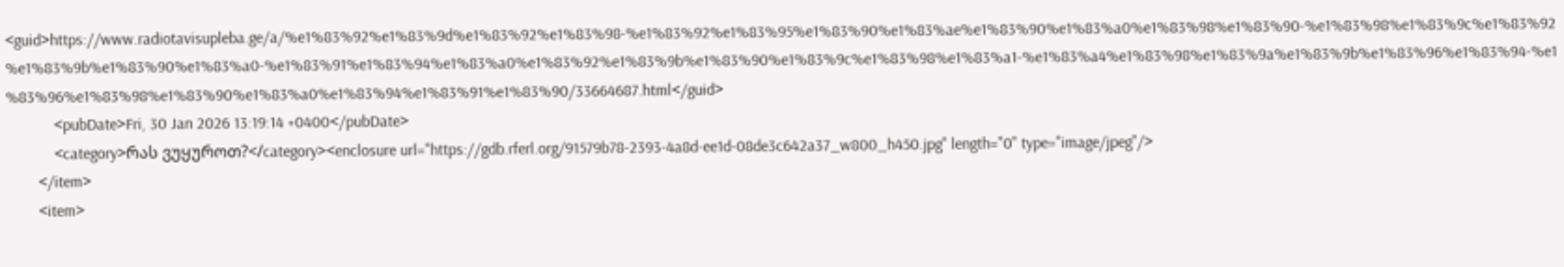<guid>https://www.radiotavisupleba.ge/a/%e1%83%92%e1%83%9d%e1%83%92%e1%83%98-%e1%83%92%e1%83%95%e1%83%90%e1%83%ae%e1%83%90%e1%83%a0%e1%83%98%e1%83%90-%e1%83%98%e1%83%9c%e1%83%92%e1%83%9b%e1%83%90%e1%83%a0-%e1%83%91%e1%83%94%e1%83%a0%e1%83%92%e1%83%9b%e1%83%90%e1%83%9c%e1%83%98%e1%83%a1-%e1%83%a4%e1%83%98%e1%83%9a%e1%83%9b%e1%83%96%e1%83%94-%e1%83%96%e1%83%98%e1%83%90%e1%83%a0%e1%83%94%e1%83%91%e1%83%90/33664687.html</guid>
            <pubDate>Fri, 30 Jan 2026 13:19:14 +0400</pubDate>
            <category>რას ვუყუროთ?</category><enclosure url="https://gdb.rferl.org/91579b78-2393-4a8d-ee1d-08de3c642a37_w800_h450.jpg" length="0" type="image/jpeg"/>
        </item>
        <item>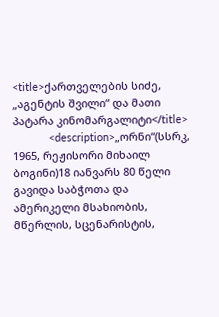<title>ქართველების სიძე, „აგენტის შვილი“ და მათი პატარა კინომარგალიტი</title>
            <description>„ორნი“(სსრკ, 1965, რეჟისორი მიხაილ ბოგინი)18 იანვარს 80 წელი გავიდა საბჭოთა და ამერიკელი მსახიობის, მწერლის, სცენარისტის,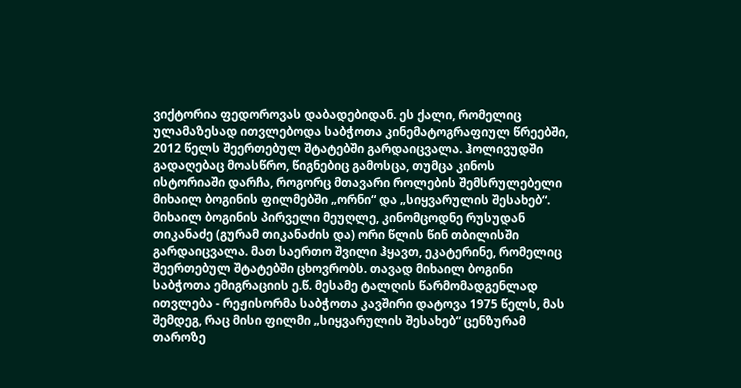ვიქტორია ფედოროვას დაბადებიდან. ეს ქალი, რომელიც ულამაზესად ითვლებოდა საბჭოთა კინემატოგრაფიულ წრეებში, 2012 წელს შეერთებულ შტატებში გარდაიცვალა. ჰოლივუდში გადაღებაც მოასწრო, წიგნებიც გამოსცა, თუმცა კინოს ისტორიაში დარჩა, როგორც მთავარი როლების შემსრულებელი მიხაილ ბოგინის ფილმებში „ორნი“ და „სიყვარულის შესახებ“.
მიხაილ ბოგინის პირველი მეუღლე, კინომცოდნე რუსუდან თიკანაძე (გურამ თიკანაძის და) ორი წლის წინ თბილისში გარდაიცვალა. მათ საერთო შვილი ჰყავთ, ეკატერინე, რომელიც შეერთებულ შტატებში ცხოვრობს. თავად მიხაილ ბოგინი საბჭოთა ემიგრაციის ე.წ. მესამე ტალღის წარმომადგენლად ითვლება - რეჟისორმა საბჭოთა კავშირი დატოვა 1975 წელს, მას შემდეგ, რაც მისი ფილმი „სიყვარულის შესახებ“ ცენზურამ თაროზე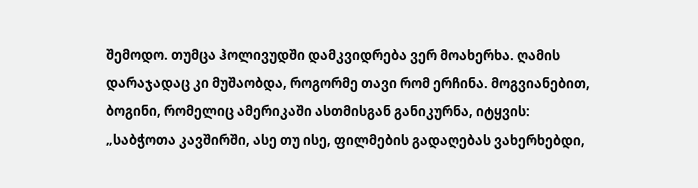შემოდო. თუმცა ჰოლივუდში დამკვიდრება ვერ მოახერხა. ღამის დარაჯადაც კი მუშაობდა, როგორმე თავი რომ ერჩინა. მოგვიანებით, ბოგინი, რომელიც ამერიკაში ასთმისგან განიკურნა, იტყვის: „საბჭოთა კავშირში, ასე თუ ისე, ფილმების გადაღებას ვახერხებდი,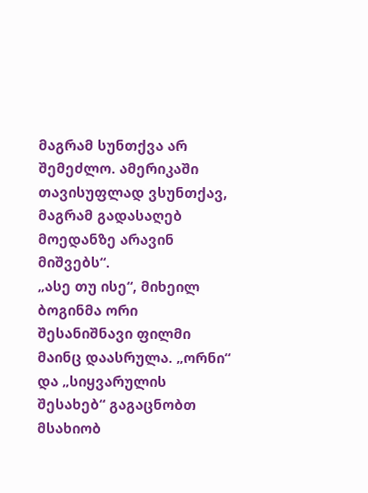მაგრამ სუნთქვა არ შემეძლო. ამერიკაში თავისუფლად ვსუნთქავ, მაგრამ გადასაღებ მოედანზე არავინ მიშვებს“.
„ასე თუ ისე“, მიხეილ ბოგინმა ორი შესანიშნავი ფილმი მაინც დაასრულა. „ორნი“ და „სიყვარულის შესახებ“ გაგაცნობთ მსახიობ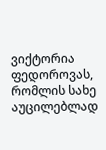ვიქტორია ფედოროვას, რომლის სახე აუცილებლად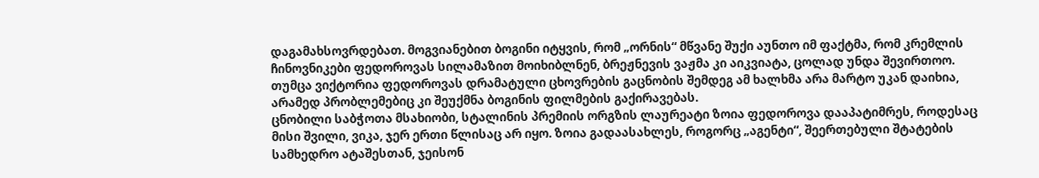დაგამახსოვრდებათ. მოგვიანებით ბოგინი იტყვის, რომ „ორნის“ მწვანე შუქი აუნთო იმ ფაქტმა, რომ კრემლის ჩინოვნიკები ფედოროვას სილამაზით მოიხიბლნენ, ბრეჟნევის ვაჟმა კი აიკვიატა, ცოლად უნდა შევირთოო. თუმცა ვიქტორია ფედოროვას დრამატული ცხოვრების გაცნობის შემდეგ ამ ხალხმა არა მარტო უკან დაიხია, არამედ პრობლემებიც კი შეუქმნა ბოგინის ფილმების გაქირავებას.
ცნობილი საბჭოთა მსახიობი, სტალინის პრემიის ორგზის ლაურეატი ზოია ფედოროვა დააპატიმრეს, როდესაც მისი შვილი, ვიკა, ჯერ ერთი წლისაც არ იყო. ზოია გადაასახლეს, როგორც „აგენტი“, შეერთებული შტატების სამხედრო ატაშესთან, ჯეისონ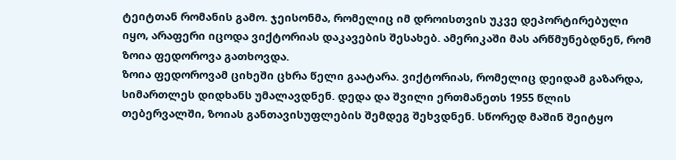ტეიტთან რომანის გამო. ჯეისონმა, რომელიც იმ დროისთვის უკვე დეპორტირებული იყო, არაფერი იცოდა ვიქტორიას დაკავების შესახებ. ამერიკაში მას არწმუნებდნენ, რომ ზოია ფედოროვა გათხოვდა.
ზოია ფედოროვამ ციხეში ცხრა წელი გაატარა. ვიქტორიას, რომელიც დეიდამ გაზარდა, სიმართლეს დიდხანს უმალავდნენ. დედა და შვილი ერთმანეთს 1955 წლის თებერვალში, ზოიას განთავისუფლების შემდეგ შეხვდნენ. სწორედ მაშინ შეიტყო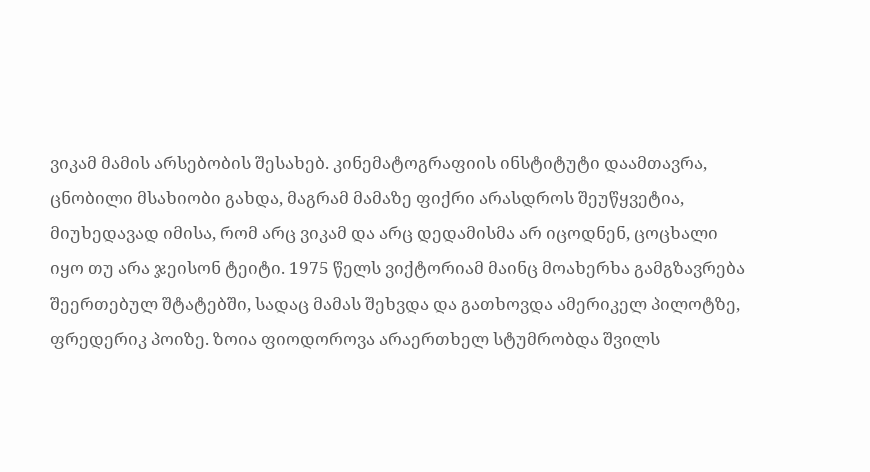ვიკამ მამის არსებობის შესახებ. კინემატოგრაფიის ინსტიტუტი დაამთავრა, ცნობილი მსახიობი გახდა, მაგრამ მამაზე ფიქრი არასდროს შეუწყვეტია, მიუხედავად იმისა, რომ არც ვიკამ და არც დედამისმა არ იცოდნენ, ცოცხალი იყო თუ არა ჯეისონ ტეიტი. 1975 წელს ვიქტორიამ მაინც მოახერხა გამგზავრება შეერთებულ შტატებში, სადაც მამას შეხვდა და გათხოვდა ამერიკელ პილოტზე, ფრედერიკ პოიზე. ზოია ფიოდოროვა არაერთხელ სტუმრობდა შვილს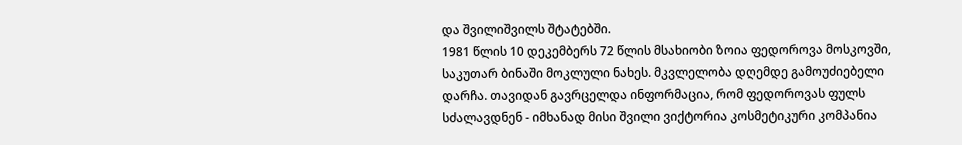და შვილიშვილს შტატებში.
1981 წლის 10 დეკემბერს 72 წლის მსახიობი ზოია ფედოროვა მოსკოვში, საკუთარ ბინაში მოკლული ნახეს. მკვლელობა დღემდე გამოუძიებელი დარჩა. თავიდან გავრცელდა ინფორმაცია, რომ ფედოროვას ფულს სძალავდნენ - იმხანად მისი შვილი ვიქტორია კოსმეტიკური კომპანია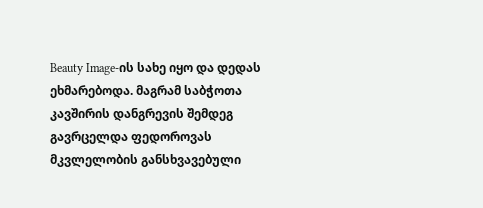Beauty Image-ის სახე იყო და დედას ეხმარებოდა. მაგრამ საბჭოთა კავშირის დანგრევის შემდეგ გავრცელდა ფედოროვას მკვლელობის განსხვავებული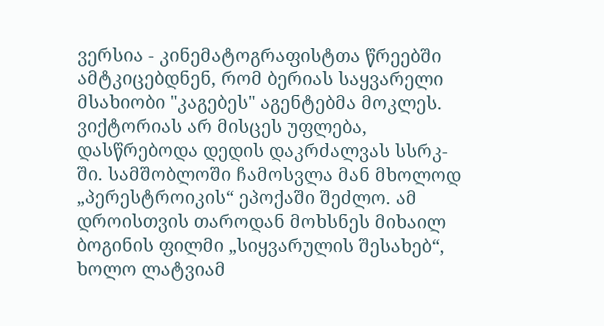ვერსია - კინემატოგრაფისტთა წრეებში ამტკიცებდნენ, რომ ბერიას საყვარელი მსახიობი "კაგებეს" აგენტებმა მოკლეს.
ვიქტორიას არ მისცეს უფლება, დასწრებოდა დედის დაკრძალვას სსრკ-ში. სამშობლოში ჩამოსვლა მან მხოლოდ „პერესტროიკის“ ეპოქაში შეძლო. ამ დროისთვის თაროდან მოხსნეს მიხაილ ბოგინის ფილმი „სიყვარულის შესახებ“, ხოლო ლატვიამ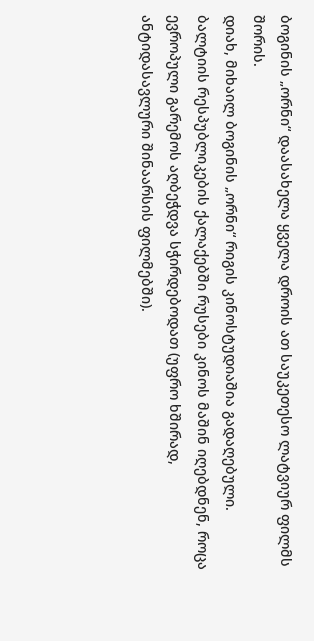ბოგინის „ორნი“ დაასახელა ყველა დროის ათ საუკეთესო ლატვიურ ფილმს შორის.
დიახ, მიხაილ ბოგინის „ორნი“ რიგის კინოსტუდიაშია გადაღებული.
ბალტიის რესპუბლიკების ქალაქებში რუსები კინოს მაშინ იღებდნენ, როცა ევროპული გარემოს აღბეჭდვა სჭირდებოდათ (უფრო ხშირად, ანტიდასავლური შინაარსის ფილმებში).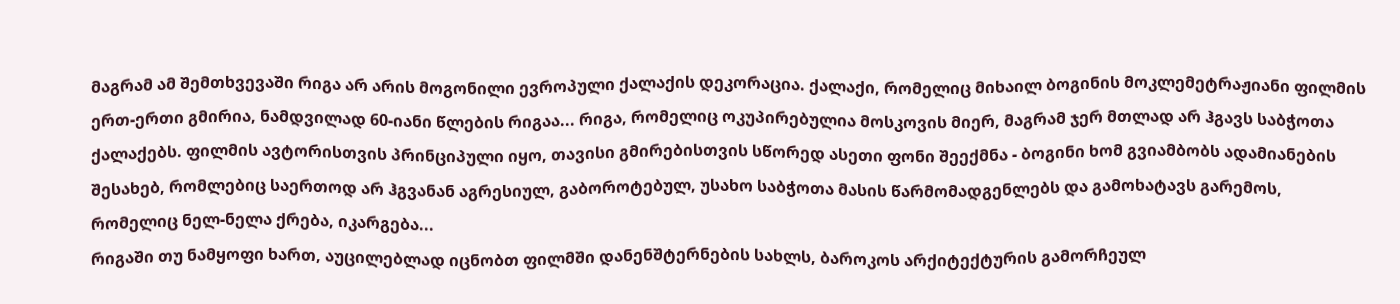მაგრამ ამ შემთხვევაში რიგა არ არის მოგონილი ევროპული ქალაქის დეკორაცია. ქალაქი, რომელიც მიხაილ ბოგინის მოკლემეტრაჟიანი ფილმის ერთ-ერთი გმირია, ნამდვილად 60-იანი წლების რიგაა... რიგა, რომელიც ოკუპირებულია მოსკოვის მიერ, მაგრამ ჯერ მთლად არ ჰგავს საბჭოთა ქალაქებს. ფილმის ავტორისთვის პრინციპული იყო, თავისი გმირებისთვის სწორედ ასეთი ფონი შეექმნა - ბოგინი ხომ გვიამბობს ადამიანების შესახებ, რომლებიც საერთოდ არ ჰგვანან აგრესიულ, გაბოროტებულ, უსახო საბჭოთა მასის წარმომადგენლებს და გამოხატავს გარემოს, რომელიც ნელ-ნელა ქრება, იკარგება...
რიგაში თუ ნამყოფი ხართ, აუცილებლად იცნობთ ფილმში დანენშტერნების სახლს, ბაროკოს არქიტექტურის გამორჩეულ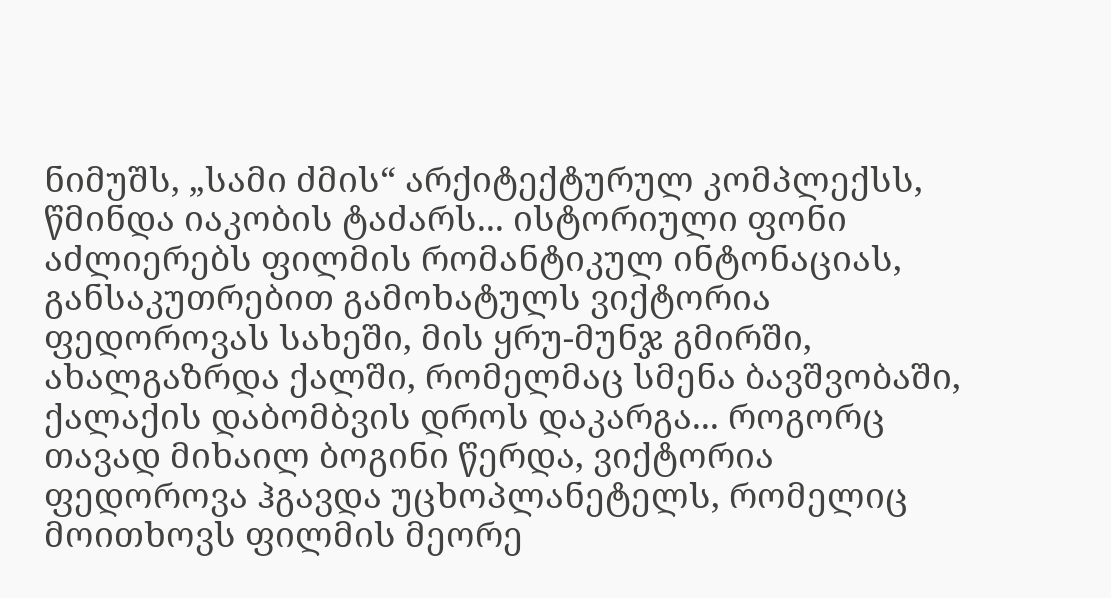ნიმუშს, „სამი ძმის“ არქიტექტურულ კომპლექსს, წმინდა იაკობის ტაძარს... ისტორიული ფონი აძლიერებს ფილმის რომანტიკულ ინტონაციას, განსაკუთრებით გამოხატულს ვიქტორია ფედოროვას სახეში, მის ყრუ-მუნჯ გმირში, ახალგაზრდა ქალში, რომელმაც სმენა ბავშვობაში, ქალაქის დაბომბვის დროს დაკარგა... როგორც თავად მიხაილ ბოგინი წერდა, ვიქტორია ფედოროვა ჰგავდა უცხოპლანეტელს, რომელიც მოითხოვს ფილმის მეორე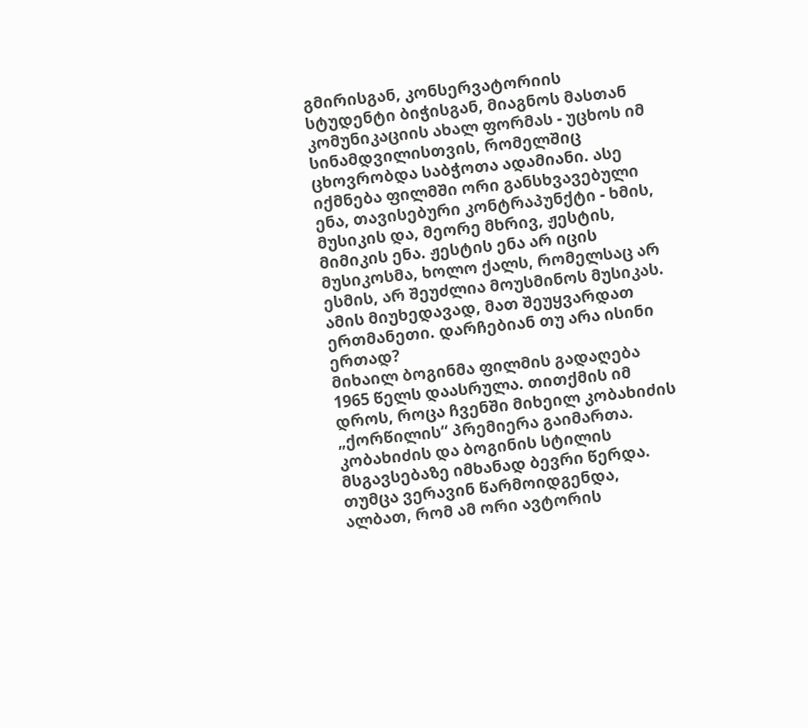გმირისგან, კონსერვატორიის სტუდენტი ბიჭისგან, მიაგნოს მასთან კომუნიკაციის ახალ ფორმას - უცხოს იმ სინამდვილისთვის, რომელშიც ცხოვრობდა საბჭოთა ადამიანი. ასე იქმნება ფილმში ორი განსხვავებული ენა, თავისებური კონტრაპუნქტი - ხმის, მუსიკის და, მეორე მხრივ, ჟესტის, მიმიკის ენა. ჟესტის ენა არ იცის მუსიკოსმა, ხოლო ქალს, რომელსაც არ ესმის, არ შეუძლია მოუსმინოს მუსიკას. ამის მიუხედავად, მათ შეუყვარდათ ერთმანეთი. დარჩებიან თუ არა ისინი ერთად?
მიხაილ ბოგინმა ფილმის გადაღება 1965 წელს დაასრულა. თითქმის იმ დროს, როცა ჩვენში მიხეილ კობახიძის „ქორწილის“ პრემიერა გაიმართა. კობახიძის და ბოგინის სტილის მსგავსებაზე იმხანად ბევრი წერდა. თუმცა ვერავინ წარმოიდგენდა, ალბათ, რომ ამ ორი ავტორის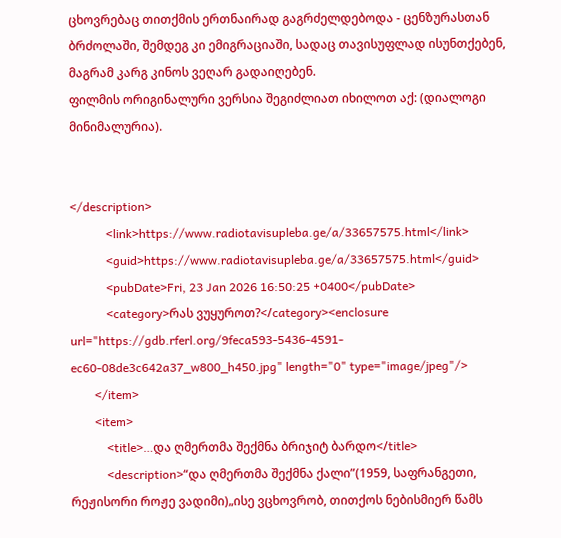ცხოვრებაც თითქმის ერთნაირად გაგრძელდებოდა - ცენზურასთან ბრძოლაში, შემდეგ კი ემიგრაციაში, სადაც თავისუფლად ისუნთქებენ, მაგრამ კარგ კინოს ვეღარ გადაიღებენ.
ფილმის ორიგინალური ვერსია შეგიძლიათ იხილოთ აქ: (დიალოგი მინიმალურია).


</description>
            <link>https://www.radiotavisupleba.ge/a/33657575.html</link>
            <guid>https://www.radiotavisupleba.ge/a/33657575.html</guid>
            <pubDate>Fri, 23 Jan 2026 16:50:25 +0400</pubDate>
            <category>რას ვუყუროთ?</category><enclosure url="https://gdb.rferl.org/9feca593-5436-4591-ec60-08de3c642a37_w800_h450.jpg" length="0" type="image/jpeg"/>
        </item>
        <item>
            <title>…და ღმერთმა შექმნა ბრიჯიტ ბარდო</title>
            <description>“და ღმერთმა შექმნა ქალი”(1959, საფრანგეთი, რეჟისორი როჟე ვადიმი)„ისე ვცხოვრობ, თითქოს ნებისმიერ წამს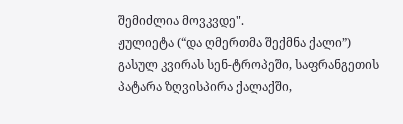შემიძლია მოვკვდე".
ჟულიეტა (“და ღმერთმა შექმნა ქალი”)
გასულ კვირას სენ-ტროპეში, საფრანგეთის პატარა ზღვისპირა ქალაქში,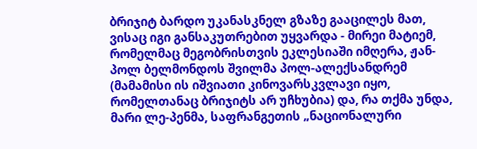ბრიჯიტ ბარდო უკანასკნელ გზაზე გააცილეს მათ, ვისაც იგი განსაკუთრებით უყვარდა - მირეი მატიემ, რომელმაც მეგობრისთვის ეკლესიაში იმღერა, ჟან-პოლ ბელმონდოს შვილმა პოლ-ალექსანდრემ (მამამისი ის იშვიათი კინოვარსკვლავი იყო, რომელთანაც ბრიჯიტს არ უჩხუბია) და, რა თქმა უნდა, მარი ლე-პენმა, საფრანგეთის „ნაციონალური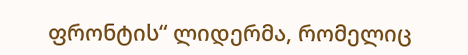ფრონტის“ ლიდერმა, რომელიც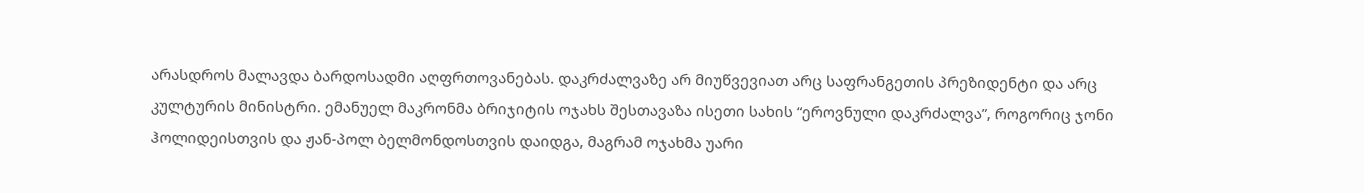არასდროს მალავდა ბარდოსადმი აღფრთოვანებას. დაკრძალვაზე არ მიუწვევიათ არც საფრანგეთის პრეზიდენტი და არც კულტურის მინისტრი. ემანუელ მაკრონმა ბრიჯიტის ოჯახს შესთავაზა ისეთი სახის “ეროვნული დაკრძალვა”, როგორიც ჯონი ჰოლიდეისთვის და ჟან-პოლ ბელმონდოსთვის დაიდგა, მაგრამ ოჯახმა უარი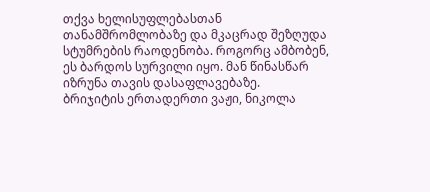თქვა ხელისუფლებასთან თანამშრომლობაზე და მკაცრად შეზღუდა სტუმრების რაოდენობა. როგორც ამბობენ, ეს ბარდოს სურვილი იყო. მან წინასწარ იზრუნა თავის დასაფლავებაზე.
ბრიჯიტის ერთადერთი ვაჟი, ნიკოლა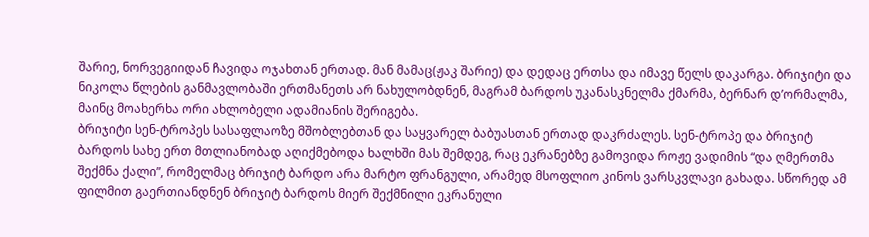შარიე, ნორვეგიიდან ჩავიდა ოჯახთან ერთად. მან მამაც(ჟაკ შარიე) და დედაც ერთსა და იმავე წელს დაკარგა. ბრიჯიტი და ნიკოლა წლების განმავლობაში ერთმანეთს არ ნახულობდნენ, მაგრამ ბარდოს უკანასკნელმა ქმარმა, ბერნარ დ’ორმალმა, მაინც მოახერხა ორი ახლობელი ადამიანის შერიგება.
ბრიჯიტი სენ-ტროპეს სასაფლაოზე მშობლებთან და საყვარელ ბაბუასთან ერთად დაკრძალეს. სენ-ტროპე და ბრიჯიტ ბარდოს სახე ერთ მთლიანობად აღიქმებოდა ხალხში მას შემდეგ, რაც ეკრანებზე გამოვიდა როჟე ვადიმის “და ღმერთმა შექმნა ქალი”, რომელმაც ბრიჯიტ ბარდო არა მარტო ფრანგული, არამედ მსოფლიო კინოს ვარსკვლავი გახადა. სწორედ ამ ფილმით გაერთიანდნენ ბრიჯიტ ბარდოს მიერ შექმნილი ეკრანული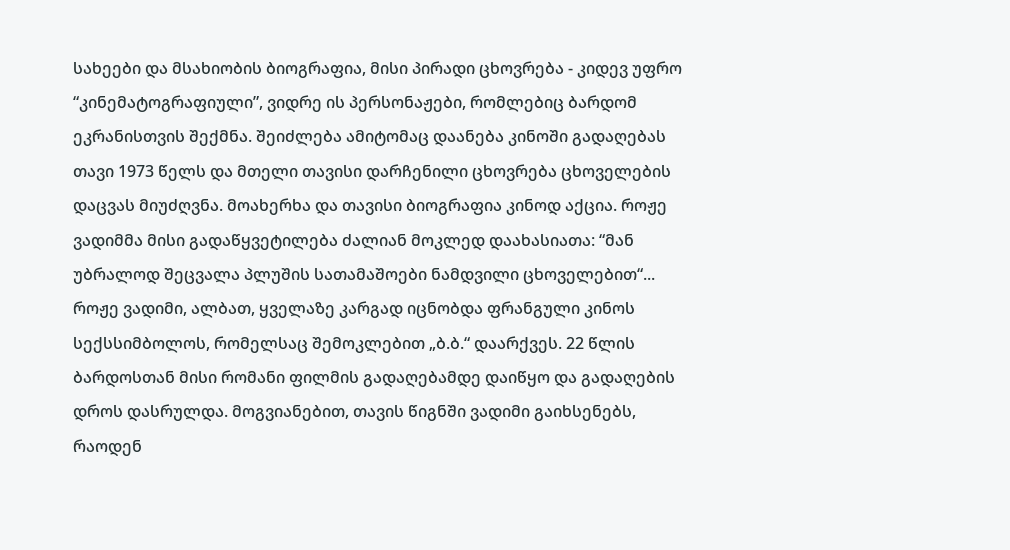სახეები და მსახიობის ბიოგრაფია, მისი პირადი ცხოვრება - კიდევ უფრო “კინემატოგრაფიული”, ვიდრე ის პერსონაჟები, რომლებიც ბარდომ ეკრანისთვის შექმნა. შეიძლება ამიტომაც დაანება კინოში გადაღებას თავი 1973 წელს და მთელი თავისი დარჩენილი ცხოვრება ცხოველების დაცვას მიუძღვნა. მოახერხა და თავისი ბიოგრაფია კინოდ აქცია. როჟე ვადიმმა მისი გადაწყვეტილება ძალიან მოკლედ დაახასიათა: “მან უბრალოდ შეცვალა პლუშის სათამაშოები ნამდვილი ცხოველებით“...
როჟე ვადიმი, ალბათ, ყველაზე კარგად იცნობდა ფრანგული კინოს სექსსიმბოლოს, რომელსაც შემოკლებით „ბ.ბ.“ დაარქვეს. 22 წლის ბარდოსთან მისი რომანი ფილმის გადაღებამდე დაიწყო და გადაღების დროს დასრულდა. მოგვიანებით, თავის წიგნში ვადიმი გაიხსენებს, რაოდენ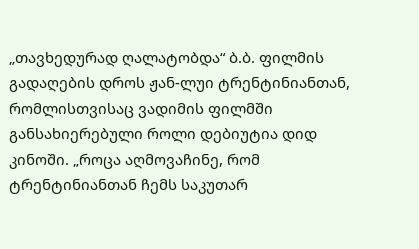„თავხედურად ღალატობდა“ ბ.ბ. ფილმის გადაღების დროს ჟან-ლუი ტრენტინიანთან, რომლისთვისაც ვადიმის ფილმში განსახიერებული როლი დებიუტია დიდ კინოში. „როცა აღმოვაჩინე, რომ ტრენტინიანთან ჩემს საკუთარ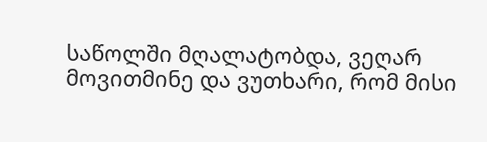საწოლში მღალატობდა, ვეღარ მოვითმინე და ვუთხარი, რომ მისი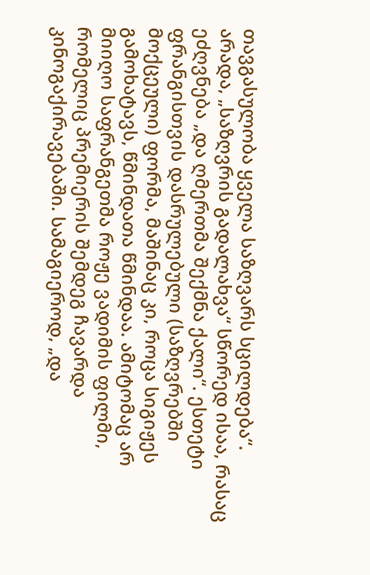თავგასულობა ყველა საზღვარს სცილდება“.
არადა, „საზღვრის გადალახვა“ სწორედ ისაა, რასაც ეძღვნება „და ღმერთმა შექმნა ქალი“. ესთეტი ფრანგისთვის დასრულებული (საზღვრებში მოქცეული) ფორმა, მაშინაც კი, როცა სიგიჟეს გამოხატავს, წმინდათა წმინდაა. ამიტომაც არ მიიღო საფრანგეთმა როჟე ვადიმის ფილმი, რომელიც პრემიერის შემდეგ ჩავარდა კინოგაქირავებაში. სამაგიეროდ, „და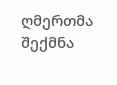ღმერთმა შექმნა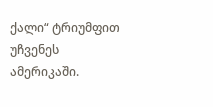ქალი“ ტრიუმფით უჩვენეს ამერიკაში.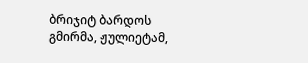ბრიჯიტ ბარდოს გმირმა, ჟულიეტამ,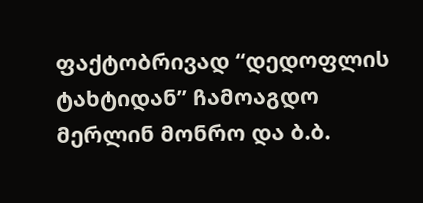ფაქტობრივად “დედოფლის ტახტიდან” ჩამოაგდო მერლინ მონრო და ბ.ბ.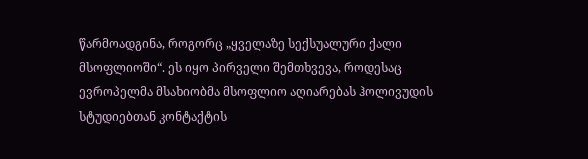წარმოადგინა, როგორც „ყველაზე სექსუალური ქალი მსოფლიოში“. ეს იყო პირველი შემთხვევა, როდესაც ევროპელმა მსახიობმა მსოფლიო აღიარებას ჰოლივუდის სტუდიებთან კონტაქტის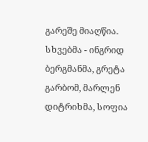გარეშე მიაღწია. სხვებმა - ინგრიდ ბერგმანმა, გრეტა გარბომ, მარლენ დიტრიხმა, სოფია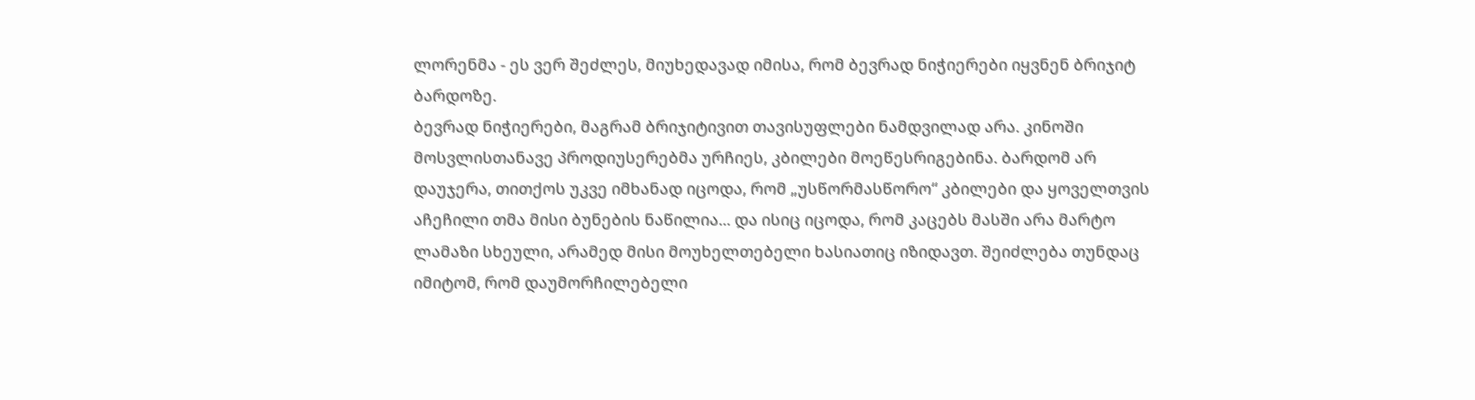ლორენმა - ეს ვერ შეძლეს, მიუხედავად იმისა, რომ ბევრად ნიჭიერები იყვნენ ბრიჯიტ ბარდოზე.
ბევრად ნიჭიერები, მაგრამ ბრიჯიტივით თავისუფლები ნამდვილად არა. კინოში მოსვლისთანავე პროდიუსერებმა ურჩიეს, კბილები მოეწესრიგებინა. ბარდომ არ დაუჯერა, თითქოს უკვე იმხანად იცოდა, რომ „უსწორმასწორო“ კბილები და ყოველთვის აჩეჩილი თმა მისი ბუნების ნაწილია... და ისიც იცოდა, რომ კაცებს მასში არა მარტო ლამაზი სხეული, არამედ მისი მოუხელთებელი ხასიათიც იზიდავთ. შეიძლება თუნდაც იმიტომ, რომ დაუმორჩილებელი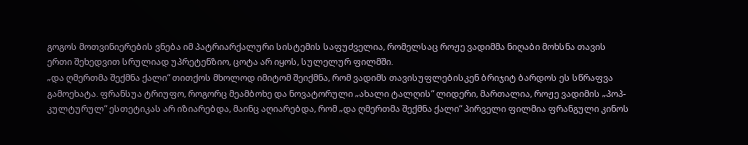გოგოს მოთვინიერების ვნება იმ პატრიარქალური სისტემის საფუძველია, რომელსაც როჟე ვადიმმა ნიღაბი მოხსნა თავის ერთი შეხედვით სრულიად უპრეტენზიო, ცოტა არ იყოს, სულელურ ფილმში.
„და ღმერთმა შექმნა ქალი“ თითქოს მხოლოდ იმიტომ შეიქმნა, რომ ვადიმს თავისუფლებისკენ ბრიჯიტ ბარდოს ეს სწრაფვა გამოეხატა. ფრანსუა ტრიუფო, როგორც მეამბოხე და ნოვატორული „ახალი ტალღის“ ლიდერი, მართალია, როჟე ვადიმის „პოპ-კულტურულ“ ესთეტიკას არ იზიარებდა, მაინც აღიარებდა, რომ „და ღმერთმა შექმნა ქალი“ პირველი ფილმია ფრანგული კინოს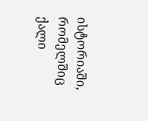ისტორიაში, რომელშიც ქალი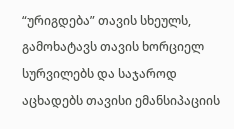“ურიგდება” თავის სხეულს, გამოხატავს თავის ხორციელ სურვილებს და საჯაროდ აცხადებს თავისი ემანსიპაციის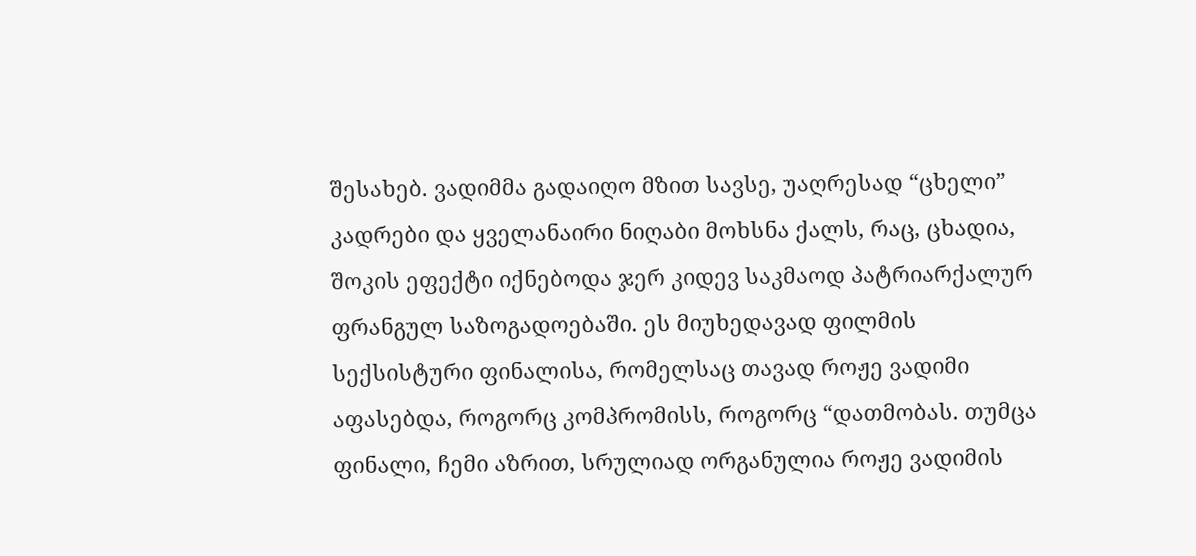შესახებ. ვადიმმა გადაიღო მზით სავსე, უაღრესად “ცხელი” კადრები და ყველანაირი ნიღაბი მოხსნა ქალს, რაც, ცხადია, შოკის ეფექტი იქნებოდა ჯერ კიდევ საკმაოდ პატრიარქალურ ფრანგულ საზოგადოებაში. ეს მიუხედავად ფილმის სექსისტური ფინალისა, რომელსაც თავად როჟე ვადიმი აფასებდა, როგორც კომპრომისს, როგორც “დათმობას. თუმცა ფინალი, ჩემი აზრით, სრულიად ორგანულია როჟე ვადიმის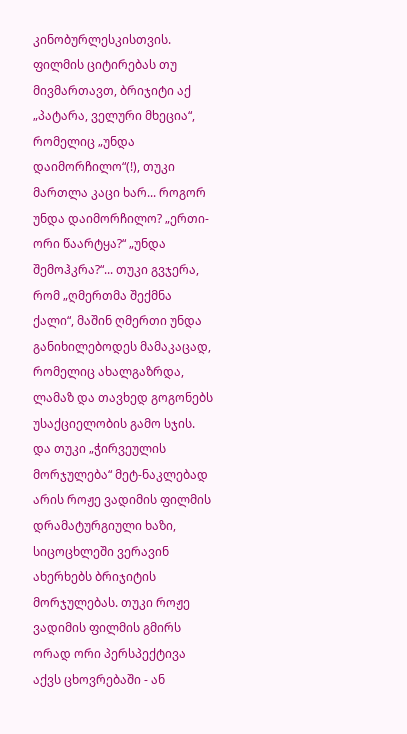კინობურლესკისთვის. ფილმის ციტირებას თუ მივმართავთ, ბრიჯიტი აქ „პატარა, ველური მხეცია“, რომელიც „უნდა დაიმორჩილო“(!), თუკი მართლა კაცი ხარ... როგორ უნდა დაიმორჩილო? „ერთი-ორი წაარტყა?“ „უნდა შემოჰკრა?“... თუკი გვჯერა, რომ „ღმერთმა შექმნა ქალი“, მაშინ ღმერთი უნდა განიხილებოდეს მამაკაცად, რომელიც ახალგაზრდა, ლამაზ და თავხედ გოგონებს უსაქციელობის გამო სჯის.
და თუკი „ჭირვეულის მორჯულება“ მეტ-ნაკლებად არის როჟე ვადიმის ფილმის დრამატურგიული ხაზი, სიცოცხლეში ვერავინ ახერხებს ბრიჯიტის მორჯულებას. თუკი როჟე ვადიმის ფილმის გმირს ორად ორი პერსპექტივა აქვს ცხოვრებაში - ან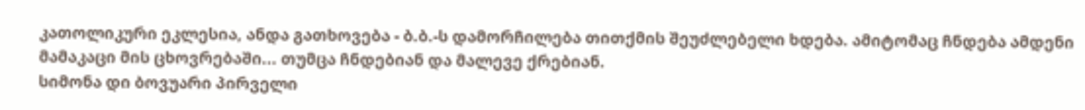კათოლიკური ეკლესია, ანდა გათხოვება - ბ.ბ.-ს დამორჩილება თითქმის შეუძლებელი ხდება. ამიტომაც ჩნდება ამდენი მამაკაცი მის ცხოვრებაში... თუმცა ჩნდებიან და მალევე ქრებიან.
სიმონა დი ბოვუარი პირველი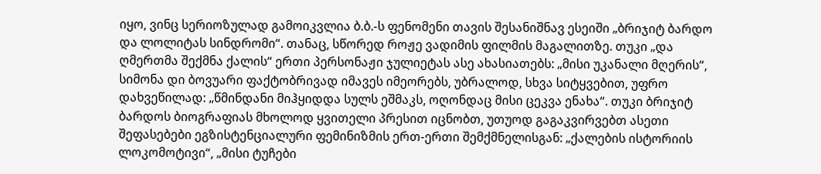იყო, ვინც სერიოზულად გამოიკვლია ბ.ბ.-ს ფენომენი თავის შესანიშნავ ესეიში „ბრიჯიტ ბარდო და ლოლიტას სინდრომი“. თანაც, სწორედ როჟე ვადიმის ფილმის მაგალითზე. თუკი „და ღმერთმა შექმნა ქალის“ ერთი პერსონაჟი ჯულიეტას ასე ახასიათებს: „მისი უკანალი მღერის“, სიმონა დი ბოვუარი ფაქტობრივად იმავეს იმეორებს, უბრალოდ, სხვა სიტყვებით, უფრო დახვეწილად: „წმინდანი მიჰყიდდა სულს ეშმაკს, ოღონდაც მისი ცეკვა ენახა“. თუკი ბრიჯიტ ბარდოს ბიოგრაფიას მხოლოდ ყვითელი პრესით იცნობთ, უთუოდ გაგაკვირვებთ ასეთი შეფასებები ეგზისტენციალური ფემინიზმის ერთ-ერთი შემქმნელისგან: „ქალების ისტორიის ლოკომოტივი“, „მისი ტუჩები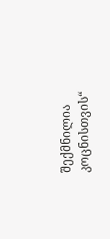შექმნილია კოცნისთვის“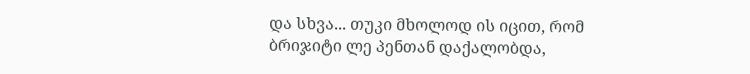და სხვა... თუკი მხოლოდ ის იცით, რომ ბრიჯიტი ლე პენთან დაქალობდა,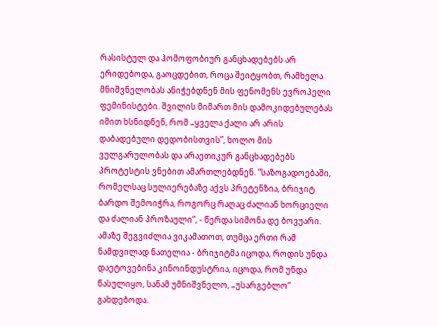რასისტულ და ჰომოფობიურ განცხადებებს არ ერიდებოდა, გაოცდებით, როცა შეიტყობთ, რამხელა მნიშვნელობას ანიჭებდნენ მის ფენომენს ევროპელი ფემინისტები. შვილის მიმართ მის დამოკიდებულებას იმით ხსნიდნენ, რომ „ყველა ქალი არ არის დაბადებული დედობისთვის”, ხოლო მის ვულგარულობას და არაეთიკურ განცხადებებს პროტესტის ვნებით ამართლებდნენ. “საზოგადოებაში, რომელსაც სულიერებაზე აქვს პრეტენზია, ბრიჯიტ ბარდო შემოიჭრა, როგორც რაღაც ძალიან ხორციელი და ძალიან პროზაული“, - წერდა სიმონა დე ბოვუარი.
ამაზე შეგვიძლია ვიკამათოთ, თუმცა ერთი რამ ნამდვილად ნათელია - ბრიჯიტმა იცოდა, როდის უნდა დაეტოვებინა კინოინდუსტრია, იცოდა, რომ უნდა წასულიყო, სანამ უმნიშვნელო, „უსარგებლო“ გახდებოდა.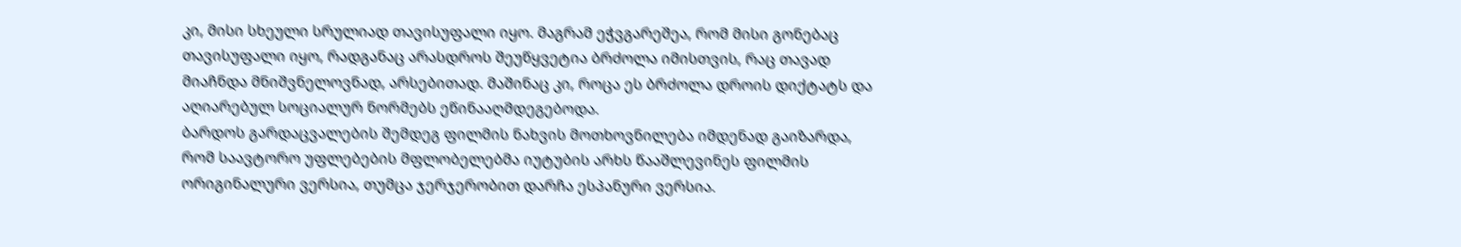კი, მისი სხეული სრულიად თავისუფალი იყო. მაგრამ ეჭვგარეშეა, რომ მისი გონებაც თავისუფალი იყო, რადგანაც არასდროს შეუწყვეტია ბრძოლა იმისთვის, რაც თავად მიაჩნდა მნიშვნელოვნად, არსებითად. მაშინაც კი, როცა ეს ბრძოლა დროის დიქტატს და აღიარებულ სოციალურ ნორმებს ეწინააღმდეგებოდა.
ბარდოს გარდაცვალების შემდეგ ფილმის ნახვის მოთხოვნილება იმდენად გაიზარდა, რომ საავტორო უფლებების მფლობელებმა იუტუბის არხს წააშლევინეს ფილმის ორიგინალური ვერსია, თუმცა ჯერჯერობით დარჩა ესპანური ვერსია.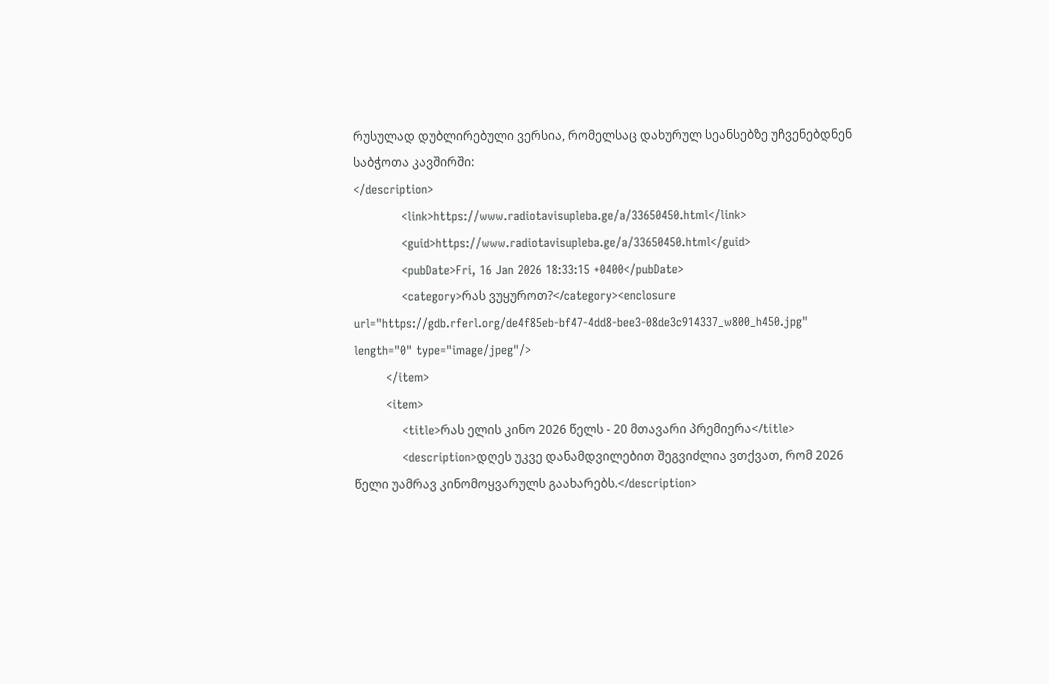რუსულად დუბლირებული ვერსია, რომელსაც დახურულ სეანსებზე უჩვენებდნენ საბჭოთა კავშირში:
</description>
            <link>https://www.radiotavisupleba.ge/a/33650450.html</link>
            <guid>https://www.radiotavisupleba.ge/a/33650450.html</guid>
            <pubDate>Fri, 16 Jan 2026 18:33:15 +0400</pubDate>
            <category>რას ვუყუროთ?</category><enclosure url="https://gdb.rferl.org/de4f85eb-bf47-4dd8-bee3-08de3c914337_w800_h450.jpg" length="0" type="image/jpeg"/>
        </item>
        <item>
            <title>რას ელის კინო 2026 წელს - 20 მთავარი პრემიერა</title>
            <description>დღეს უკვე დანამდვილებით შეგვიძლია ვთქვათ, რომ 2026 წელი უამრავ კინომოყვარულს გაახარებს.</description>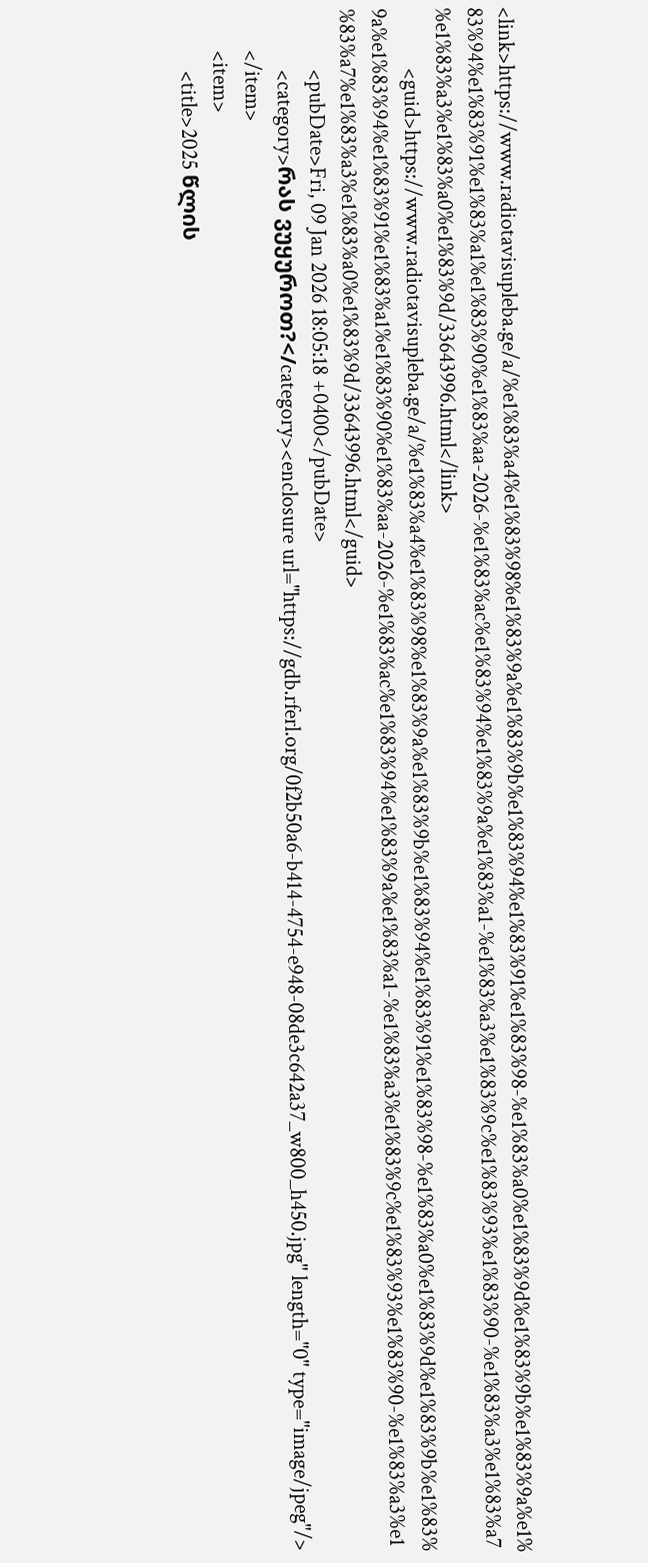<link>https://www.radiotavisupleba.ge/a/%e1%83%a4%e1%83%98%e1%83%9a%e1%83%9b%e1%83%94%e1%83%91%e1%83%98-%e1%83%a0%e1%83%9d%e1%83%9b%e1%83%9a%e1%83%94%e1%83%91%e1%83%a1%e1%83%90%e1%83%aa-2026-%e1%83%ac%e1%83%94%e1%83%9a%e1%83%a1-%e1%83%a3%e1%83%9c%e1%83%93%e1%83%90-%e1%83%a3%e1%83%a7%e1%83%a3%e1%83%a0%e1%83%9d/33643996.html</link>
            <guid>https://www.radiotavisupleba.ge/a/%e1%83%a4%e1%83%98%e1%83%9a%e1%83%9b%e1%83%94%e1%83%91%e1%83%98-%e1%83%a0%e1%83%9d%e1%83%9b%e1%83%9a%e1%83%94%e1%83%91%e1%83%a1%e1%83%90%e1%83%aa-2026-%e1%83%ac%e1%83%94%e1%83%9a%e1%83%a1-%e1%83%a3%e1%83%9c%e1%83%93%e1%83%90-%e1%83%a3%e1%83%a7%e1%83%a3%e1%83%a0%e1%83%9d/33643996.html</guid>
            <pubDate>Fri, 09 Jan 2026 18:05:18 +0400</pubDate>
            <category>რას ვუყუროთ?</category><enclosure url="https://gdb.rferl.org/0f2b50a6-b414-4754-e948-08de3c642a37_w800_h450.jpg" length="0" type="image/jpeg"/>
        </item>
        <item>
            <title>2025 წლის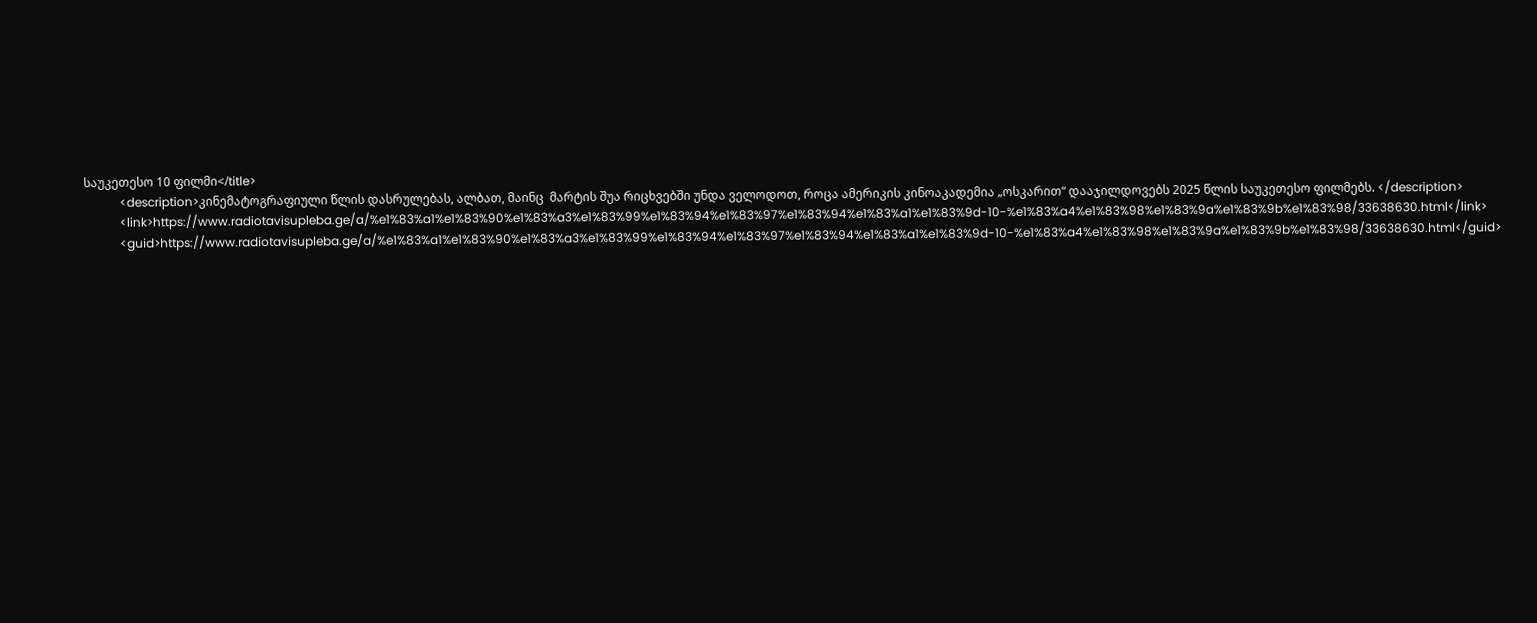საუკეთესო 10 ფილმი</title>
            <description>კინემატოგრაფიული წლის დასრულებას, ალბათ, მაინც  მარტის შუა რიცხვებში უნდა ველოდოთ, როცა ამერიკის კინოაკადემია „ოსკარით“ დააჯილდოვებს 2025 წლის საუკეთესო ფილმებს. </description>
            <link>https://www.radiotavisupleba.ge/a/%e1%83%a1%e1%83%90%e1%83%a3%e1%83%99%e1%83%94%e1%83%97%e1%83%94%e1%83%a1%e1%83%9d-10-%e1%83%a4%e1%83%98%e1%83%9a%e1%83%9b%e1%83%98/33638630.html</link>
            <guid>https://www.radiotavisupleba.ge/a/%e1%83%a1%e1%83%90%e1%83%a3%e1%83%99%e1%83%94%e1%83%97%e1%83%94%e1%83%a1%e1%83%9d-10-%e1%83%a4%e1%83%98%e1%83%9a%e1%83%9b%e1%83%98/33638630.html</guid>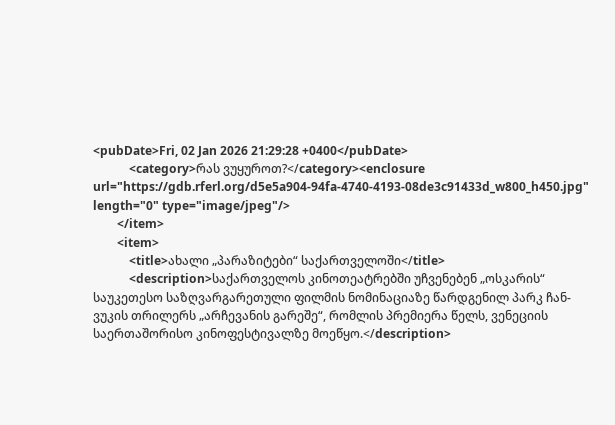<pubDate>Fri, 02 Jan 2026 21:29:28 +0400</pubDate>
            <category>რას ვუყუროთ?</category><enclosure url="https://gdb.rferl.org/d5e5a904-94fa-4740-4193-08de3c91433d_w800_h450.jpg" length="0" type="image/jpeg"/>
        </item>
        <item>
            <title>ახალი „პარაზიტები“ საქართველოში</title>
            <description>საქართველოს კინოთეატრებში უჩვენებენ „ოსკარის“ საუკეთესო საზღვარგარეთული ფილმის ნომინაციაზე წარდგენილ პარკ ჩან-ვუკის თრილერს „არჩევანის გარეშე“, რომლის პრემიერა წელს, ვენეციის საერთაშორისო კინოფესტივალზე მოეწყო.</description>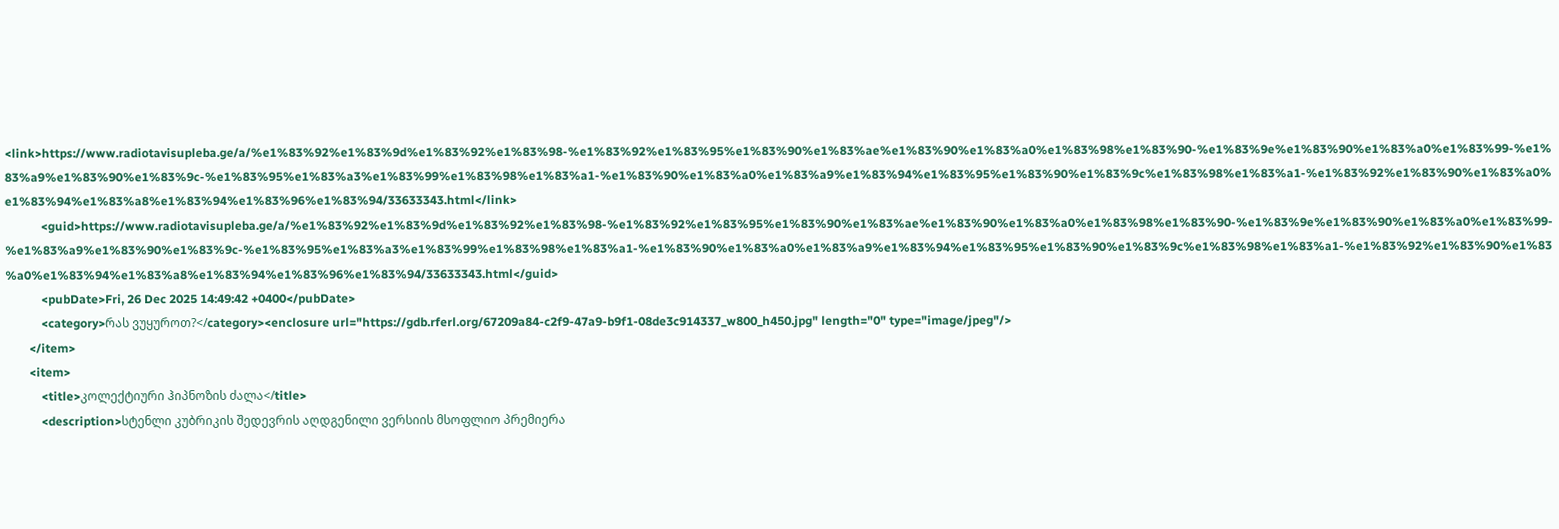<link>https://www.radiotavisupleba.ge/a/%e1%83%92%e1%83%9d%e1%83%92%e1%83%98-%e1%83%92%e1%83%95%e1%83%90%e1%83%ae%e1%83%90%e1%83%a0%e1%83%98%e1%83%90-%e1%83%9e%e1%83%90%e1%83%a0%e1%83%99-%e1%83%a9%e1%83%90%e1%83%9c-%e1%83%95%e1%83%a3%e1%83%99%e1%83%98%e1%83%a1-%e1%83%90%e1%83%a0%e1%83%a9%e1%83%94%e1%83%95%e1%83%90%e1%83%9c%e1%83%98%e1%83%a1-%e1%83%92%e1%83%90%e1%83%a0%e1%83%94%e1%83%a8%e1%83%94%e1%83%96%e1%83%94/33633343.html</link>
            <guid>https://www.radiotavisupleba.ge/a/%e1%83%92%e1%83%9d%e1%83%92%e1%83%98-%e1%83%92%e1%83%95%e1%83%90%e1%83%ae%e1%83%90%e1%83%a0%e1%83%98%e1%83%90-%e1%83%9e%e1%83%90%e1%83%a0%e1%83%99-%e1%83%a9%e1%83%90%e1%83%9c-%e1%83%95%e1%83%a3%e1%83%99%e1%83%98%e1%83%a1-%e1%83%90%e1%83%a0%e1%83%a9%e1%83%94%e1%83%95%e1%83%90%e1%83%9c%e1%83%98%e1%83%a1-%e1%83%92%e1%83%90%e1%83%a0%e1%83%94%e1%83%a8%e1%83%94%e1%83%96%e1%83%94/33633343.html</guid>
            <pubDate>Fri, 26 Dec 2025 14:49:42 +0400</pubDate>
            <category>რას ვუყუროთ?</category><enclosure url="https://gdb.rferl.org/67209a84-c2f9-47a9-b9f1-08de3c914337_w800_h450.jpg" length="0" type="image/jpeg"/>
        </item>
        <item>
            <title>კოლექტიური ჰიპნოზის ძალა</title>
            <description>სტენლი კუბრიკის შედევრის აღდგენილი ვერსიის მსოფლიო პრემიერა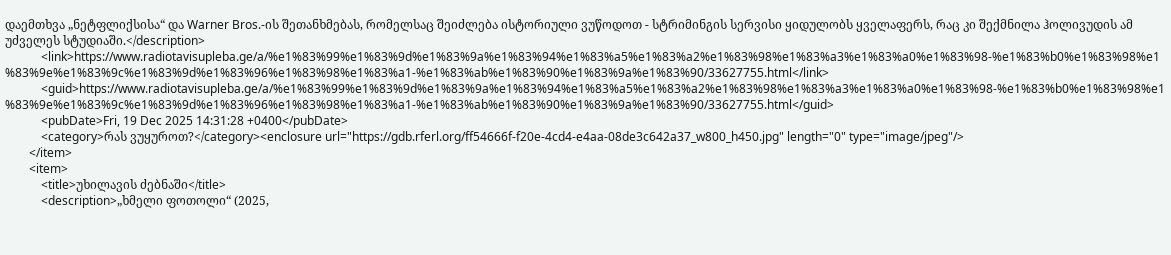დაემთხვა „ნეტფლიქსისა“ და Warner Bros.-ის შეთანხმებას, რომელსაც შეიძლება ისტორიული ვუწოდოთ - სტრიმინგის სერვისი ყიდულობს ყველაფერს, რაც კი შექმნილა ჰოლივუდის ამ უძველეს სტუდიაში.</description>
            <link>https://www.radiotavisupleba.ge/a/%e1%83%99%e1%83%9d%e1%83%9a%e1%83%94%e1%83%a5%e1%83%a2%e1%83%98%e1%83%a3%e1%83%a0%e1%83%98-%e1%83%b0%e1%83%98%e1%83%9e%e1%83%9c%e1%83%9d%e1%83%96%e1%83%98%e1%83%a1-%e1%83%ab%e1%83%90%e1%83%9a%e1%83%90/33627755.html</link>
            <guid>https://www.radiotavisupleba.ge/a/%e1%83%99%e1%83%9d%e1%83%9a%e1%83%94%e1%83%a5%e1%83%a2%e1%83%98%e1%83%a3%e1%83%a0%e1%83%98-%e1%83%b0%e1%83%98%e1%83%9e%e1%83%9c%e1%83%9d%e1%83%96%e1%83%98%e1%83%a1-%e1%83%ab%e1%83%90%e1%83%9a%e1%83%90/33627755.html</guid>
            <pubDate>Fri, 19 Dec 2025 14:31:28 +0400</pubDate>
            <category>რას ვუყუროთ?</category><enclosure url="https://gdb.rferl.org/ff54666f-f20e-4cd4-e4aa-08de3c642a37_w800_h450.jpg" length="0" type="image/jpeg"/>
        </item>
        <item>
            <title>უხილავის ძებნაში</title>
            <description>„ხმელი ფოთოლი“ (2025,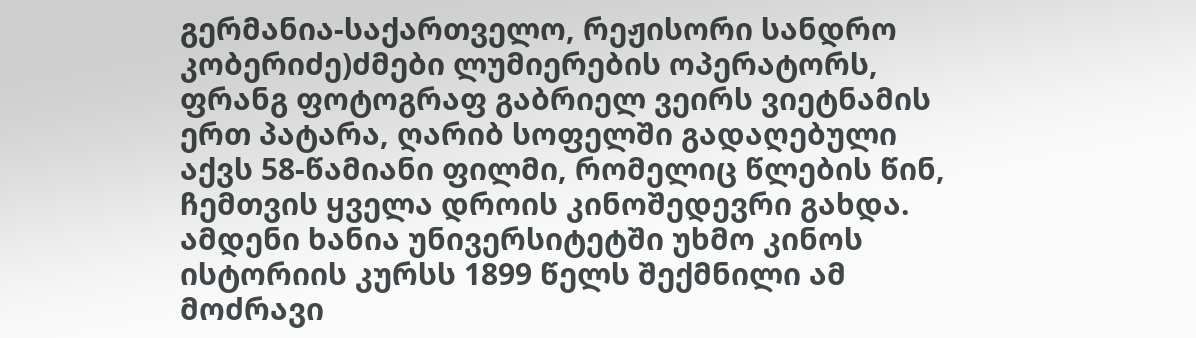გერმანია-საქართველო, რეჟისორი სანდრო კობერიძე)ძმები ლუმიერების ოპერატორს, ფრანგ ფოტოგრაფ გაბრიელ ვეირს ვიეტნამის ერთ პატარა, ღარიბ სოფელში გადაღებული აქვს 58-წამიანი ფილმი, რომელიც წლების წინ, ჩემთვის ყველა დროის კინოშედევრი გახდა. ამდენი ხანია უნივერსიტეტში უხმო კინოს ისტორიის კურსს 1899 წელს შექმნილი ამ მოძრავი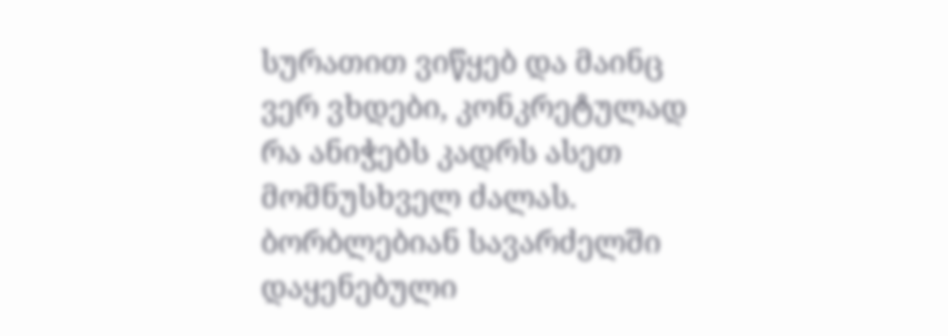სურათით ვიწყებ და მაინც ვერ ვხდები, კონკრეტულად რა ანიჭებს კადრს ასეთ მომნუსხველ ძალას. ბორბლებიან სავარძელში დაყენებული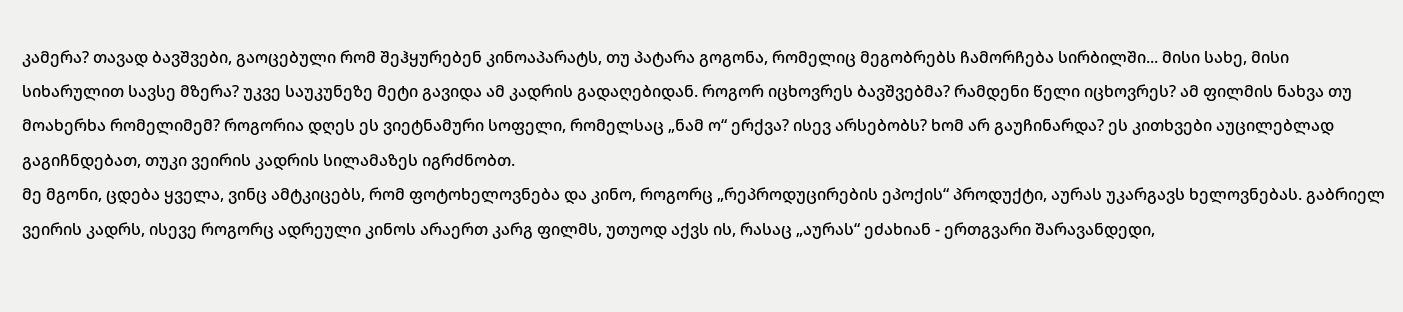კამერა? თავად ბავშვები, გაოცებული რომ შეჰყურებენ კინოაპარატს, თუ პატარა გოგონა, რომელიც მეგობრებს ჩამორჩება სირბილში... მისი სახე, მისი სიხარულით სავსე მზერა? უკვე საუკუნეზე მეტი გავიდა ამ კადრის გადაღებიდან. როგორ იცხოვრეს ბავშვებმა? რამდენი წელი იცხოვრეს? ამ ფილმის ნახვა თუ მოახერხა რომელიმემ? როგორია დღეს ეს ვიეტნამური სოფელი, რომელსაც „ნამ ო“ ერქვა? ისევ არსებობს? ხომ არ გაუჩინარდა? ეს კითხვები აუცილებლად გაგიჩნდებათ, თუკი ვეირის კადრის სილამაზეს იგრძნობთ.
მე მგონი, ცდება ყველა, ვინც ამტკიცებს, რომ ფოტოხელოვნება და კინო, როგორც „რეპროდუცირების ეპოქის“ პროდუქტი, აურას უკარგავს ხელოვნებას. გაბრიელ ვეირის კადრს, ისევე როგორც ადრეული კინოს არაერთ კარგ ფილმს, უთუოდ აქვს ის, რასაც „აურას“ ეძახიან - ერთგვარი შარავანდედი,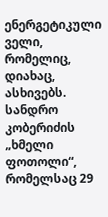ენერგეტიკული ველი, რომელიც, დიახაც, ასხივებს.
სანდრო კობერიძის „ხმელი ფოთოლი“, რომელსაც 29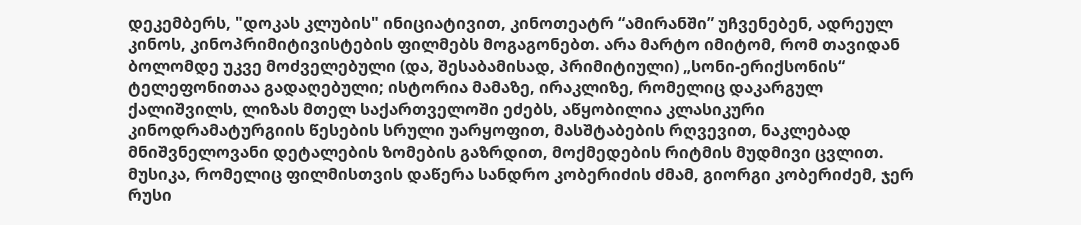დეკემბერს, "დოკას კლუბის" ინიციატივით, კინოთეატრ “ამირანში” უჩვენებენ, ადრეულ კინოს, კინოპრიმიტივისტების ფილმებს მოგაგონებთ. არა მარტო იმიტომ, რომ თავიდან ბოლომდე უკვე მოძველებული (და, შესაბამისად, პრიმიტიული) „სონი-ერიქსონის“ ტელეფონითაა გადაღებული; ისტორია მამაზე, ირაკლიზე, რომელიც დაკარგულ ქალიშვილს, ლიზას მთელ საქართველოში ეძებს, აწყობილია კლასიკური კინოდრამატურგიის წესების სრული უარყოფით, მასშტაბების რღვევით, ნაკლებად მნიშვნელოვანი დეტალების ზომების გაზრდით, მოქმედების რიტმის მუდმივი ცვლით. მუსიკა, რომელიც ფილმისთვის დაწერა სანდრო კობერიძის ძმამ, გიორგი კობერიძემ, ჯერ რუსი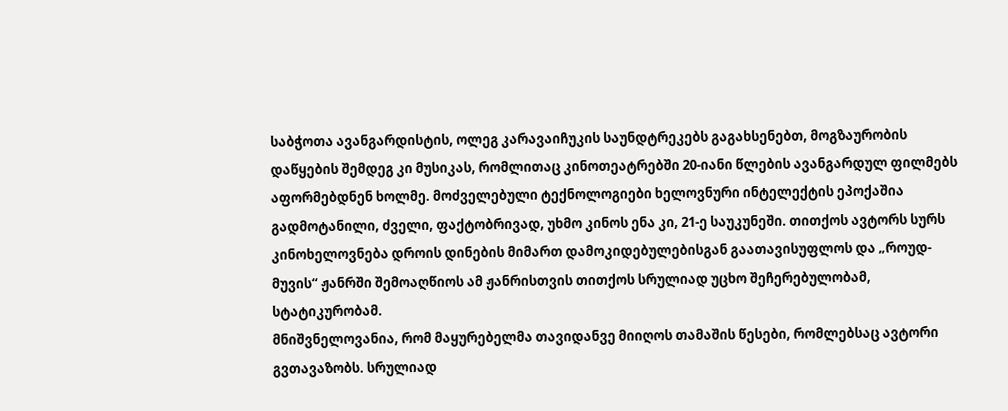საბჭოთა ავანგარდისტის, ოლეგ კარავაიჩუკის საუნდტრეკებს გაგახსენებთ, მოგზაურობის დაწყების შემდეგ კი მუსიკას, რომლითაც კინოთეატრებში 20-იანი წლების ავანგარდულ ფილმებს აფორმებდნენ ხოლმე. მოძველებული ტექნოლოგიები ხელოვნური ინტელექტის ეპოქაშია გადმოტანილი, ძველი, ფაქტობრივად, უხმო კინოს ენა კი, 21-ე საუკუნეში. თითქოს ავტორს სურს კინოხელოვნება დროის დინების მიმართ დამოკიდებულებისგან გაათავისუფლოს და „როუდ-მუვის“ ჟანრში შემოაღწიოს ამ ჟანრისთვის თითქოს სრულიად უცხო შეჩერებულობამ, სტატიკურობამ.
მნიშვნელოვანია, რომ მაყურებელმა თავიდანვე მიიღოს თამაშის წესები, რომლებსაც ავტორი გვთავაზობს. სრულიად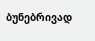ბუნებრივად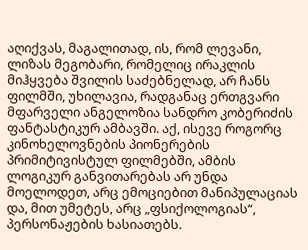აღიქვას, მაგალითად, ის, რომ ლევანი, ლიზას მეგობარი, რომელიც ირაკლის მიჰყვება შვილის საძებნელად, არ ჩანს ფილმში, უხილავია, რადგანაც ერთგვარი მფარველი ანგელოზია სანდრო კობერიძის ფანტასტიკურ ამბავში. აქ, ისევე როგორც კინოხელოვნების პიონერების პრიმიტივისტულ ფილმებში, ამბის ლოგიკურ განვითარებას არ უნდა მოელოდეთ, არც ემოციებით მანიპულაციას და, მით უმეტეს, არც „ფსიქოლოგიას“, პერსონაჟების ხასიათებს.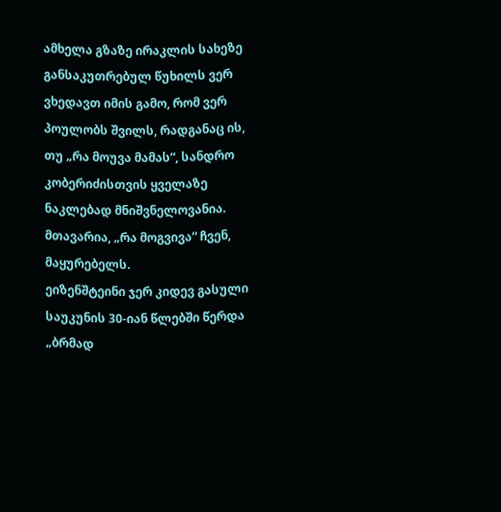ამხელა გზაზე ირაკლის სახეზე განსაკუთრებულ წუხილს ვერ ვხედავთ იმის გამო, რომ ვერ პოულობს შვილს, რადგანაც ის, თუ „რა მოუვა მამას“, სანდრო კობერიძისთვის ყველაზე ნაკლებად მნიშვნელოვანია. მთავარია, „რა მოგვივა“ ჩვენ, მაყურებელს.
ეიზენშტეინი ჯერ კიდევ გასული საუკუნის 30-იან წლებში წერდა „ბრმად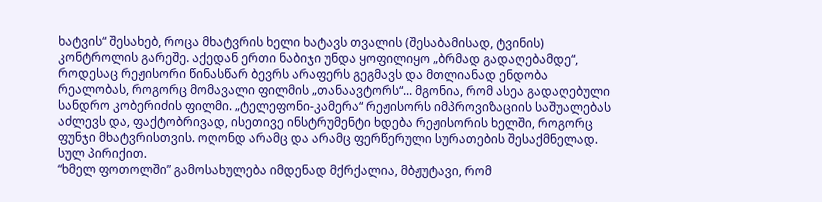ხატვის“ შესახებ, როცა მხატვრის ხელი ხატავს თვალის (შესაბამისად, ტვინის) კონტროლის გარეშე. აქედან ერთი ნაბიჯი უნდა ყოფილიყო „ბრმად გადაღებამდე“, როდესაც რეჟისორი წინასწარ ბევრს არაფერს გეგმავს და მთლიანად ენდობა რეალობას, როგორც მომავალი ფილმის „თანაავტორს“... მგონია, რომ ასეა გადაღებული სანდრო კობერიძის ფილმი. „ტელეფონი-კამერა“ რეჟისორს იმპროვიზაციის საშუალებას აძლევს და, ფაქტობრივად, ისეთივე ინსტრუმენტი ხდება რეჟისორის ხელში, როგორც ფუნჯი მხატვრისთვის. ოღონდ არამც და არამც ფერწერული სურათების შესაქმნელად. სულ პირიქით.
“ხმელ ფოთოლში” გამოსახულება იმდენად მქრქალია, მბჟუტავი, რომ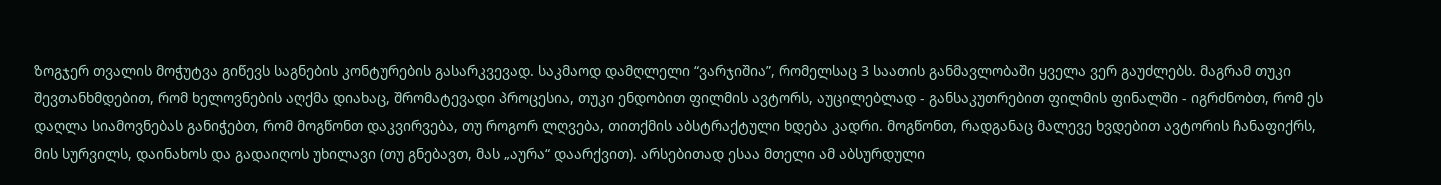ზოგჯერ თვალის მოჭუტვა გიწევს საგნების კონტურების გასარკვევად. საკმაოდ დამღლელი “ვარჯიშია”, რომელსაც 3 საათის განმავლობაში ყველა ვერ გაუძლებს. მაგრამ თუკი შევთანხმდებით, რომ ხელოვნების აღქმა დიახაც, შრომატევადი პროცესია, თუკი ენდობით ფილმის ავტორს, აუცილებლად - განსაკუთრებით ფილმის ფინალში - იგრძნობთ, რომ ეს დაღლა სიამოვნებას განიჭებთ, რომ მოგწონთ დაკვირვება, თუ როგორ ლღვება, თითქმის აბსტრაქტული ხდება კადრი. მოგწონთ, რადგანაც მალევე ხვდებით ავტორის ჩანაფიქრს, მის სურვილს, დაინახოს და გადაიღოს უხილავი (თუ გნებავთ, მას „აურა“ დაარქვით). არსებითად ესაა მთელი ამ აბსურდული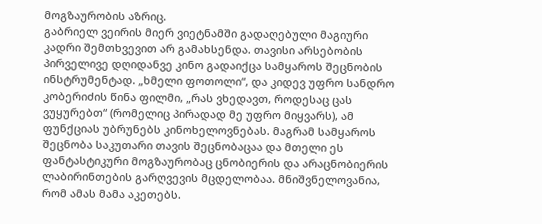მოგზაურობის აზრიც.
გაბრიელ ვეირის მიერ ვიეტნამში გადაღებული მაგიური კადრი შემთხვევით არ გამახსენდა. თავისი არსებობის პირველივე დღიდანვე კინო გადაიქცა სამყაროს შეცნობის ინსტრუმენტად. „ხმელი ფოთოლი“, და კიდევ უფრო სანდრო კობერიძის წინა ფილმი, „რას ვხედავთ, როდესაც ცას ვუყურებთ“ (რომელიც პირადად მე უფრო მიყვარს), ამ ფუნქციას უბრუნებს კინოხელოვნებას. მაგრამ სამყაროს შეცნობა საკუთარი თავის შეცნობაცაა და მთელი ეს ფანტასტიკური მოგზაურობაც ცნობიერის და არაცნობიერის ლაბირინთების გარღვევის მცდელობაა. მნიშვნელოვანია, რომ ამას მამა აკეთებს.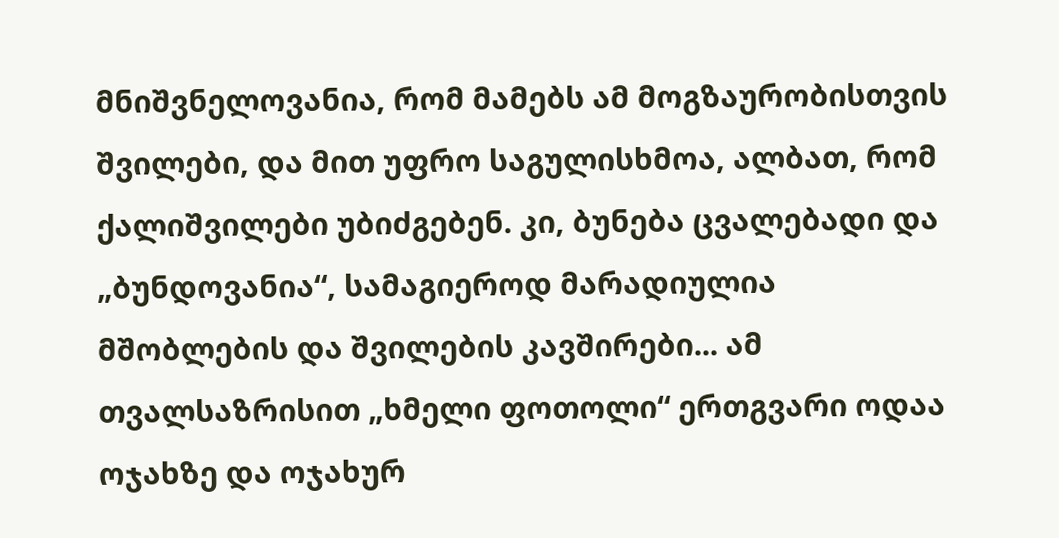მნიშვნელოვანია, რომ მამებს ამ მოგზაურობისთვის შვილები, და მით უფრო საგულისხმოა, ალბათ, რომ ქალიშვილები უბიძგებენ. კი, ბუნება ცვალებადი და „ბუნდოვანია“, სამაგიეროდ მარადიულია მშობლების და შვილების კავშირები... ამ თვალსაზრისით „ხმელი ფოთოლი“ ერთგვარი ოდაა ოჯახზე და ოჯახურ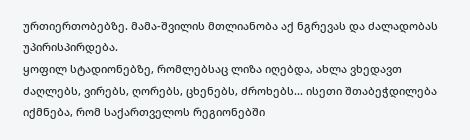ურთიერთობებზე. მამა-შვილის მთლიანობა აქ ნგრევას და ძალადობას უპირისპირდება.
ყოფილ სტადიონებზე, რომლებსაც ლიზა იღებდა, ახლა ვხედავთ ძაღლებს, ვირებს, ღორებს, ცხენებს, ძროხებს... ისეთი შთაბეჭდილება იქმნება, რომ საქართველოს რეგიონებში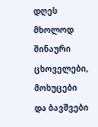დღეს მხოლოდ შინაური ცხოველები, მოხუცები და ბავშვები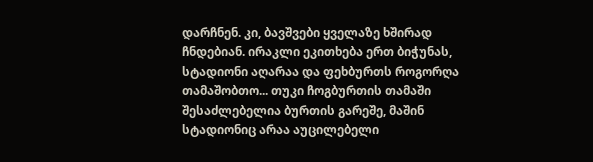დარჩნენ. კი, ბავშვები ყველაზე ხშირად ჩნდებიან. ირაკლი ეკითხება ერთ ბიჭუნას, სტადიონი აღარაა და ფეხბურთს როგორღა თამაშობთო... თუკი ჩოგბურთის თამაში შესაძლებელია ბურთის გარეშე, მაშინ სტადიონიც არაა აუცილებელი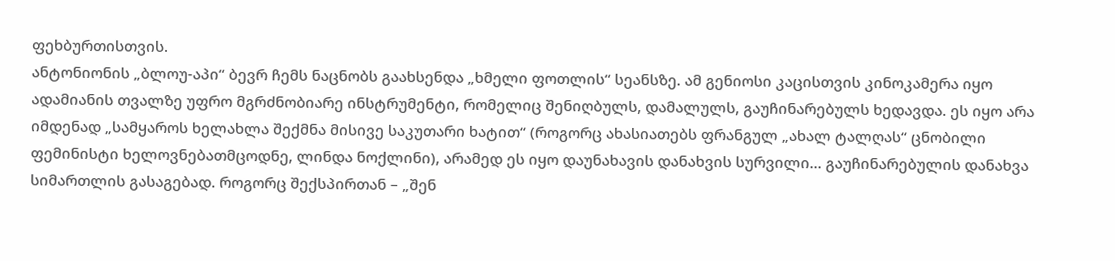ფეხბურთისთვის.
ანტონიონის „ბლოუ-აპი“ ბევრ ჩემს ნაცნობს გაახსენდა „ხმელი ფოთლის“ სეანსზე. ამ გენიოსი კაცისთვის კინოკამერა იყო ადამიანის თვალზე უფრო მგრძნობიარე ინსტრუმენტი, რომელიც შენიღბულს, დამალულს, გაუჩინარებულს ხედავდა. ეს იყო არა იმდენად „სამყაროს ხელახლა შექმნა მისივე საკუთარი ხატით“ (როგორც ახასიათებს ფრანგულ „ახალ ტალღას“ ცნობილი ფემინისტი ხელოვნებათმცოდნე, ლინდა ნოქლინი), არამედ ეს იყო დაუნახავის დანახვის სურვილი... გაუჩინარებულის დანახვა სიმართლის გასაგებად. როგორც შექსპირთან – „შენ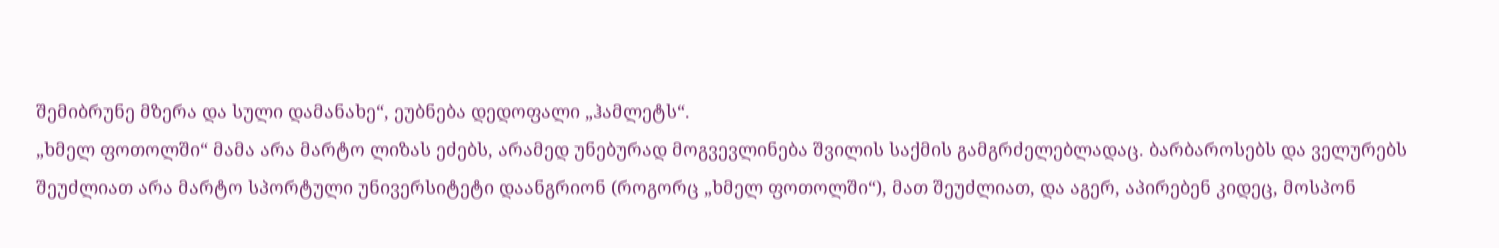შემიბრუნე მზერა და სული დამანახე“, ეუბნება დედოფალი „ჰამლეტს“.
„ხმელ ფოთოლში“ მამა არა მარტო ლიზას ეძებს, არამედ უნებურად მოგვევლინება შვილის საქმის გამგრძელებლადაც. ბარბაროსებს და ველურებს შეუძლიათ არა მარტო სპორტული უნივერსიტეტი დაანგრიონ (როგორც „ხმელ ფოთოლში“), მათ შეუძლიათ, და აგერ, აპირებენ კიდეც, მოსპონ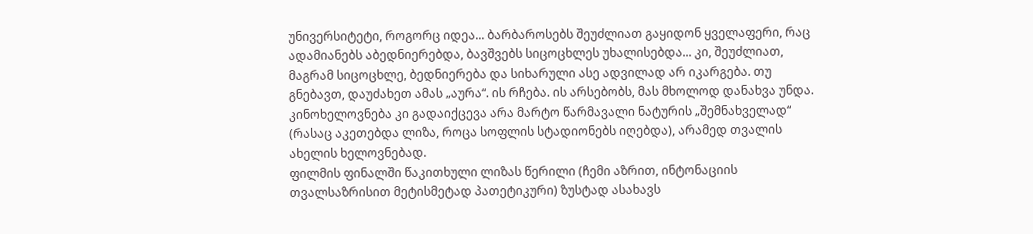უნივერსიტეტი, როგორც იდეა... ბარბაროსებს შეუძლიათ გაყიდონ ყველაფერი, რაც ადამიანებს აბედნიერებდა, ბავშვებს სიცოცხლეს უხალისებდა... კი, შეუძლიათ, მაგრამ სიცოცხლე, ბედნიერება და სიხარული ასე ადვილად არ იკარგება. თუ გნებავთ, დაუძახეთ ამას „აურა“. ის რჩება. ის არსებობს, მას მხოლოდ დანახვა უნდა. კინოხელოვნება კი გადაიქცევა არა მარტო წარმავალი ნატურის „შემნახველად“ (რასაც აკეთებდა ლიზა, როცა სოფლის სტადიონებს იღებდა), არამედ თვალის ახელის ხელოვნებად.
ფილმის ფინალში წაკითხული ლიზას წერილი (ჩემი აზრით, ინტონაციის თვალსაზრისით მეტისმეტად პათეტიკური) ზუსტად ასახავს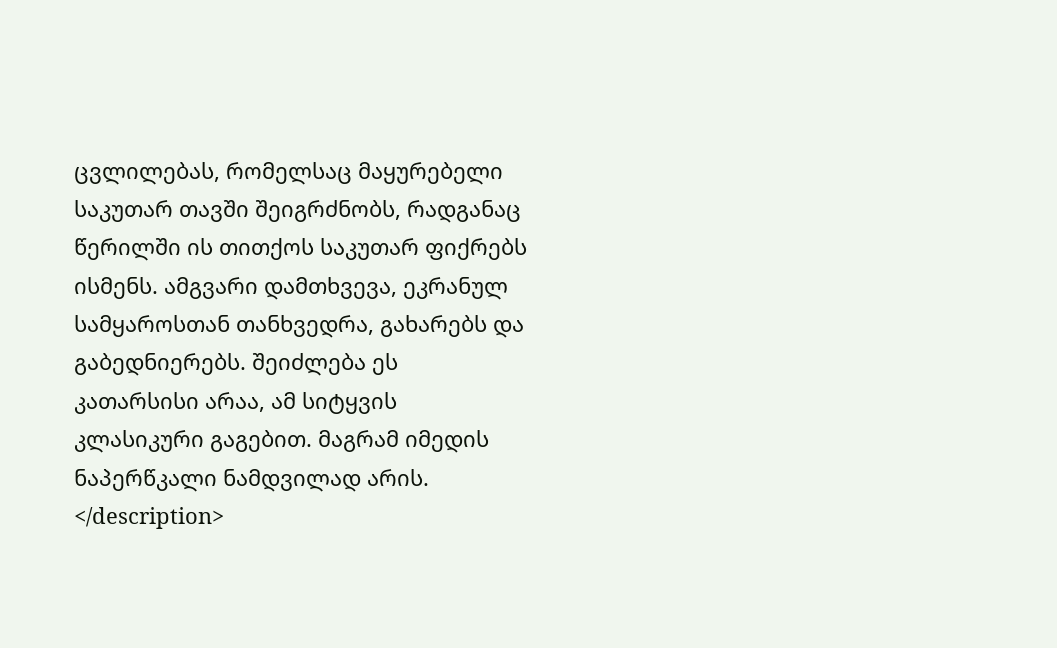ცვლილებას, რომელსაც მაყურებელი საკუთარ თავში შეიგრძნობს, რადგანაც წერილში ის თითქოს საკუთარ ფიქრებს ისმენს. ამგვარი დამთხვევა, ეკრანულ სამყაროსთან თანხვედრა, გახარებს და გაბედნიერებს. შეიძლება ეს კათარსისი არაა, ამ სიტყვის კლასიკური გაგებით. მაგრამ იმედის ნაპერწკალი ნამდვილად არის.
</description>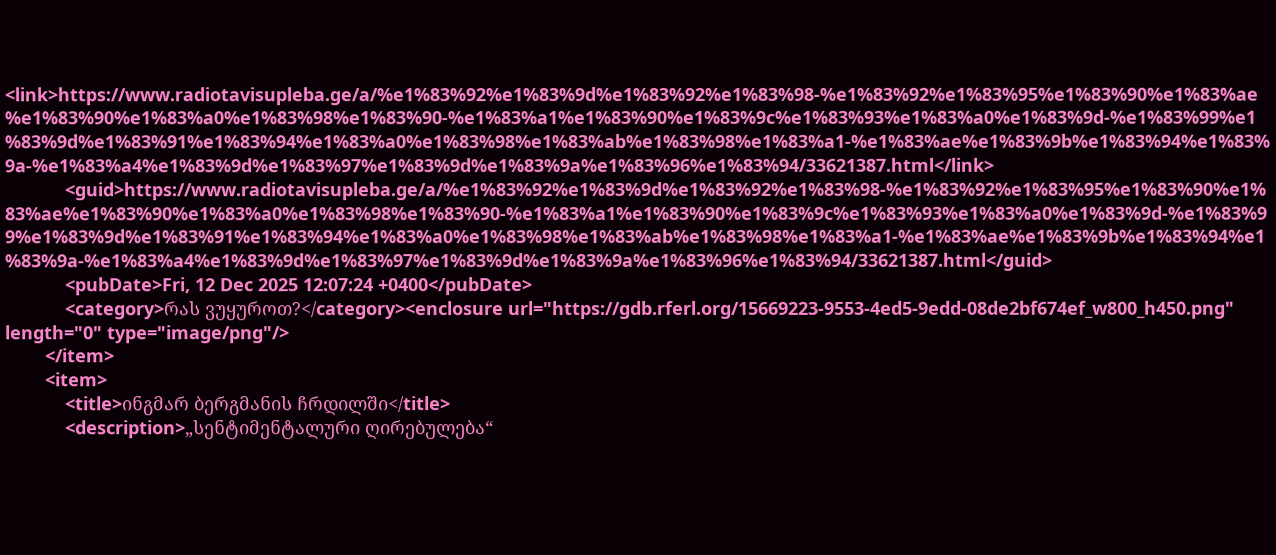<link>https://www.radiotavisupleba.ge/a/%e1%83%92%e1%83%9d%e1%83%92%e1%83%98-%e1%83%92%e1%83%95%e1%83%90%e1%83%ae%e1%83%90%e1%83%a0%e1%83%98%e1%83%90-%e1%83%a1%e1%83%90%e1%83%9c%e1%83%93%e1%83%a0%e1%83%9d-%e1%83%99%e1%83%9d%e1%83%91%e1%83%94%e1%83%a0%e1%83%98%e1%83%ab%e1%83%98%e1%83%a1-%e1%83%ae%e1%83%9b%e1%83%94%e1%83%9a-%e1%83%a4%e1%83%9d%e1%83%97%e1%83%9d%e1%83%9a%e1%83%96%e1%83%94/33621387.html</link>
            <guid>https://www.radiotavisupleba.ge/a/%e1%83%92%e1%83%9d%e1%83%92%e1%83%98-%e1%83%92%e1%83%95%e1%83%90%e1%83%ae%e1%83%90%e1%83%a0%e1%83%98%e1%83%90-%e1%83%a1%e1%83%90%e1%83%9c%e1%83%93%e1%83%a0%e1%83%9d-%e1%83%99%e1%83%9d%e1%83%91%e1%83%94%e1%83%a0%e1%83%98%e1%83%ab%e1%83%98%e1%83%a1-%e1%83%ae%e1%83%9b%e1%83%94%e1%83%9a-%e1%83%a4%e1%83%9d%e1%83%97%e1%83%9d%e1%83%9a%e1%83%96%e1%83%94/33621387.html</guid>
            <pubDate>Fri, 12 Dec 2025 12:07:24 +0400</pubDate>
            <category>რას ვუყუროთ?</category><enclosure url="https://gdb.rferl.org/15669223-9553-4ed5-9edd-08de2bf674ef_w800_h450.png" length="0" type="image/png"/>
        </item>
        <item>
            <title>ინგმარ ბერგმანის ჩრდილში</title>
            <description>„სენტიმენტალური ღირებულება“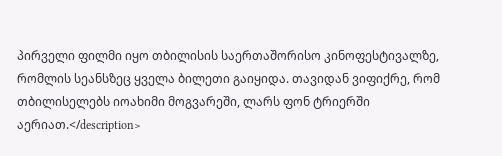პირველი ფილმი იყო თბილისის საერთაშორისო კინოფესტივალზე, რომლის სეანსზეც ყველა ბილეთი გაიყიდა. თავიდან ვიფიქრე, რომ თბილისელებს იოახიმი მოგვარეში, ლარს ფონ ტრიერში აერიათ.</description>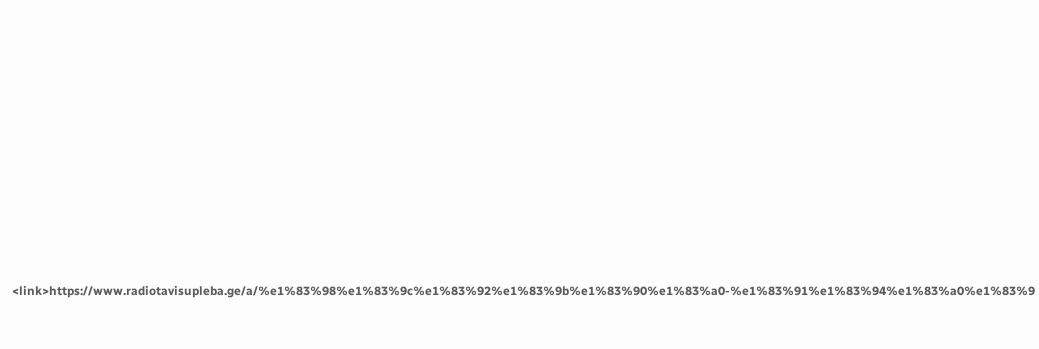<link>https://www.radiotavisupleba.ge/a/%e1%83%98%e1%83%9c%e1%83%92%e1%83%9b%e1%83%90%e1%83%a0-%e1%83%91%e1%83%94%e1%83%a0%e1%83%9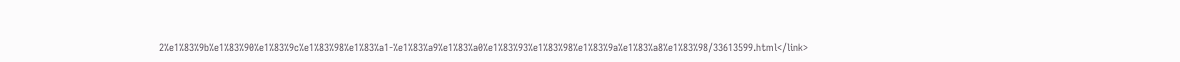2%e1%83%9b%e1%83%90%e1%83%9c%e1%83%98%e1%83%a1-%e1%83%a9%e1%83%a0%e1%83%93%e1%83%98%e1%83%9a%e1%83%a8%e1%83%98/33613599.html</link>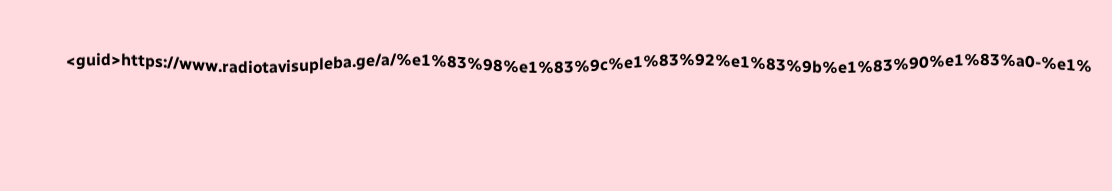<guid>https://www.radiotavisupleba.ge/a/%e1%83%98%e1%83%9c%e1%83%92%e1%83%9b%e1%83%90%e1%83%a0-%e1%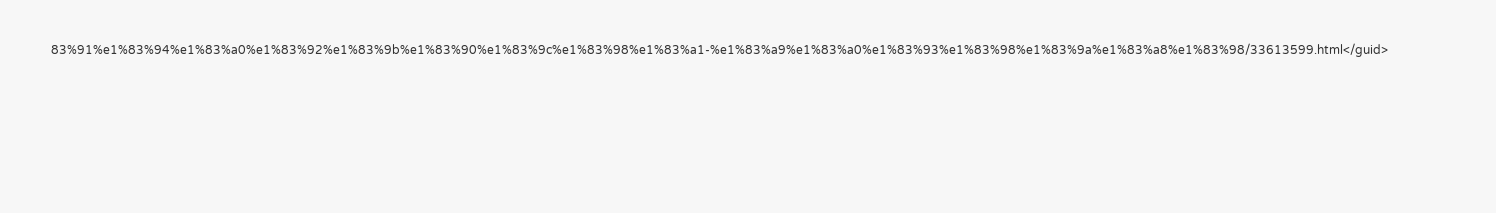83%91%e1%83%94%e1%83%a0%e1%83%92%e1%83%9b%e1%83%90%e1%83%9c%e1%83%98%e1%83%a1-%e1%83%a9%e1%83%a0%e1%83%93%e1%83%98%e1%83%9a%e1%83%a8%e1%83%98/33613599.html</guid>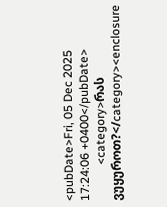<pubDate>Fri, 05 Dec 2025 17:24:06 +0400</pubDate>
            <category>რას ვუყუროთ?</category><enclosure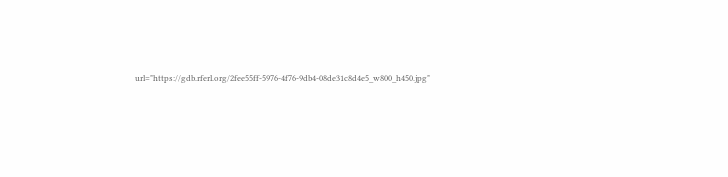url="https://gdb.rferl.org/2fee55ff-5976-4f76-9db4-08de31c8d4e5_w800_h450.jpg"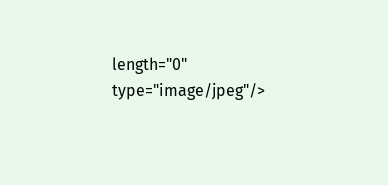length="0" type="image/jpeg"/>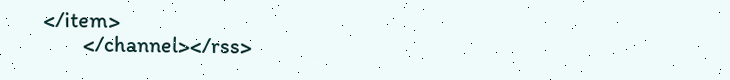</item>
        </channel></rss>